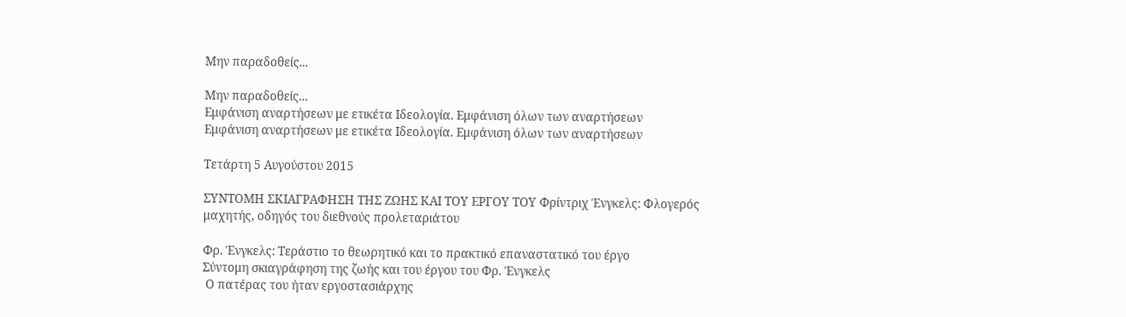Μην παραδοθείς...

Μην παραδοθείς...
Εμφάνιση αναρτήσεων με ετικέτα Ιδεολογία. Εμφάνιση όλων των αναρτήσεων
Εμφάνιση αναρτήσεων με ετικέτα Ιδεολογία. Εμφάνιση όλων των αναρτήσεων

Τετάρτη 5 Αυγούστου 2015

ΣΥΝΤΟΜΗ ΣΚΙΑΓΡΑΦΗΣΗ ΤΗΣ ΖΩΗΣ ΚΑΙ ΤΟΥ ΕΡΓΟΥ ΤΟΥ Φρίντριχ Ένγκελς: Φλογερός μαχητής, οδηγός του διεθνούς προλεταριάτου

Φρ. Ένγκελς: Τεράστιο το θεωρητικό και το πρακτικό επαναστατικό του έργο
Σύντομη σκιαγράφηση της ζωής και του έργου του Φρ. Ένγκελς
 Ο πατέρας του ήταν εργοστασιάρχης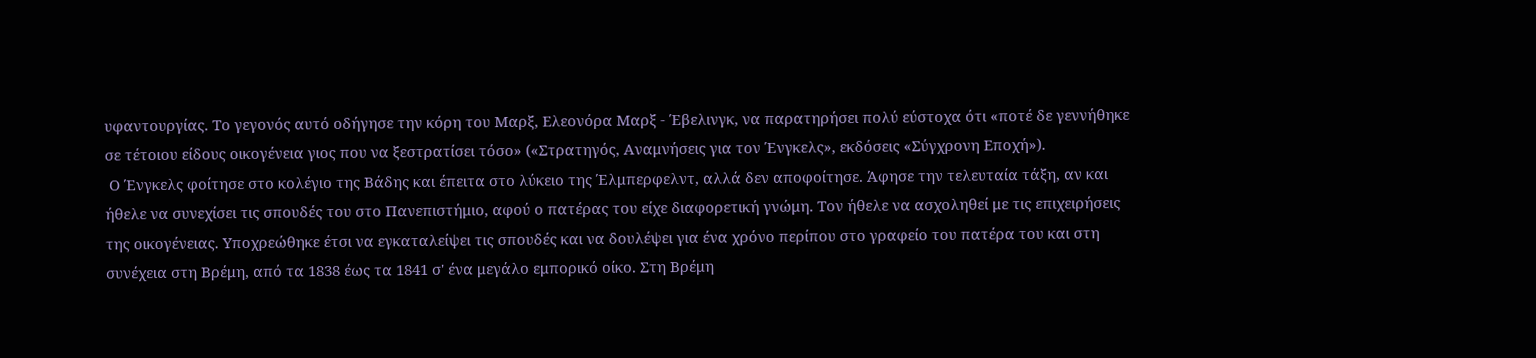υφαντουργίας. Το γεγονός αυτό οδήγησε την κόρη του Μαρξ, Ελεονόρα Μαρξ - Έβελινγκ, να παρατηρήσει πολύ εύστοχα ότι «ποτέ δε γεννήθηκε σε τέτοιου είδους οικογένεια γιος που να ξεστρατίσει τόσο» («Στρατηγός, Αναμνήσεις για τον Ένγκελς», εκδόσεις «Σύγχρονη Εποχή»).
 Ο Ένγκελς φοίτησε στο κολέγιο της Βάδης και έπειτα στο λύκειο της Έλμπερφελντ, αλλά δεν αποφοίτησε. Άφησε την τελευταία τάξη, αν και ήθελε να συνεχίσει τις σπουδές του στο Πανεπιστήμιο, αφού ο πατέρας του είχε διαφορετική γνώμη. Τον ήθελε να ασχοληθεί με τις επιχειρήσεις της οικογένειας. Υποχρεώθηκε έτσι να εγκαταλείψει τις σπουδές και να δουλέψει για ένα χρόνο περίπου στο γραφείο του πατέρα του και στη συνέχεια στη Βρέμη, από τα 1838 έως τα 1841 σ' ένα μεγάλο εμπορικό οίκο. Στη Βρέμη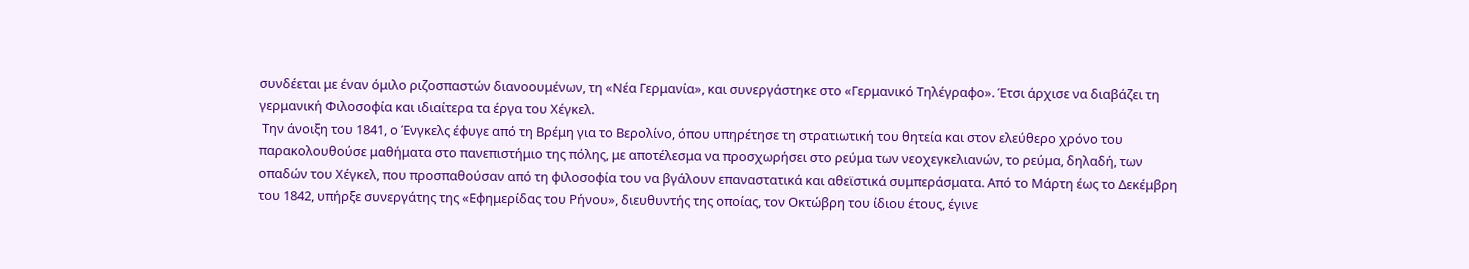συνδέεται με έναν όμιλο ριζοσπαστών διανοουμένων, τη «Νέα Γερμανία», και συνεργάστηκε στο «Γερμανικό Τηλέγραφο». Έτσι άρχισε να διαβάζει τη γερμανική Φιλοσοφία και ιδιαίτερα τα έργα του Χέγκελ.
 Την άνοιξη του 1841, ο Ένγκελς έφυγε από τη Βρέμη για το Βερολίνο, όπου υπηρέτησε τη στρατιωτική του θητεία και στον ελεύθερο χρόνο του παρακολουθούσε μαθήματα στο πανεπιστήμιο της πόλης, με αποτέλεσμα να προσχωρήσει στο ρεύμα των νεοχεγκελιανών, το ρεύμα, δηλαδή, των οπαδών του Χέγκελ, που προσπαθούσαν από τη φιλοσοφία του να βγάλουν επαναστατικά και αθεϊστικά συμπεράσματα. Από το Μάρτη έως το Δεκέμβρη του 1842, υπήρξε συνεργάτης της «Εφημερίδας του Ρήνου», διευθυντής της οποίας, τον Οκτώβρη του ίδιου έτους, έγινε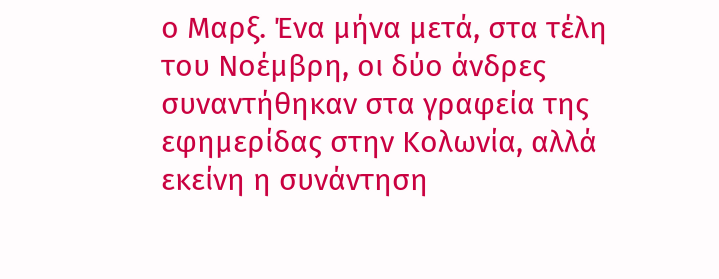ο Μαρξ. Ένα μήνα μετά, στα τέλη του Νοέμβρη, οι δύο άνδρες συναντήθηκαν στα γραφεία της εφημερίδας στην Κολωνία, αλλά εκείνη η συνάντηση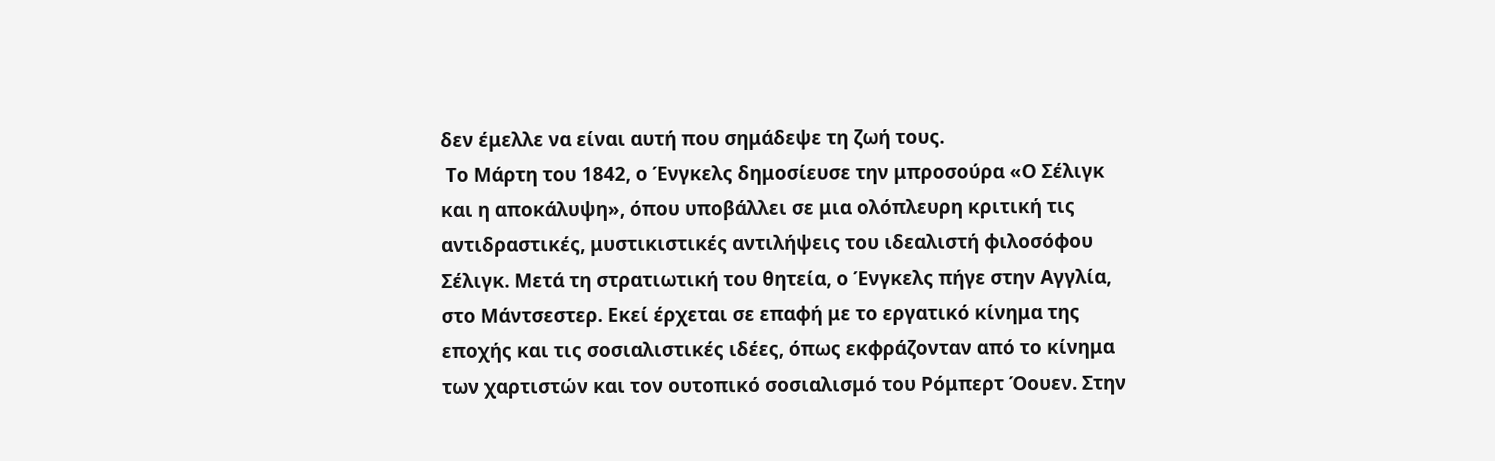δεν έμελλε να είναι αυτή που σημάδεψε τη ζωή τους.
 Το Μάρτη του 1842, ο Ένγκελς δημοσίευσε την μπροσούρα «Ο Σέλιγκ και η αποκάλυψη», όπου υποβάλλει σε μια ολόπλευρη κριτική τις αντιδραστικές, μυστικιστικές αντιλήψεις του ιδεαλιστή φιλοσόφου Σέλιγκ. Μετά τη στρατιωτική του θητεία, ο Ένγκελς πήγε στην Αγγλία, στο Μάντσεστερ. Εκεί έρχεται σε επαφή με το εργατικό κίνημα της εποχής και τις σοσιαλιστικές ιδέες, όπως εκφράζονταν από το κίνημα των χαρτιστών και τον ουτοπικό σοσιαλισμό του Ρόμπερτ Όουεν. Στην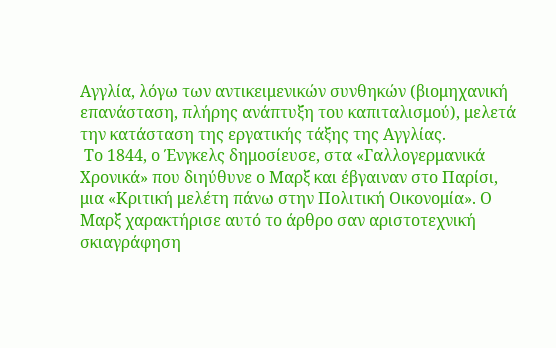Αγγλία, λόγω των αντικειμενικών συνθηκών (βιομηχανική επανάσταση, πλήρης ανάπτυξη του καπιταλισμού), μελετά την κατάσταση της εργατικής τάξης της Αγγλίας.
 Το 1844, ο Ένγκελς δημοσίευσε, στα «Γαλλογερμανικά Χρονικά» που διηύθυνε ο Μαρξ και έβγαιναν στο Παρίσι, μια «Κριτική μελέτη πάνω στην Πολιτική Οικονομία». Ο Μαρξ χαρακτήρισε αυτό το άρθρο σαν αριστοτεχνική σκιαγράφηση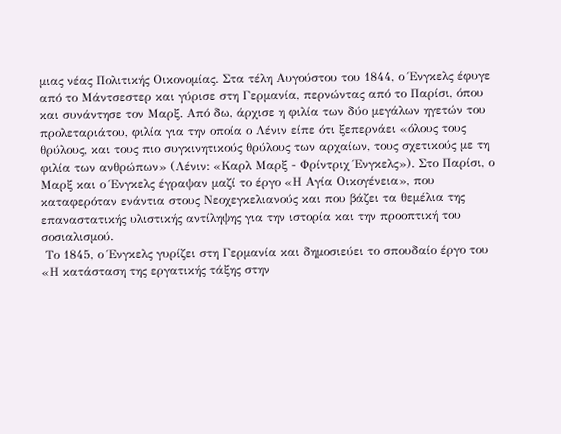μιας νέας Πολιτικής Οικονομίας. Στα τέλη Αυγούστου του 1844, ο Ένγκελς έφυγε από το Μάντσεστερ και γύρισε στη Γερμανία, περνώντας από το Παρίσι, όπου και συνάντησε τον Μαρξ. Από δω, άρχισε η φιλία των δύο μεγάλων ηγετών του προλεταριάτου, φιλία για την οποία ο Λένιν είπε ότι ξεπερνάει «όλους τους θρύλους, και τους πιο συγκινητικούς θρύλους των αρχαίων, τους σχετικούς με τη φιλία των ανθρώπων» (Λένιν: «Καρλ Μαρξ - Φρίντριχ Ένγκελς»). Στο Παρίσι, ο Μαρξ και ο Ένγκελς έγραψαν μαζί το έργο «Η Αγία Οικογένεια», που καταφερόταν ενάντια στους Νεοχεγκελιανούς και που βάζει τα θεμέλια της επαναστατικής υλιστικής αντίληψης για την ιστορία και την προοπτική του σοσιαλισμού.
 Το 1845, ο Ένγκελς γυρίζει στη Γερμανία και δημοσιεύει το σπουδαίο έργο του «Η κατάσταση της εργατικής τάξης στην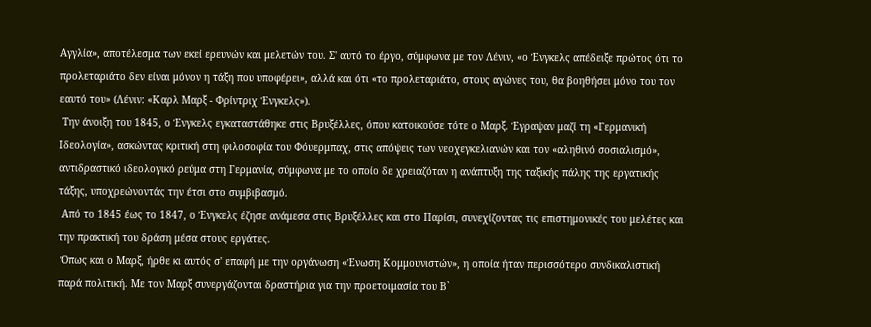Αγγλία», αποτέλεσμα των εκεί ερευνών και μελετών του. Σ' αυτό το έργο, σύμφωνα με τον Λένιν, «ο Ένγκελς απέδειξε πρώτος ότι το προλεταριάτο δεν είναι μόνον η τάξη που υποφέρει», αλλά και ότι «το προλεταριάτο, στους αγώνες του, θα βοηθήσει μόνο του τον εαυτό του» (Λένιν: «Καρλ Μαρξ - Φρίντριχ Ένγκελς»).
 Την άνοιξη του 1845, ο Ένγκελς εγκαταστάθηκε στις Βρυξέλλες, όπου κατοικούσε τότε ο Μαρξ. Έγραψαν μαζί τη «Γερμανική Ιδεολογία», ασκώντας κριτική στη φιλοσοφία του Φόυερμπαχ, στις απόψεις των νεοχεγκελιανών και τον «αληθινό σοσιαλισμό», αντιδραστικό ιδεολογικό ρεύμα στη Γερμανία, σύμφωνα με το οποίο δε χρειαζόταν η ανάπτυξη της ταξικής πάλης της εργατικής τάξης, υποχρεώνοντάς την έτσι στο συμβιβασμό.
 Από το 1845 έως το 1847, ο Ένγκελς έζησε ανάμεσα στις Βρυξέλλες και στο Παρίσι, συνεχίζοντας τις επιστημονικές του μελέτες και την πρακτική του δράση μέσα στους εργάτες.
 Όπως και ο Μαρξ, ήρθε κι αυτός σ' επαφή με την οργάνωση «Ένωση Κομμουνιστών», η οποία ήταν περισσότερο συνδικαλιστική παρά πολιτική. Με τον Μαρξ συνεργάζονται δραστήρια για την προετοιμασία του Β`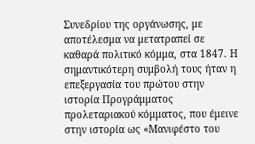Συνεδρίου της οργάνωσης, με αποτέλεσμα να μετατραπεί σε καθαρά πολιτικό κόμμα, στα 1847. Η σημαντικότερη συμβολή τους ήταν η επεξεργασία του πρώτου στην ιστορία Προγράμματος προλεταριακού κόμματος, που έμεινε στην ιστορία ως «Μανιφέστο του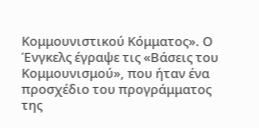Κομμουνιστικού Κόμματος». Ο Ένγκελς έγραψε τις «Βάσεις του Κομμουνισμού», που ήταν ένα προσχέδιο του προγράμματος της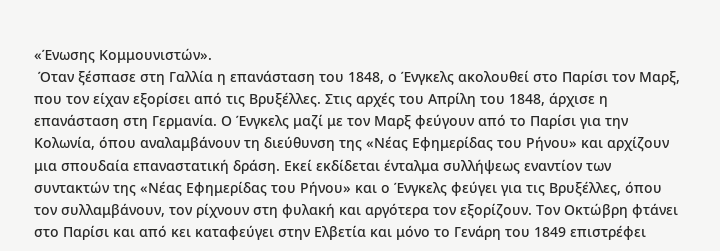«Ένωσης Κομμουνιστών».
 Όταν ξέσπασε στη Γαλλία η επανάσταση του 1848, ο Ένγκελς ακολουθεί στο Παρίσι τον Μαρξ, που τον είχαν εξορίσει από τις Βρυξέλλες. Στις αρχές του Απρίλη του 1848, άρχισε η επανάσταση στη Γερμανία. Ο Ένγκελς μαζί με τον Μαρξ φεύγουν από το Παρίσι για την Κολωνία, όπου αναλαμβάνουν τη διεύθυνση της «Νέας Εφημερίδας του Ρήνου» και αρχίζουν μια σπουδαία επαναστατική δράση. Εκεί εκδίδεται ένταλμα συλλήψεως εναντίον των συντακτών της «Νέας Εφημερίδας του Ρήνου» και ο Ένγκελς φεύγει για τις Βρυξέλλες, όπου τον συλλαμβάνουν, τον ρίχνουν στη φυλακή και αργότερα τον εξορίζουν. Τον Οκτώβρη φτάνει στο Παρίσι και από κει καταφεύγει στην Ελβετία και μόνο το Γενάρη του 1849 επιστρέφει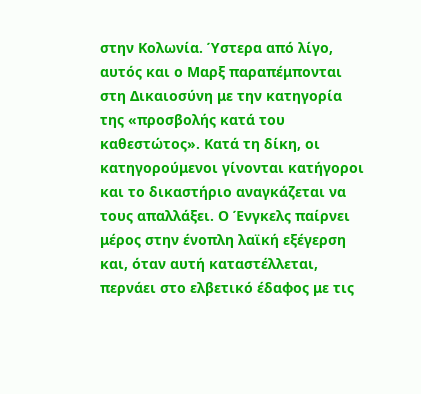στην Κολωνία. Ύστερα από λίγο, αυτός και ο Μαρξ παραπέμπονται στη Δικαιοσύνη με την κατηγορία της «προσβολής κατά του καθεστώτος». Κατά τη δίκη, οι κατηγορούμενοι γίνονται κατήγοροι και το δικαστήριο αναγκάζεται να τους απαλλάξει. Ο Ένγκελς παίρνει μέρος στην ένοπλη λαϊκή εξέγερση και, όταν αυτή καταστέλλεται, περνάει στο ελβετικό έδαφος με τις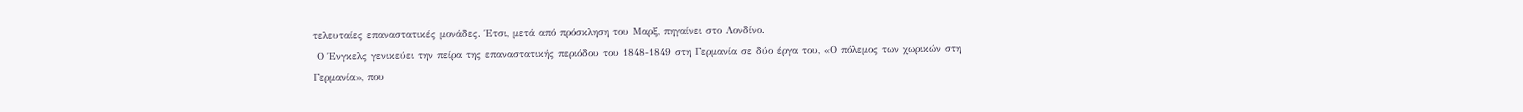τελευταίες επαναστατικές μονάδες. Έτσι, μετά από πρόσκληση του Μαρξ, πηγαίνει στο Λονδίνο.
 Ο Ένγκελς γενικεύει την πείρα της επαναστατικής περιόδου του 1848-1849 στη Γερμανία σε δύο έργα του, «Ο πόλεμος των χωρικών στη Γερμανία», που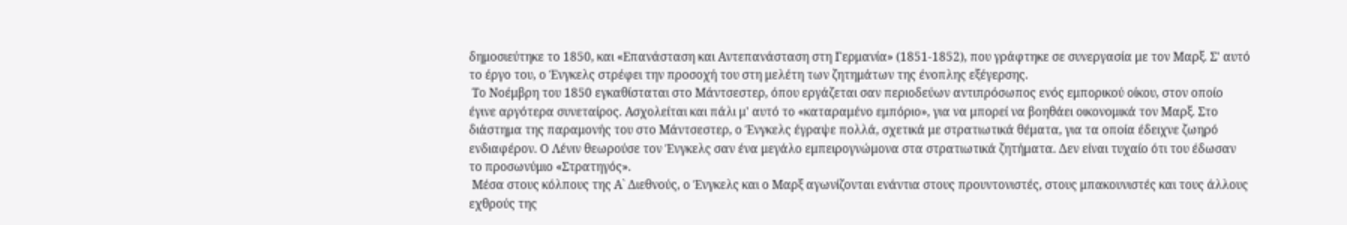δημοσιεύτηκε το 1850, και «Επανάσταση και Αντεπανάσταση στη Γερμανία» (1851-1852), που γράφτηκε σε συνεργασία με τον Μαρξ. Σ' αυτό το έργο του, ο Ένγκελς στρέφει την προσοχή του στη μελέτη των ζητημάτων της ένοπλης εξέγερσης.
 Το Νοέμβρη του 1850 εγκαθίσταται στο Μάντσεστερ, όπου εργάζεται σαν περιοδεύων αντιπρόσωπος ενός εμπορικού οίκου, στον οποίο έγινε αργότερα συνεταίρος. Ασχολείται και πάλι μ' αυτό το «καταραμένο εμπόριο», για να μπορεί να βοηθάει οικονομικά τον Μαρξ. Στο διάστημα της παραμονής του στο Μάντσεστερ, ο Ένγκελς έγραψε πολλά, σχετικά με στρατιωτικά θέματα, για τα οποία έδειχνε ζωηρό ενδιαφέρον. Ο Λένιν θεωρούσε τον Ένγκελς σαν ένα μεγάλο εμπειρογνώμονα στα στρατιωτικά ζητήματα. Δεν είναι τυχαίο ότι του έδωσαν το προσωνύμιο «Στρατηγός».
 Μέσα στους κόλπους της Α` Διεθνούς, ο Ένγκελς και ο Μαρξ αγωνίζονται ενάντια στους προυντονιστές, στους μπακουνιστές και τους άλλους εχθρούς της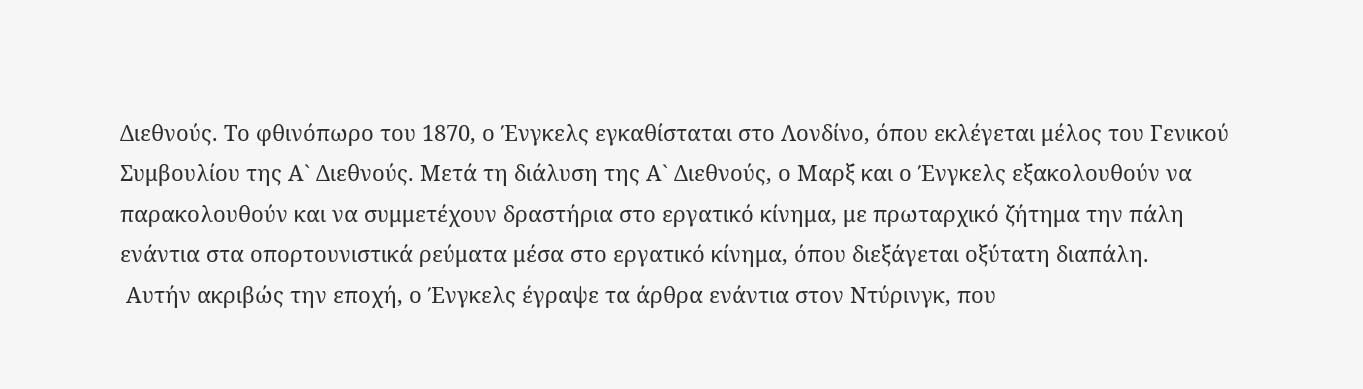Διεθνούς. Το φθινόπωρο του 1870, ο Ένγκελς εγκαθίσταται στο Λονδίνο, όπου εκλέγεται μέλος του Γενικού Συμβουλίου της Α` Διεθνούς. Μετά τη διάλυση της Α` Διεθνούς, ο Μαρξ και ο Ένγκελς εξακολουθούν να παρακολουθούν και να συμμετέχουν δραστήρια στο εργατικό κίνημα, με πρωταρχικό ζήτημα την πάλη ενάντια στα οπορτουνιστικά ρεύματα μέσα στο εργατικό κίνημα, όπου διεξάγεται οξύτατη διαπάλη.
 Αυτήν ακριβώς την εποχή, ο Ένγκελς έγραψε τα άρθρα ενάντια στον Ντύρινγκ, που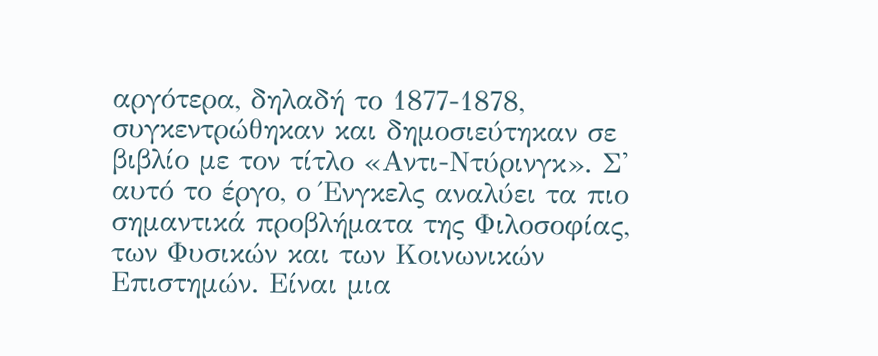αργότερα, δηλαδή το 1877-1878, συγκεντρώθηκαν και δημοσιεύτηκαν σε βιβλίο με τον τίτλο «Αντι-Ντύρινγκ». Σ' αυτό το έργο, ο Ένγκελς αναλύει τα πιο σημαντικά προβλήματα της Φιλοσοφίας, των Φυσικών και των Κοινωνικών Επιστημών. Είναι μια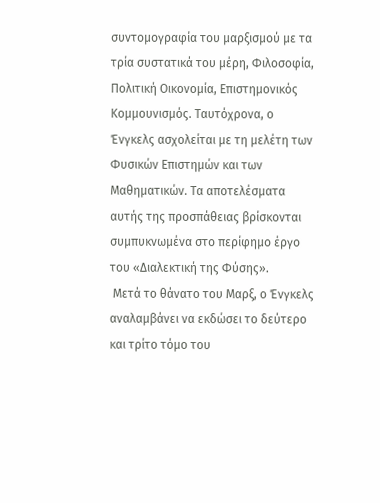συντομογραφία του μαρξισμού με τα τρία συστατικά του μέρη, Φιλοσοφία, Πολιτική Οικονομία, Επιστημονικός Κομμουνισμός. Ταυτόχρονα, ο Ένγκελς ασχολείται με τη μελέτη των Φυσικών Επιστημών και των Μαθηματικών. Τα αποτελέσματα αυτής της προσπάθειας βρίσκονται συμπυκνωμένα στο περίφημο έργο του «Διαλεκτική της Φύσης».
 Μετά το θάνατο του Μαρξ, ο Ένγκελς αναλαμβάνει να εκδώσει το δεύτερο και τρίτο τόμο του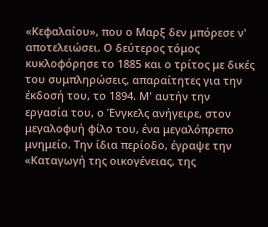«Κεφαλαίου», που ο Μαρξ δεν μπόρεσε ν' αποτελειώσει. Ο δεύτερος τόμος κυκλοφόρησε το 1885 και ο τρίτος με δικές του συμπληρώσεις, απαραίτητες για την έκδοσή του, το 1894. Μ' αυτήν την εργασία του, ο Ένγκελς ανήγειρε, στον μεγαλοφυή φίλο του, ένα μεγαλόπρεπο μνημείο. Την ίδια περίοδο, έγραψε την «Καταγωγή της οικογένειας, της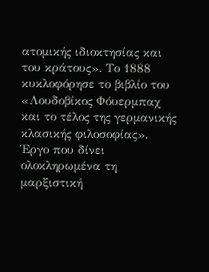ατομικής ιδιοκτησίας και του κράτους». Το 1888 κυκλοφόρησε το βιβλίο του «Λουδοβίκος Φόυερμπαχ και το τέλος της γερμανικής κλασικής φιλοσοφίας». Έργο που δίνει ολοκληρωμένα τη μαρξιστική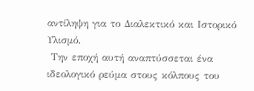αντίληψη για το Διαλεκτικό και Ιστορικό Υλισμό.
 Την εποχή αυτή αναπτύσσεται ένα ιδεολογικό ρεύμα στους κόλπους του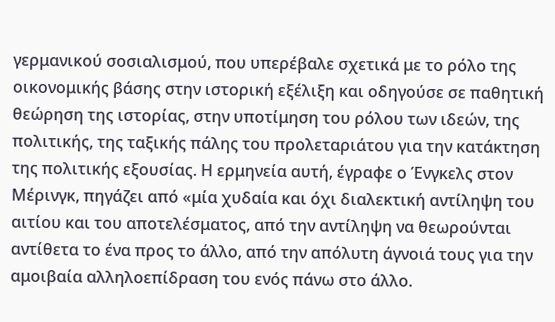γερμανικού σοσιαλισμού, που υπερέβαλε σχετικά με το ρόλο της οικονομικής βάσης στην ιστορική εξέλιξη και οδηγούσε σε παθητική θεώρηση της ιστορίας, στην υποτίμηση του ρόλου των ιδεών, της πολιτικής, της ταξικής πάλης του προλεταριάτου για την κατάκτηση της πολιτικής εξουσίας. Η ερμηνεία αυτή, έγραφε ο Ένγκελς στον Μέρινγκ, πηγάζει από «μία χυδαία και όχι διαλεκτική αντίληψη του αιτίου και του αποτελέσματος, από την αντίληψη να θεωρούνται αντίθετα το ένα προς το άλλο, από την απόλυτη άγνοιά τους για την αμοιβαία αλληλοεπίδραση του ενός πάνω στο άλλο.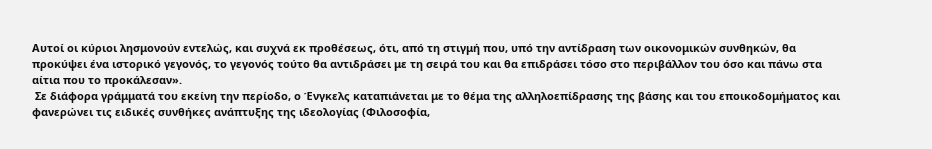Αυτοί οι κύριοι λησμονούν εντελώς, και συχνά εκ προθέσεως, ότι, από τη στιγμή που, υπό την αντίδραση των οικονομικών συνθηκών, θα προκύψει ένα ιστορικό γεγονός, το γεγονός τούτο θα αντιδράσει με τη σειρά του και θα επιδράσει τόσο στο περιβάλλον του όσο και πάνω στα αίτια που το προκάλεσαν».
 Σε διάφορα γράμματά του εκείνη την περίοδο, ο Ένγκελς καταπιάνεται με το θέμα της αλληλοεπίδρασης της βάσης και του εποικοδομήματος και φανερώνει τις ειδικές συνθήκες ανάπτυξης της ιδεολογίας (Φιλοσοφία,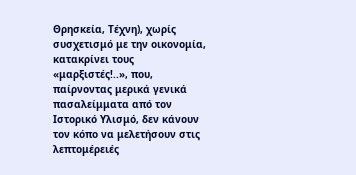Θρησκεία, Τέχνη), χωρίς συσχετισμό με την οικονομία, κατακρίνει τους «μαρξιστές!..», που, παίρνοντας μερικά γενικά πασαλείμματα από τον Ιστορικό Υλισμό, δεν κάνουν τον κόπο να μελετήσουν στις λεπτομέρειές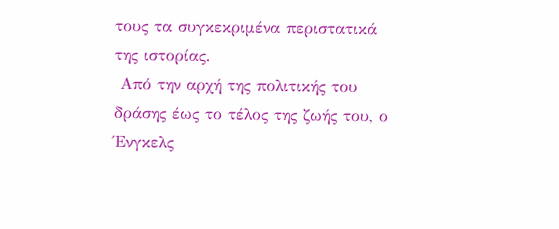τους τα συγκεκριμένα περιστατικά της ιστορίας.
 Από την αρχή της πολιτικής του δράσης έως το τέλος της ζωής του, ο Ένγκελς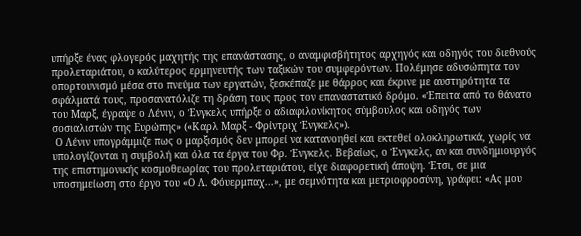υπήρξε ένας φλογερός μαχητής της επανάστασης, ο αναμφισβήτητος αρχηγός και οδηγός του διεθνούς προλεταριάτου, ο καλύτερος ερμηνευτής των ταξικών του συμφερόντων. Πολέμησε αδυσώπητα τον οπορτουνισμό μέσα στο πνεύμα των εργατών, ξεσκέπαζε με θάρρος και έκρινε με αυστηρότητα τα σφάλματά τους, προσανατόλιζε τη δράση τους προς τον επαναστατικό δρόμο. «Έπειτα από το θάνατο του Μαρξ, έγραψε ο Λένιν, ο Ένγκελς υπήρξε ο αδιαφιλονίκητος σύμβουλος και οδηγός των σοσιαλιστών της Ευρώπης» («Καρλ Μαρξ - Φρίντριχ Ένγκελς»).
 Ο Λένιν υπογράμμιζε πως ο μαρξισμός δεν μπορεί να κατανοηθεί και εκτεθεί ολοκληρωτικά, χωρίς να υπολογίζονται η συμβολή και όλα τα έργα του Φρ. Ένγκελς. Βεβαίως, ο Ένγκελς, αν και συνδημιουργός της επιστημονικής κοσμοθεωρίας του προλεταριάτου, είχε διαφορετική άποψη. Έτσι, σε μια υποσημείωση στο έργο του «Ο Λ. Φόυερμπαχ...», με σεμνότητα και μετριοφροσύνη, γράφει: «Ας μου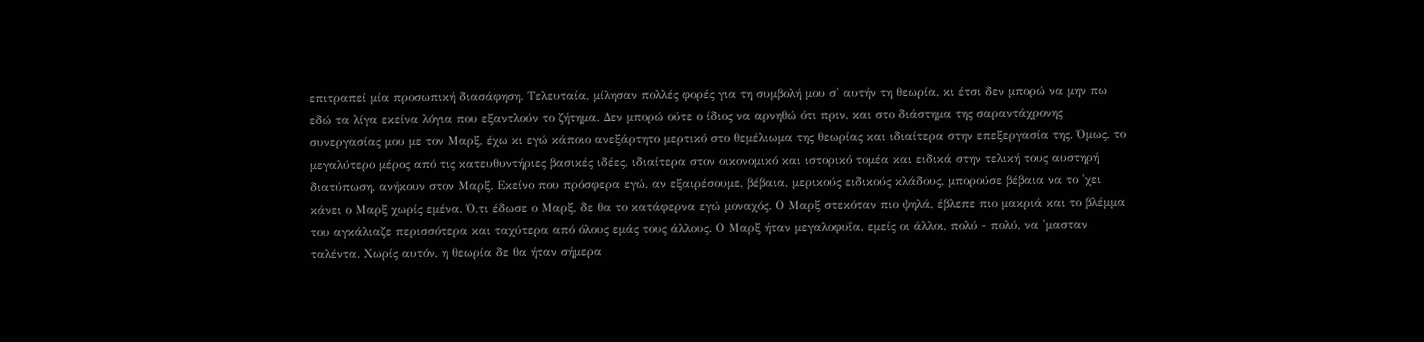επιτραπεί μία προσωπική διασάφηση. Τελευταία, μίλησαν πολλές φορές για τη συμβολή μου σ' αυτήν τη θεωρία, κι έτσι δεν μπορώ να μην πω εδώ τα λίγα εκείνα λόγια που εξαντλούν το ζήτημα. Δεν μπορώ ούτε ο ίδιος να αρνηθώ ότι πριν, και στο διάστημα της σαραντάχρονης συνεργασίας μου με τον Μαρξ, έχω κι εγώ κάποιο ανεξάρτητο μερτικό στο θεμέλιωμα της θεωρίας και ιδιαίτερα στην επεξεργασία της. Όμως, το μεγαλύτερο μέρος από τις κατευθυντήριες βασικές ιδέες, ιδιαίτερα στον οικονομικό και ιστορικό τομέα και ειδικά στην τελική τους αυστηρή διατύπωση, ανήκουν στον Μαρξ. Εκείνο που πρόσφερα εγώ, αν εξαιρέσουμε, βέβαια, μερικούς ειδικούς κλάδους, μπορούσε βέβαια να το 'χει κάνει ο Μαρξ χωρίς εμένα. Ό,τι έδωσε ο Μαρξ, δε θα το κατάφερνα εγώ μοναχός. Ο Μαρξ στεκόταν πιο ψηλά, έβλεπε πιο μακριά και το βλέμμα του αγκάλιαζε περισσότερα και ταχύτερα από όλους εμάς τους άλλους. Ο Μαρξ ήταν μεγαλοφυΐα, εμείς οι άλλοι, πολύ - πολύ, να 'μασταν ταλέντα. Χωρίς αυτόν, η θεωρία δε θα ήταν σήμερα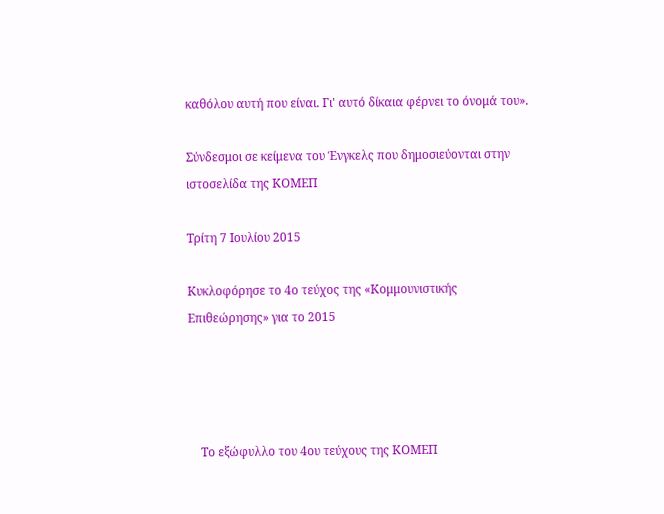καθόλου αυτή που είναι. Γι' αυτό δίκαια φέρνει το όνομά του».

Σύνδεσμοι σε κείμενα του Ένγκελς που δημοσιεύονται στην ιστοσελίδα της ΚΟΜΕΠ

Τρίτη 7 Ιουλίου 2015

Κυκλοφόρησε το 4ο τεύχος της «Κομμουνιστικής Επιθεώρησης» για το 2015




    Το εξώφυλλο του 4ου τεύχους της ΚΟΜΕΠ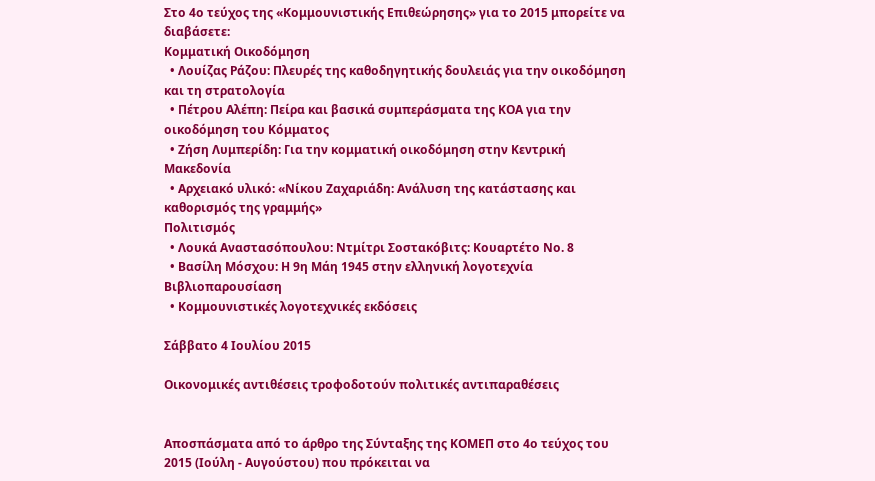Στο 4ο τεύχος της «Κομμουνιστικής Επιθεώρησης» για το 2015 μπορείτε να διαβάσετε:
Κομματική Οικοδόμηση
  • Λουίζας Ράζου: Πλευρές της καθοδηγητικής δουλειάς για την οικοδόμηση και τη στρατολογία
  • Πέτρου Αλέπη: Πείρα και βασικά συμπεράσματα της ΚΟΑ για την οικοδόμηση του Κόμματος
  • Ζήση Λυμπερίδη: Για την κομματική οικοδόμηση στην Κεντρική Μακεδονία
  • Αρχειακό υλικό: «Νίκου Ζαχαριάδη: Ανάλυση της κατάστασης και καθορισμός της γραμμής»
Πολιτισμός
  • Λουκά Αναστασόπουλου: Ντμίτρι Σοστακόβιτς: Κουαρτέτο Νο. 8
  • Βασίλη Μόσχου: Η 9η Μάη 1945 στην ελληνική λογοτεχνία
Βιβλιοπαρουσίαση
  • Κομμουνιστικές λογοτεχνικές εκδόσεις

Σάββατο 4 Ιουλίου 2015

Οικονομικές αντιθέσεις τροφοδοτούν πολιτικές αντιπαραθέσεις


Αποσπάσματα από το άρθρο της Σύνταξης της ΚΟΜΕΠ στο 4ο τεύχος του 2015 (Ιούλη - Αυγούστου) που πρόκειται να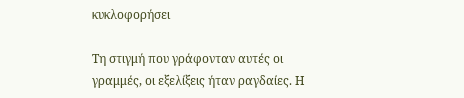κυκλοφορήσει

Τη στιγμή που γράφονταν αυτές οι γραμμές, οι εξελίξεις ήταν ραγδαίες. Η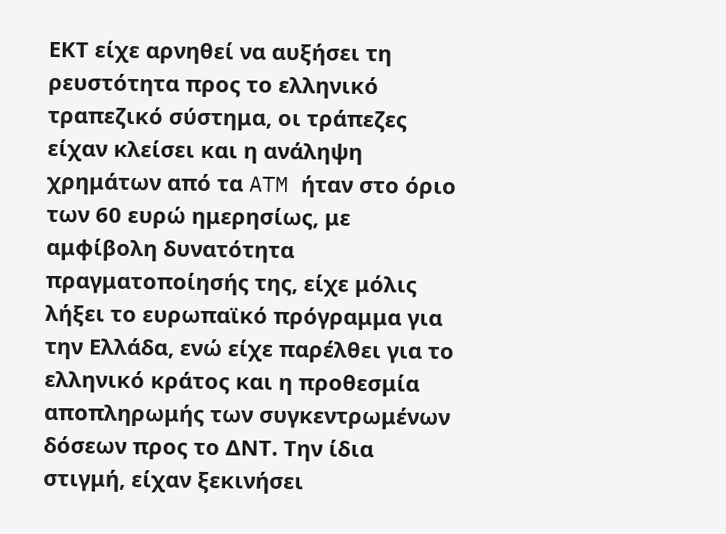ΕΚΤ είχε αρνηθεί να αυξήσει τη ρευστότητα προς το ελληνικό τραπεζικό σύστημα, οι τράπεζες είχαν κλείσει και η ανάληψη χρημάτων από τα ATM ήταν στο όριο των 60 ευρώ ημερησίως, με αμφίβολη δυνατότητα πραγματοποίησής της, είχε μόλις λήξει το ευρωπαϊκό πρόγραμμα για την Ελλάδα, ενώ είχε παρέλθει για το ελληνικό κράτος και η προθεσμία αποπληρωμής των συγκεντρωμένων δόσεων προς το ΔΝΤ. Την ίδια στιγμή, είχαν ξεκινήσει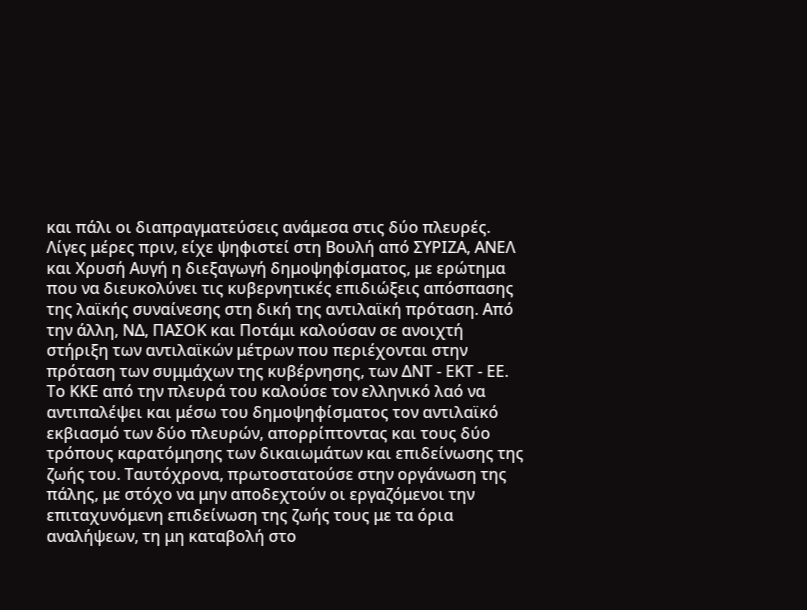και πάλι οι διαπραγματεύσεις ανάμεσα στις δύο πλευρές.
Λίγες μέρες πριν, είχε ψηφιστεί στη Βουλή από ΣΥΡΙΖΑ, ΑΝΕΛ και Χρυσή Αυγή η διεξαγωγή δημοψηφίσματος, με ερώτημα που να διευκολύνει τις κυβερνητικές επιδιώξεις απόσπασης της λαϊκής συναίνεσης στη δική της αντιλαϊκή πρόταση. Από την άλλη, ΝΔ, ΠΑΣΟΚ και Ποτάμι καλούσαν σε ανοιχτή στήριξη των αντιλαϊκών μέτρων που περιέχονται στην πρόταση των συμμάχων της κυβέρνησης, των ΔΝΤ - ΕΚΤ - ΕΕ.
Το ΚΚΕ από την πλευρά του καλούσε τον ελληνικό λαό να αντιπαλέψει και μέσω του δημοψηφίσματος τον αντιλαϊκό εκβιασμό των δύο πλευρών, απορρίπτοντας και τους δύο τρόπους καρατόμησης των δικαιωμάτων και επιδείνωσης της ζωής του. Ταυτόχρονα, πρωτοστατούσε στην οργάνωση της πάλης, με στόχο να μην αποδεχτούν οι εργαζόμενοι την επιταχυνόμενη επιδείνωση της ζωής τους με τα όρια αναλήψεων, τη μη καταβολή στο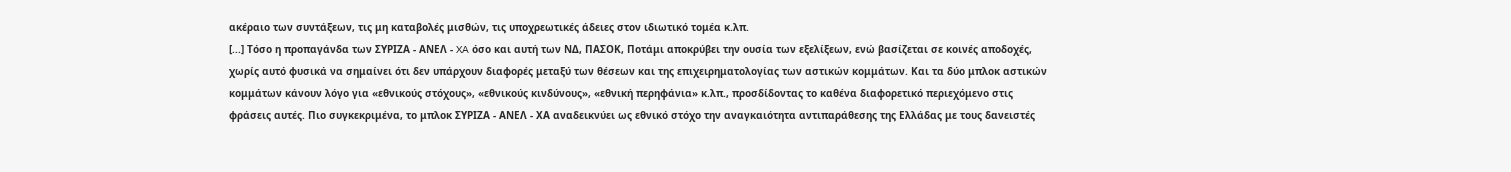ακέραιο των συντάξεων, τις μη καταβολές μισθών, τις υποχρεωτικές άδειες στον ιδιωτικό τομέα κ.λπ.
[...] Τόσο η προπαγάνδα των ΣΥΡΙΖΑ - ΑΝΕΛ - XA όσο και αυτή των ΝΔ, ΠΑΣΟΚ, Ποτάμι αποκρύβει την ουσία των εξελίξεων, ενώ βασίζεται σε κοινές αποδοχές, χωρίς αυτό φυσικά να σημαίνει ότι δεν υπάρχουν διαφορές μεταξύ των θέσεων και της επιχειρηματολογίας των αστικών κομμάτων. Και τα δύο μπλοκ αστικών κομμάτων κάνουν λόγο για «εθνικούς στόχους», «εθνικούς κινδύνους», «εθνική περηφάνια» κ.λπ., προσδίδοντας το καθένα διαφορετικό περιεχόμενο στις φράσεις αυτές. Πιο συγκεκριμένα, το μπλοκ ΣΥΡΙΖΑ - ΑΝΕΛ - ΧΑ αναδεικνύει ως εθνικό στόχο την αναγκαιότητα αντιπαράθεσης της Ελλάδας με τους δανειστές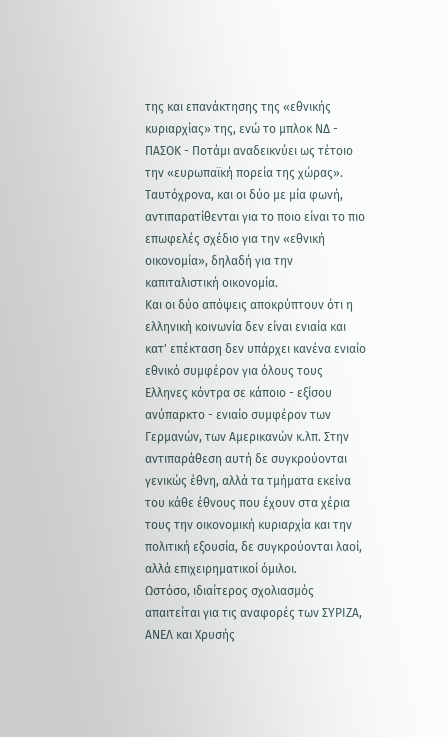της και επανάκτησης της «εθνικής κυριαρχίας» της, ενώ το μπλοκ ΝΔ - ΠΑΣΟΚ - Ποτάμι αναδεικνύει ως τέτοιο την «ευρωπαϊκή πορεία της χώρας». Ταυτόχρονα, και οι δύο με μία φωνή, αντιπαρατίθενται για το ποιο είναι το πιο επωφελές σχέδιο για την «εθνική οικονομία», δηλαδή για την καπιταλιστική οικονομία.
Και οι δύο απόψεις αποκρύπτουν ότι η ελληνική κοινωνία δεν είναι ενιαία και κατ' επέκταση δεν υπάρχει κανένα ενιαίο εθνικό συμφέρον για όλους τους Ελληνες κόντρα σε κάποιο - εξίσου ανύπαρκτο - ενιαίο συμφέρον των Γερμανών, των Αμερικανών κ.λπ. Στην αντιπαράθεση αυτή δε συγκρούονται γενικώς έθνη, αλλά τα τμήματα εκείνα του κάθε έθνους που έχουν στα χέρια τους την οικονομική κυριαρχία και την πολιτική εξουσία, δε συγκρούονται λαοί, αλλά επιχειρηματικοί όμιλοι.
Ωστόσο, ιδιαίτερος σχολιασμός απαιτείται για τις αναφορές των ΣΥΡΙΖΑ, ΑΝΕΛ και Χρυσής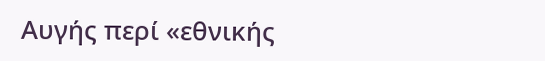Αυγής περί «εθνικής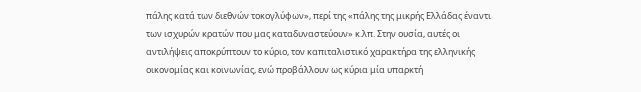πάλης κατά των διεθνών τοκογλύφων», περί της «πάλης της μικρής Ελλάδας έναντι των ισχυρών κρατών που μας καταδυναστεύουν» κ.λπ. Στην ουσία, αυτές οι αντιλήψεις αποκρύπτουν το κύριο, τον καπιταλιστικό χαρακτήρα της ελληνικής οικονομίας και κοινωνίας, ενώ προβάλλουν ως κύρια μία υπαρκτή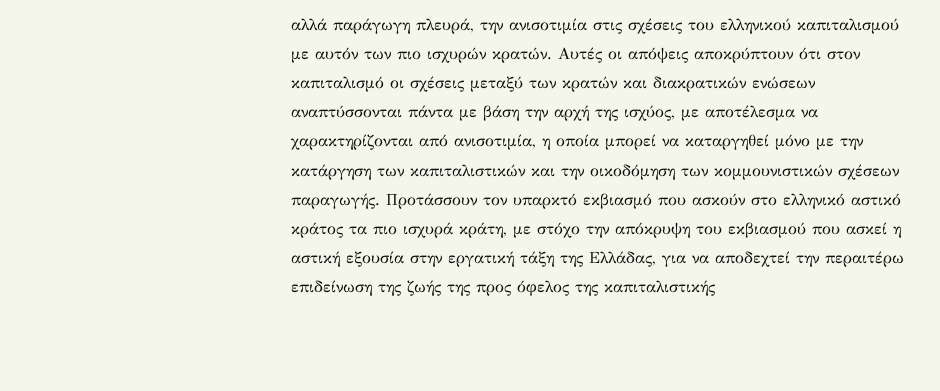αλλά παράγωγη πλευρά, την ανισοτιμία στις σχέσεις του ελληνικού καπιταλισμού με αυτόν των πιο ισχυρών κρατών. Αυτές οι απόψεις αποκρύπτουν ότι στον καπιταλισμό οι σχέσεις μεταξύ των κρατών και διακρατικών ενώσεων αναπτύσσονται πάντα με βάση την αρχή της ισχύος, με αποτέλεσμα να χαρακτηρίζονται από ανισοτιμία, η οποία μπορεί να καταργηθεί μόνο με την κατάργηση των καπιταλιστικών και την οικοδόμηση των κομμουνιστικών σχέσεων παραγωγής. Προτάσσουν τον υπαρκτό εκβιασμό που ασκούν στο ελληνικό αστικό κράτος τα πιο ισχυρά κράτη, με στόχο την απόκρυψη του εκβιασμού που ασκεί η αστική εξουσία στην εργατική τάξη της Ελλάδας, για να αποδεχτεί την περαιτέρω επιδείνωση της ζωής της προς όφελος της καπιταλιστικής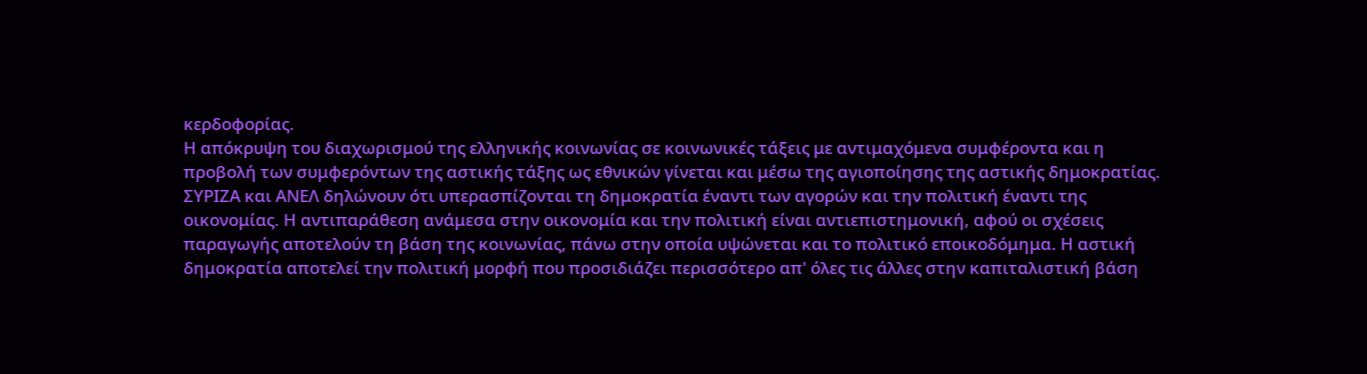κερδοφορίας.
Η απόκρυψη του διαχωρισμού της ελληνικής κοινωνίας σε κοινωνικές τάξεις με αντιμαχόμενα συμφέροντα και η προβολή των συμφερόντων της αστικής τάξης ως εθνικών γίνεται και μέσω της αγιοποίησης της αστικής δημοκρατίας. ΣΥΡΙΖΑ και ΑΝΕΛ δηλώνουν ότι υπερασπίζονται τη δημοκρατία έναντι των αγορών και την πολιτική έναντι της οικονομίας. Η αντιπαράθεση ανάμεσα στην οικονομία και την πολιτική είναι αντιεπιστημονική, αφού οι σχέσεις παραγωγής αποτελούν τη βάση της κοινωνίας, πάνω στην οποία υψώνεται και το πολιτικό εποικοδόμημα. Η αστική δημοκρατία αποτελεί την πολιτική μορφή που προσιδιάζει περισσότερο απ' όλες τις άλλες στην καπιταλιστική βάση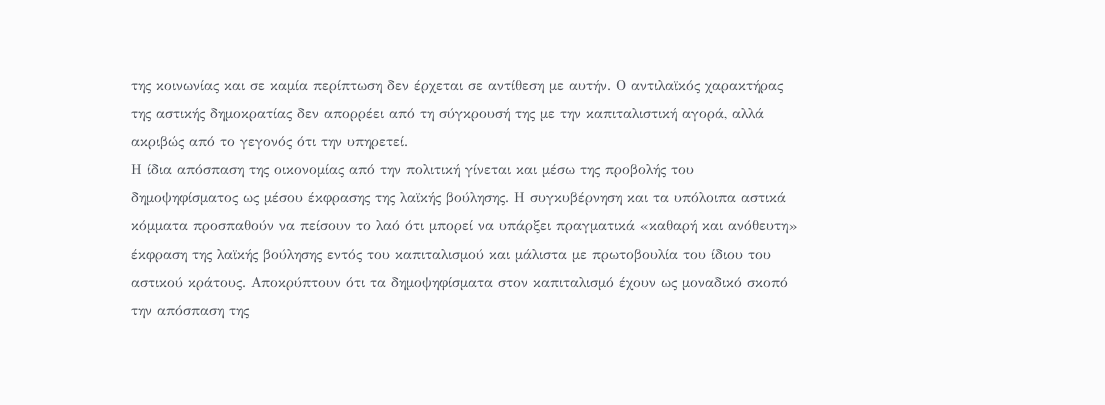της κοινωνίας και σε καμία περίπτωση δεν έρχεται σε αντίθεση με αυτήν. Ο αντιλαϊκός χαρακτήρας της αστικής δημοκρατίας δεν απορρέει από τη σύγκρουσή της με την καπιταλιστική αγορά, αλλά ακριβώς από το γεγονός ότι την υπηρετεί.
Η ίδια απόσπαση της οικονομίας από την πολιτική γίνεται και μέσω της προβολής του δημοψηφίσματος ως μέσου έκφρασης της λαϊκής βούλησης. Η συγκυβέρνηση και τα υπόλοιπα αστικά κόμματα προσπαθούν να πείσουν το λαό ότι μπορεί να υπάρξει πραγματικά «καθαρή και ανόθευτη» έκφραση της λαϊκής βούλησης εντός του καπιταλισμού και μάλιστα με πρωτοβουλία του ίδιου του αστικού κράτους. Αποκρύπτουν ότι τα δημοψηφίσματα στον καπιταλισμό έχουν ως μοναδικό σκοπό την απόσπαση της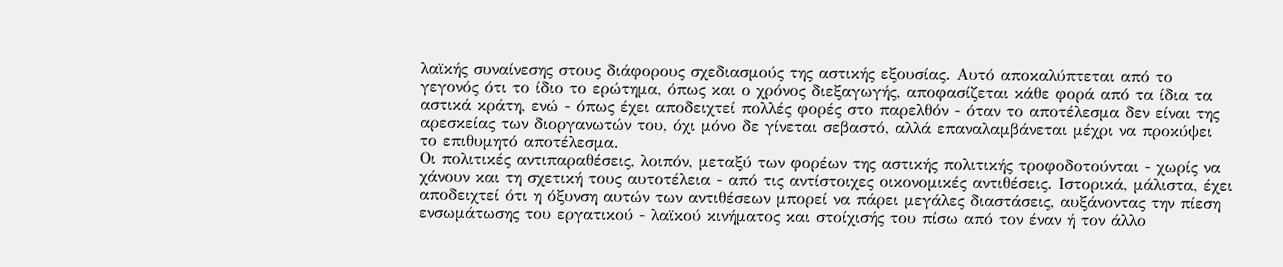λαϊκής συναίνεσης στους διάφορους σχεδιασμούς της αστικής εξουσίας. Αυτό αποκαλύπτεται από το γεγονός ότι το ίδιο το ερώτημα, όπως και ο χρόνος διεξαγωγής, αποφασίζεται κάθε φορά από τα ίδια τα αστικά κράτη, ενώ - όπως έχει αποδειχτεί πολλές φορές στο παρελθόν - όταν το αποτέλεσμα δεν είναι της αρεσκείας των διοργανωτών του, όχι μόνο δε γίνεται σεβαστό, αλλά επαναλαμβάνεται μέχρι να προκύψει το επιθυμητό αποτέλεσμα.
Οι πολιτικές αντιπαραθέσεις, λοιπόν, μεταξύ των φορέων της αστικής πολιτικής τροφοδοτούνται - χωρίς να χάνουν και τη σχετική τους αυτοτέλεια - από τις αντίστοιχες οικονομικές αντιθέσεις. Ιστορικά, μάλιστα, έχει αποδειχτεί ότι η όξυνση αυτών των αντιθέσεων μπορεί να πάρει μεγάλες διαστάσεις, αυξάνοντας την πίεση ενσωμάτωσης του εργατικού - λαϊκού κινήματος και στοίχισής του πίσω από τον έναν ή τον άλλο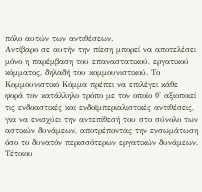πόλο αυτών των αντιθέσεων.
Αντίβαρο σε αυτήν την πίεση μπορεί να αποτελέσει μόνο η παρέμβαση του επαναστατικού, εργατικού κόμματος, δηλαδή του κομμουνιστικού. Το Κομμουνιστικό Κόμμα πρέπει να επιλέγει κάθε φορά τον κατάλληλο τρόπο με τον οποίο θ' αξιοποιεί τις ενδοαστικές και ενδοϊμπεριαλιστικές αντιθέσεις, για να ενισχύει την αντεπίθεσή του στο σύνολο των αστικών δυνάμεων, αποτρέποντας την ενσωμάτωση όσο το δυνατόν περισσότερων εργατικών δυνάμεων. Τέτοιου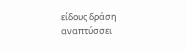είδους δράση αναπτύσσει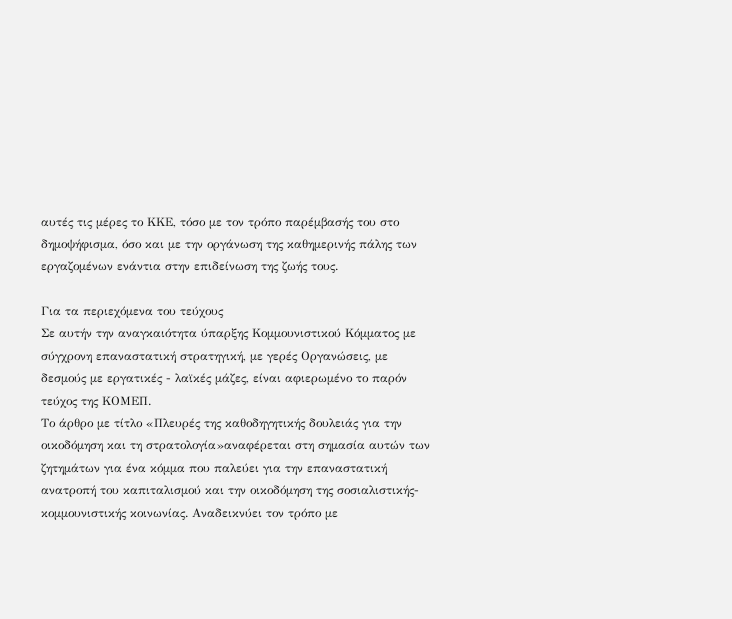αυτές τις μέρες το ΚΚΕ, τόσο με τον τρόπο παρέμβασής του στο δημοψήφισμα, όσο και με την οργάνωση της καθημερινής πάλης των εργαζομένων ενάντια στην επιδείνωση της ζωής τους.

Για τα περιεχόμενα του τεύχους
Σε αυτήν την αναγκαιότητα ύπαρξης Κομμουνιστικού Κόμματος με σύγχρονη επαναστατική στρατηγική, με γερές Οργανώσεις, με δεσμούς με εργατικές - λαϊκές μάζες, είναι αφιερωμένο το παρόν τεύχος της ΚΟΜΕΠ.
Το άρθρο με τίτλο «Πλευρές της καθοδηγητικής δουλειάς για την οικοδόμηση και τη στρατολογία»αναφέρεται στη σημασία αυτών των ζητημάτων για ένα κόμμα που παλεύει για την επαναστατική ανατροπή του καπιταλισμού και την οικοδόμηση της σοσιαλιστικής-κομμουνιστικής κοινωνίας. Αναδεικνύει τον τρόπο με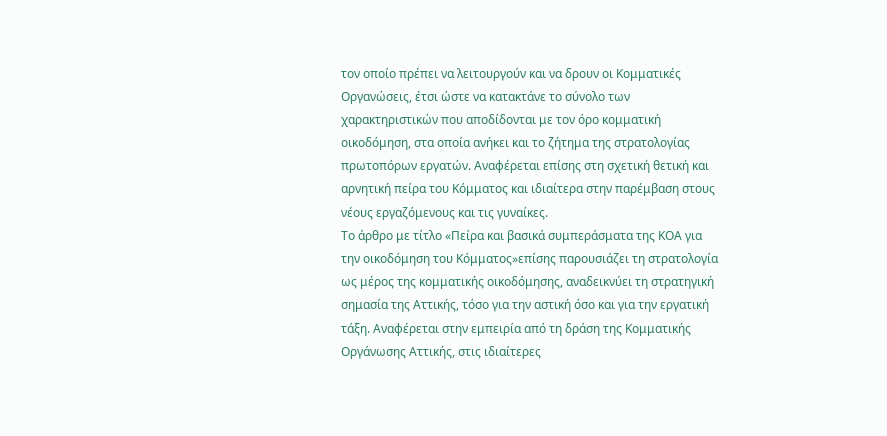τον οποίο πρέπει να λειτουργούν και να δρουν οι Κομματικές Οργανώσεις, έτσι ώστε να κατακτάνε το σύνολο των χαρακτηριστικών που αποδίδονται με τον όρο κομματική οικοδόμηση, στα οποία ανήκει και το ζήτημα της στρατολογίας πρωτοπόρων εργατών. Αναφέρεται επίσης στη σχετική θετική και αρνητική πείρα του Κόμματος και ιδιαίτερα στην παρέμβαση στους νέους εργαζόμενους και τις γυναίκες.
Το άρθρο με τίτλο «Πείρα και βασικά συμπεράσματα της ΚΟΑ για την οικοδόμηση του Κόμματος»επίσης παρουσιάζει τη στρατολογία ως μέρος της κομματικής οικοδόμησης, αναδεικνύει τη στρατηγική σημασία της Αττικής, τόσο για την αστική όσο και για την εργατική τάξη. Αναφέρεται στην εμπειρία από τη δράση της Κομματικής Οργάνωσης Αττικής, στις ιδιαίτερες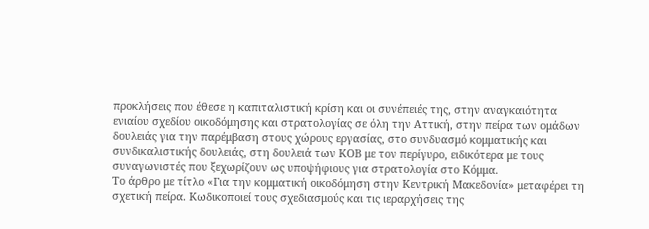προκλήσεις που έθεσε η καπιταλιστική κρίση και οι συνέπειές της, στην αναγκαιότητα ενιαίου σχεδίου οικοδόμησης και στρατολογίας σε όλη την Αττική, στην πείρα των ομάδων δουλειάς για την παρέμβαση στους χώρους εργασίας, στο συνδυασμό κομματικής και συνδικαλιστικής δουλειάς, στη δουλειά των ΚΟΒ με τον περίγυρο, ειδικότερα με τους συναγωνιστές που ξεχωρίζουν ως υποψήφιους για στρατολογία στο Κόμμα.
Το άρθρο με τίτλο «Για την κομματική οικοδόμηση στην Κεντρική Μακεδονία» μεταφέρει τη σχετική πείρα. Κωδικοποιεί τους σχεδιασμούς και τις ιεραρχήσεις της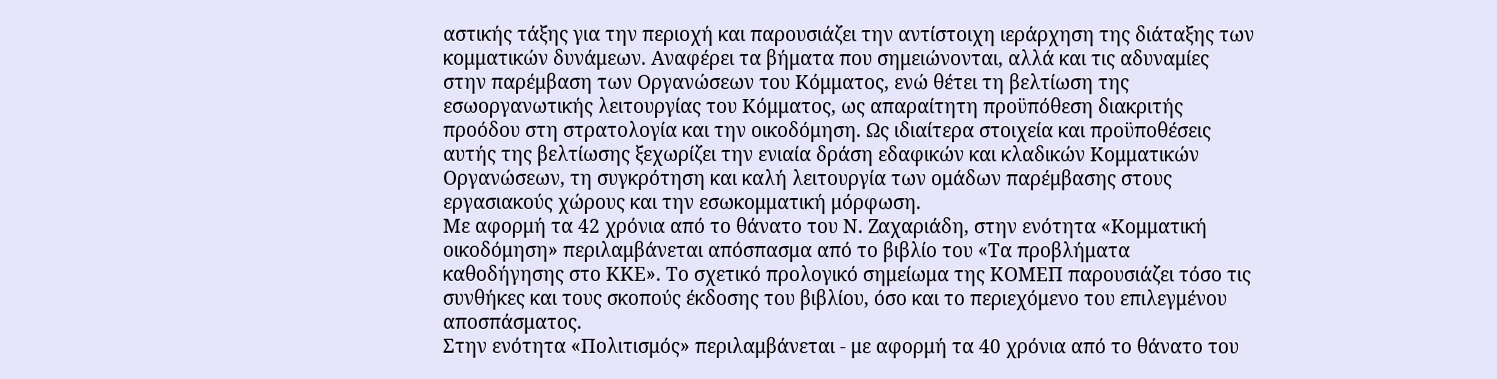αστικής τάξης για την περιοχή και παρουσιάζει την αντίστοιχη ιεράρχηση της διάταξης των κομματικών δυνάμεων. Αναφέρει τα βήματα που σημειώνονται, αλλά και τις αδυναμίες στην παρέμβαση των Οργανώσεων του Κόμματος, ενώ θέτει τη βελτίωση της εσωοργανωτικής λειτουργίας του Κόμματος, ως απαραίτητη προϋπόθεση διακριτής προόδου στη στρατολογία και την οικοδόμηση. Ως ιδιαίτερα στοιχεία και προϋποθέσεις αυτής της βελτίωσης ξεχωρίζει την ενιαία δράση εδαφικών και κλαδικών Κομματικών Οργανώσεων, τη συγκρότηση και καλή λειτουργία των ομάδων παρέμβασης στους εργασιακούς χώρους και την εσωκομματική μόρφωση.
Με αφορμή τα 42 χρόνια από το θάνατο του Ν. Ζαχαριάδη, στην ενότητα «Κομματική οικοδόμηση» περιλαμβάνεται απόσπασμα από το βιβλίο του «Τα προβλήματα καθοδήγησης στο ΚΚΕ». Το σχετικό προλογικό σημείωμα της ΚΟΜΕΠ παρουσιάζει τόσο τις συνθήκες και τους σκοπούς έκδοσης του βιβλίου, όσο και το περιεχόμενο του επιλεγμένου αποσπάσματος.
Στην ενότητα «Πολιτισμός» περιλαμβάνεται - με αφορμή τα 40 χρόνια από το θάνατο του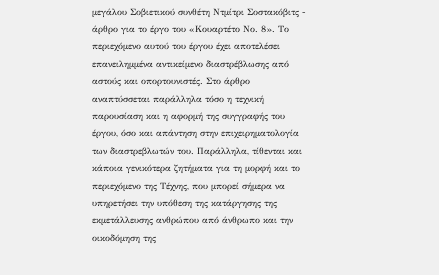μεγάλου Σοβιετικού συνθέτη Ντμίτρι Σοστακόβιτς - άρθρο για το έργο του «Κουαρτέτο Νο. 8». Το περιεχόμενο αυτού του έργου έχει αποτελέσει επανειλημμένα αντικείμενο διαστρέβλωσης από αστούς και οπορτουνιστές. Στο άρθρο αναπτύσσεται παράλληλα τόσο η τεχνική παρουσίαση και η αφορμή της συγγραφής του έργου, όσο και απάντηση στην επιχειρηματολογία των διαστρεβλωτών του. Παράλληλα, τίθενται και κάποια γενικότερα ζητήματα για τη μορφή και το περιεχόμενο της Τέχνης, που μπορεί σήμερα να υπηρετήσει την υπόθεση της κατάργησης της εκμετάλλευσης ανθρώπου από άνθρωπο και την οικοδόμηση της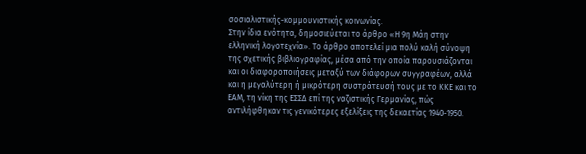σοσιαλιστικής-κομμουνιστικής κοινωνίας.
Στην ίδια ενότητα, δημοσιεύεται το άρθρο «Η 9η Μάη στην ελληνική λογοτεχνία». Το άρθρο αποτελεί μια πολύ καλή σύνοψη της σχετικής βιβλιογραφίας, μέσα από την οποία παρουσιάζονται και οι διαφοροποιήσεις μεταξύ των διάφορων συγγραφέων, αλλά και η μεγαλύτερη ή μικρότερη συστράτευσή τους με το ΚΚΕ και το ΕΑΜ, τη νίκη της ΕΣΣΔ επί της ναζιστικής Γερμανίας, πώς αντιλήφθηκαν τις γενικότερες εξελίξεις της δεκαετίας 1940-1950.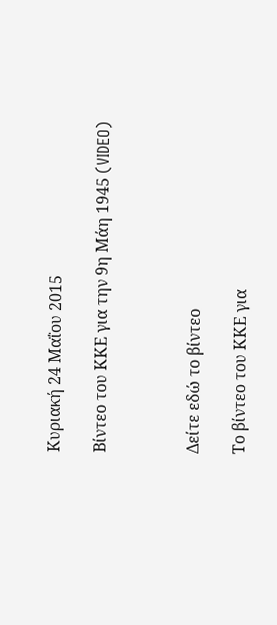Κυριακή 24 Μαΐου 2015

Βίντεο του ΚΚΕ για την 9η Μάη 1945 (VIDEO)



Δείτε εδώ το βίντεο

Το βίντεο του ΚΚΕ για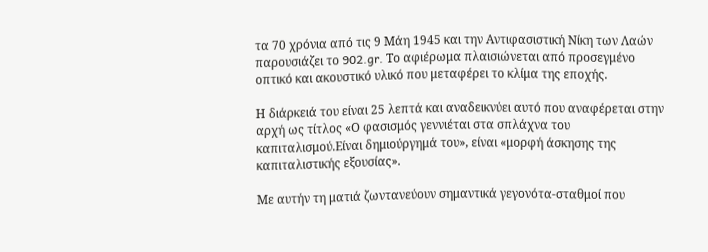τα 70 χρόνια από τις 9 Μάη 1945 και την Αντιφασιστική Νίκη των Λαών παρουσιάζει το 902.gr. Το αφιέρωμα πλαισιώνεται από προσεγμένο οπτικό και ακουστικό υλικό που μεταφέρει το κλίμα της εποχής.

Η διάρκειά του είναι 25 λεπτά και αναδεικνύει αυτό που αναφέρεται στην αρχή ως τίτλος «Ο φασισμός γεννιέται στα σπλάχνα του καπιταλισμού.Είναι δημιούργημά του», είναι «μορφή άσκησης της καπιταλιστικής εξουσίας».

Με αυτήν τη ματιά ζωντανεύουν σημαντικά γεγονότα-σταθμοί που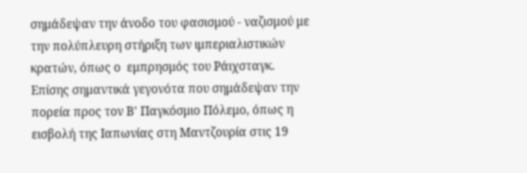σημάδεψαν την άνοδο του φασισμού - ναζισμού με την πολύπλευρη στήριξη των ιμπεριαλιστικών κρατών, όπως ο  εμπρησμός του Ράιχσταγκ. Επίσης σημαντικά γεγονότα που σημάδεψαν την πορεία προς τον Β' Παγκόσμιο Πόλεμο, όπως η εισβολή της Ιαπωνίας στη Μαντζουρία στις 19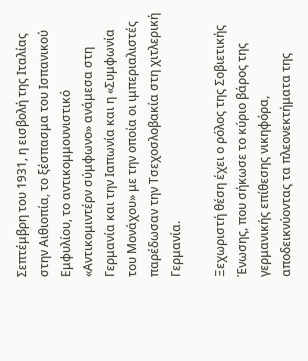Σεπτέμβρη του 1931, η εισβολή της Ιταλίας στην Αιθιοπία, το ξέσπασμα του Ισπανικού Εμφυλίου, το αντικομμουνιστικό «Αντικομιντέρν σύμφωνο» ανάμεσα στη Γερμανία και την Ιαπωνία και η «Συμφωνία του Μονάχου» με την οποία οι ιμπεριαλιστές παρέδωσαν την Τσεχοσλοβακία στη χιτλερική Γερμανία.

Ξεχωριστή θέση έχει ο ρόλος της Σοβιετικής Ένωσης, που σήκωσε το κύριο βάρος της γερμανικής επίθεσης νικηφόρα, αποδεικνύοντας τα πλεονεκτήματα της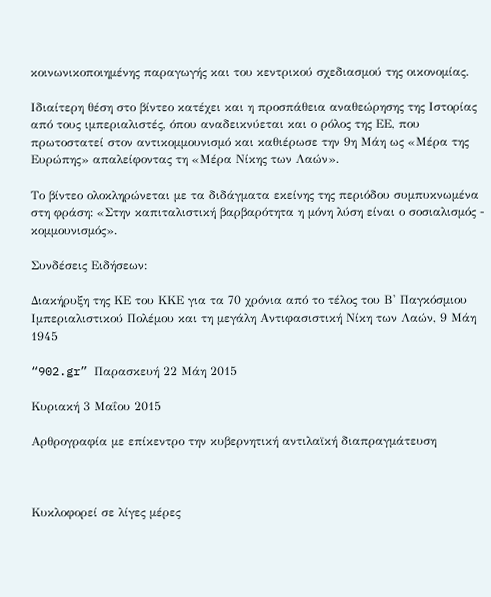κοινωνικοποιημένης παραγωγής και του κεντρικού σχεδιασμού της οικονομίας.

Ιδιαίτερη θέση στο βίντεο κατέχει και η προσπάθεια αναθεώρησης της Ιστορίας από τους ιμπεριαλιστές, όπου αναδεικνύεται και ο ρόλος της ΕΕ, που πρωτοστατεί στον αντικομμουνισμό και καθιέρωσε την 9η Μάη ως «Μέρα της Ευρώπης» απαλείφοντας τη «Μέρα Νίκης των Λαών».

Το βίντεο ολοκληρώνεται με τα διδάγματα εκείνης της περιόδου συμπυκνωμένα στη φράση: «Στην καπιταλιστική βαρβαρότητα η μόνη λύση είναι ο σοσιαλισμός - κομμουνισμός».

Συνδέσεις Ειδήσεων:

Διακήρυξη της ΚΕ του ΚΚΕ για τα 70 χρόνια από το τέλος του Β' Παγκόσμιου Ιμπεριαλιστικού Πολέμου και τη μεγάλη Αντιφασιστική Νίκη των Λαών, 9 Μάη 1945

“902.gr” Παρασκευή 22 Μάη 2015

Κυριακή 3 Μαΐου 2015

Αρθρογραφία με επίκεντρο την κυβερνητική αντιλαϊκή διαπραγμάτευση



Κυκλοφορεί σε λίγες μέρες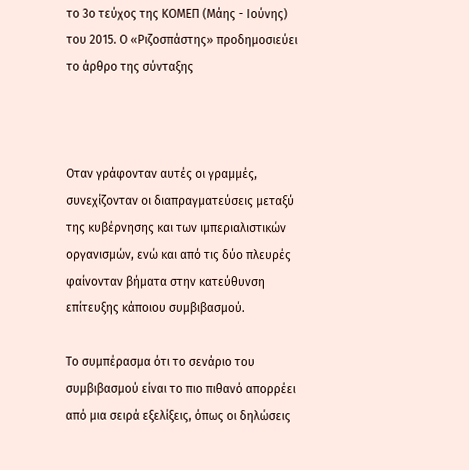το 3ο τεύχος της ΚΟΜΕΠ (Μάης - Ιούνης) του 2015. Ο «Ριζοσπάστης» προδημοσιεύει το άρθρο της σύνταξης



Οταν γράφονταν αυτές οι γραμμές, συνεχίζονταν οι διαπραγματεύσεις μεταξύ της κυβέρνησης και των ιμπεριαλιστικών οργανισμών, ενώ και από τις δύο πλευρές φαίνονταν βήματα στην κατεύθυνση επίτευξης κάποιου συμβιβασμού.

Το συμπέρασμα ότι το σενάριο του συμβιβασμού είναι το πιο πιθανό απορρέει από μια σειρά εξελίξεις, όπως οι δηλώσεις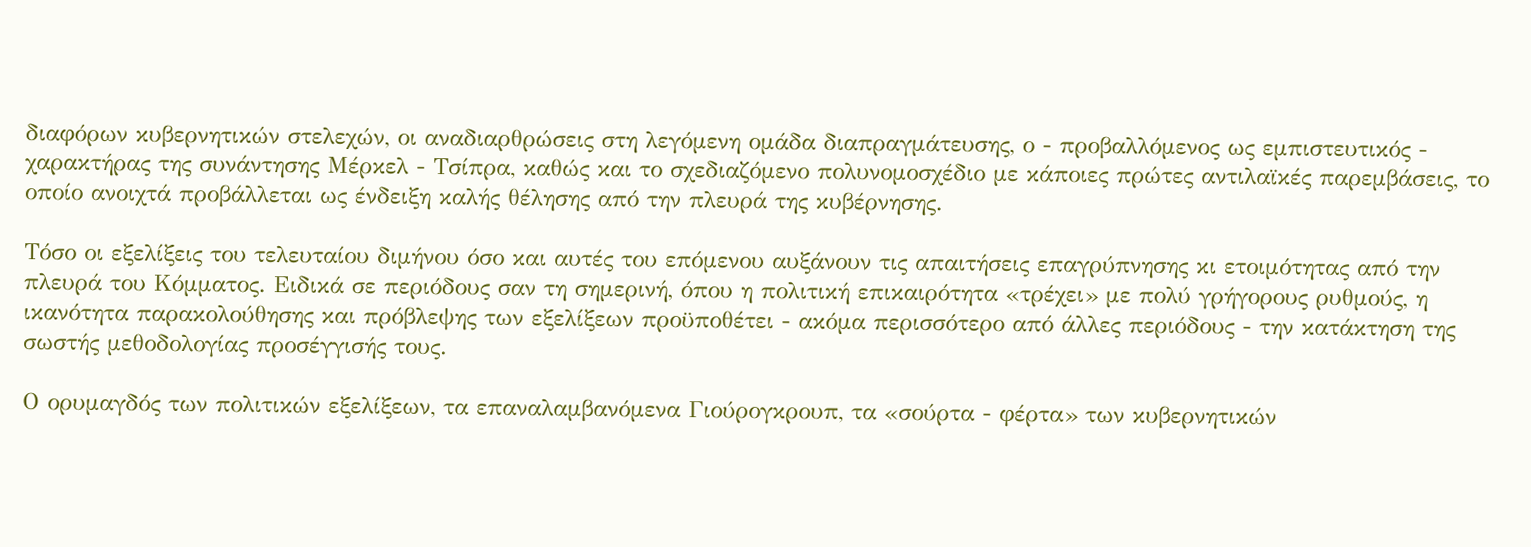διαφόρων κυβερνητικών στελεχών, οι αναδιαρθρώσεις στη λεγόμενη ομάδα διαπραγμάτευσης, ο - προβαλλόμενος ως εμπιστευτικός - χαρακτήρας της συνάντησης Μέρκελ - Τσίπρα, καθώς και το σχεδιαζόμενο πολυνομοσχέδιο με κάποιες πρώτες αντιλαϊκές παρεμβάσεις, το οποίο ανοιχτά προβάλλεται ως ένδειξη καλής θέλησης από την πλευρά της κυβέρνησης.

Τόσο οι εξελίξεις του τελευταίου διμήνου όσο και αυτές του επόμενου αυξάνουν τις απαιτήσεις επαγρύπνησης κι ετοιμότητας από την πλευρά του Κόμματος. Ειδικά σε περιόδους σαν τη σημερινή, όπου η πολιτική επικαιρότητα «τρέχει» με πολύ γρήγορους ρυθμούς, η ικανότητα παρακολούθησης και πρόβλεψης των εξελίξεων προϋποθέτει - ακόμα περισσότερο από άλλες περιόδους - την κατάκτηση της σωστής μεθοδολογίας προσέγγισής τους.

Ο ορυμαγδός των πολιτικών εξελίξεων, τα επαναλαμβανόμενα Γιούρογκρουπ, τα «σούρτα - φέρτα» των κυβερνητικών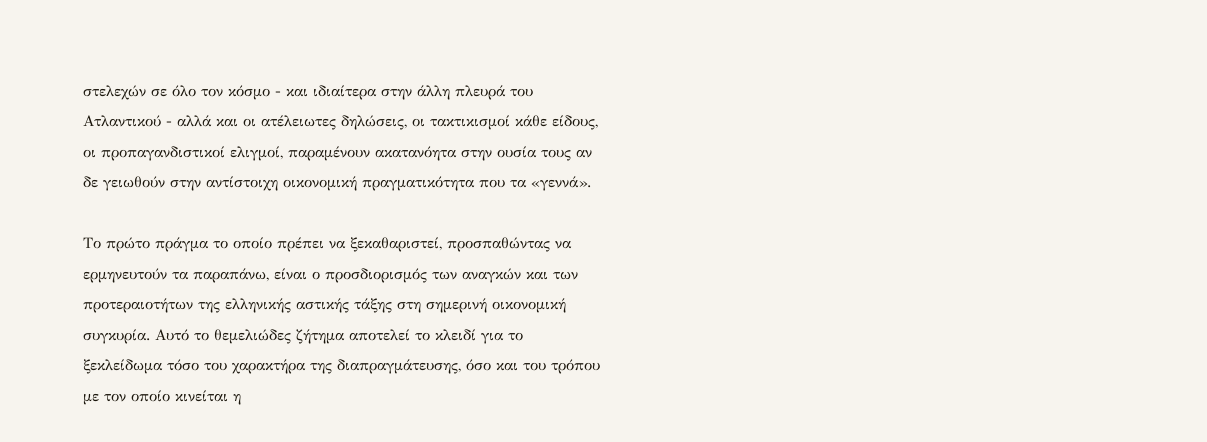στελεχών σε όλο τον κόσμο - και ιδιαίτερα στην άλλη πλευρά του Ατλαντικού - αλλά και οι ατέλειωτες δηλώσεις, οι τακτικισμοί κάθε είδους, οι προπαγανδιστικοί ελιγμοί, παραμένουν ακατανόητα στην ουσία τους αν δε γειωθούν στην αντίστοιχη οικονομική πραγματικότητα που τα «γεννά».

Το πρώτο πράγμα το οποίο πρέπει να ξεκαθαριστεί, προσπαθώντας να ερμηνευτούν τα παραπάνω, είναι ο προσδιορισμός των αναγκών και των προτεραιοτήτων της ελληνικής αστικής τάξης στη σημερινή οικονομική συγκυρία. Αυτό το θεμελιώδες ζήτημα αποτελεί το κλειδί για το ξεκλείδωμα τόσο του χαρακτήρα της διαπραγμάτευσης, όσο και του τρόπου με τον οποίο κινείται η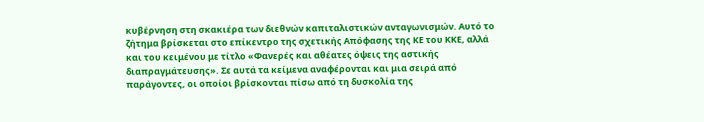κυβέρνηση στη σκακιέρα των διεθνών καπιταλιστικών ανταγωνισμών. Αυτό το ζήτημα βρίσκεται στο επίκεντρο της σχετικής Απόφασης της ΚΕ του ΚΚΕ, αλλά και του κειμένου με τίτλο «Φανερές και αθέατες όψεις της αστικής διαπραγμάτευσης». Σε αυτά τα κείμενα αναφέρονται και μια σειρά από παράγοντες, οι οποίοι βρίσκονται πίσω από τη δυσκολία της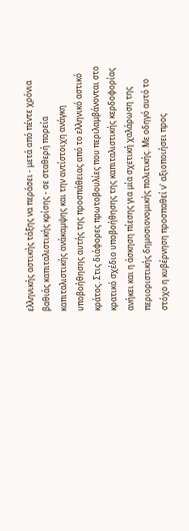ελληνικής αστικής τάξης να περάσει - μετά από πέντε χρόνια βαθιάς καπιταλιστικής κρίσης - σε σταθερή πορεία καπιταλιστικής ανάκαμψης και την αντίστοιχη ανάγκη υποβοήθησης αυτής της προσπάθειας από το ελληνικό αστικό κράτος. Στις διάφορες πρωτοβουλίες που περιλαμβάνονται στο κρατικό σχέδιο υποβοήθησης της καπιταλιστικής κερδοφορίας ανήκει και η άσκηση πίεσης για μία σχετική χαλάρωση της περιοριστικής δημοσιονομικής πολιτικής. Με οδηγό αυτό το στόχο η κυβέρνηση προσπαθεί ν' αξιοποιήσει προς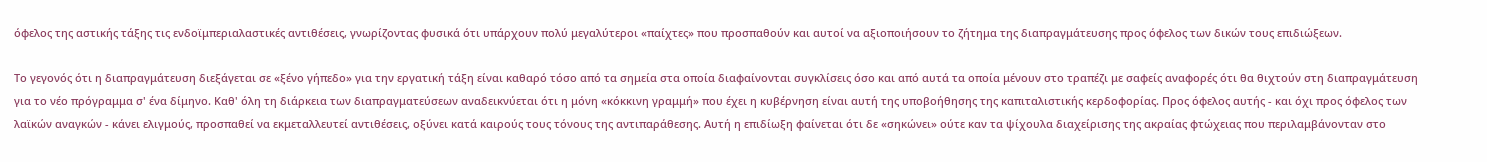όφελος της αστικής τάξης τις ενδοϊμπεριαλαστικές αντιθέσεις, γνωρίζοντας φυσικά ότι υπάρχουν πολύ μεγαλύτεροι «παίχτες» που προσπαθούν και αυτοί να αξιοποιήσουν το ζήτημα της διαπραγμάτευσης προς όφελος των δικών τους επιδιώξεων.

Το γεγονός ότι η διαπραγμάτευση διεξάγεται σε «ξένο γήπεδο» για την εργατική τάξη είναι καθαρό τόσο από τα σημεία στα οποία διαφαίνονται συγκλίσεις όσο και από αυτά τα οποία μένουν στο τραπέζι με σαφείς αναφορές ότι θα θιχτούν στη διαπραγμάτευση για το νέο πρόγραμμα σ' ένα δίμηνο. Καθ' όλη τη διάρκεια των διαπραγματεύσεων αναδεικνύεται ότι η μόνη «κόκκινη γραμμή» που έχει η κυβέρνηση είναι αυτή της υποβοήθησης της καπιταλιστικής κερδοφορίας. Προς όφελος αυτής - και όχι προς όφελος των λαϊκών αναγκών - κάνει ελιγμούς, προσπαθεί να εκμεταλλευτεί αντιθέσεις, οξύνει κατά καιρούς τους τόνους της αντιπαράθεσης. Αυτή η επιδίωξη φαίνεται ότι δε «σηκώνει» ούτε καν τα ψίχουλα διαχείρισης της ακραίας φτώχειας που περιλαμβάνονταν στο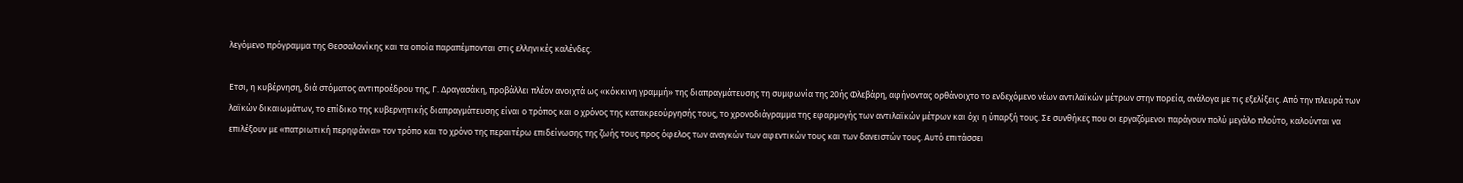λεγόμενο πρόγραμμα της Θεσσαλονίκης και τα οποία παραπέμπονται στις ελληνικές καλένδες.

Ετσι, η κυβέρνηση, διά στόματος αντιπροέδρου της, Γ. Δραγασάκη, προβάλλει πλέον ανοιχτά ως «κόκκινη γραμμή» της διαπραγμάτευσης τη συμφωνία της 20ής Φλεβάρη, αφήνοντας ορθάνοιχτο το ενδεχόμενο νέων αντιλαϊκών μέτρων στην πορεία, ανάλογα με τις εξελίξεις. Από την πλευρά των λαϊκών δικαιωμάτων, το επίδικο της κυβερνητικής διαπραγμάτευσης είναι ο τρόπος και ο χρόνος της κατακρεούργησής τους, το χρονοδιάγραμμα της εφαρμογής των αντιλαϊκών μέτρων και όχι η ύπαρξή τους. Σε συνθήκες που οι εργαζόμενοι παράγουν πολύ μεγάλο πλούτο, καλούνται να επιλέξουν με «πατριωτική περηφάνια» τον τρόπο και το χρόνο της περαιτέρω επιδείνωσης της ζωής τους προς όφελος των αναγκών των αφεντικών τους και των δανειστών τους. Αυτό επιτάσσει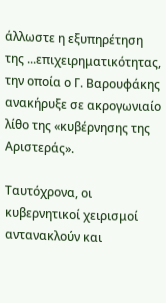άλλωστε η εξυπηρέτηση της ...επιχειρηματικότητας, την οποία ο Γ. Βαρουφάκης ανακήρυξε σε ακρογωνιαίο λίθο της «κυβέρνησης της Αριστεράς».

Ταυτόχρονα, οι κυβερνητικοί χειρισμοί αντανακλούν και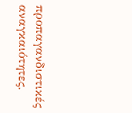προπαγανδιστικές αναγκαιότητες.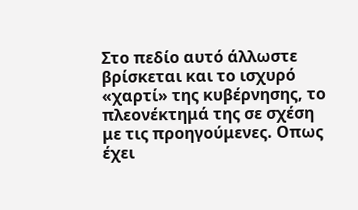Στο πεδίο αυτό άλλωστε βρίσκεται και το ισχυρό «χαρτί» της κυβέρνησης, το πλεονέκτημά της σε σχέση με τις προηγούμενες. Οπως έχει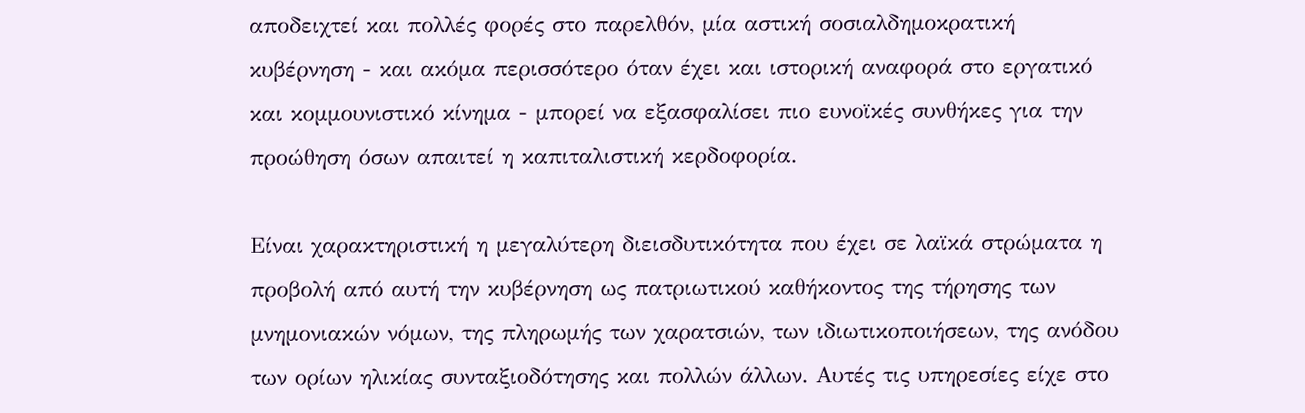αποδειχτεί και πολλές φορές στο παρελθόν, μία αστική σοσιαλδημοκρατική κυβέρνηση - και ακόμα περισσότερο όταν έχει και ιστορική αναφορά στο εργατικό και κομμουνιστικό κίνημα - μπορεί να εξασφαλίσει πιο ευνοϊκές συνθήκες για την προώθηση όσων απαιτεί η καπιταλιστική κερδοφορία.

Είναι χαρακτηριστική η μεγαλύτερη διεισδυτικότητα που έχει σε λαϊκά στρώματα η προβολή από αυτή την κυβέρνηση ως πατριωτικού καθήκοντος της τήρησης των μνημονιακών νόμων, της πληρωμής των χαρατσιών, των ιδιωτικοποιήσεων, της ανόδου των ορίων ηλικίας συνταξιοδότησης και πολλών άλλων. Αυτές τις υπηρεσίες είχε στο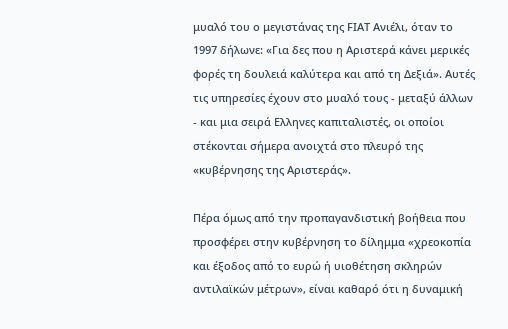μυαλό του ο μεγιστάνας της FΙΑΤ Ανιέλι, όταν το 1997 δήλωνε: «Για δες που η Αριστερά κάνει μερικές φορές τη δουλειά καλύτερα και από τη Δεξιά». Αυτές τις υπηρεσίες έχουν στο μυαλό τους - μεταξύ άλλων - και μια σειρά Ελληνες καπιταλιστές, οι οποίοι στέκονται σήμερα ανοιχτά στο πλευρό της «κυβέρνησης της Αριστεράς».

Πέρα όμως από την προπαγανδιστική βοήθεια που προσφέρει στην κυβέρνηση το δίλημμα «χρεοκοπία και έξοδος από το ευρώ ή υιοθέτηση σκληρών αντιλαϊκών μέτρων», είναι καθαρό ότι η δυναμική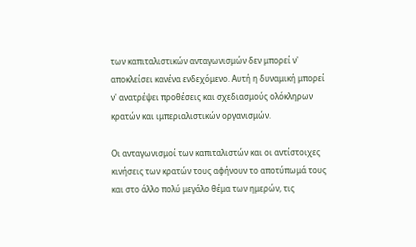των καπιταλιστικών ανταγωνισμών δεν μπορεί ν' αποκλείσει κανένα ενδεχόμενο. Αυτή η δυναμική μπορεί ν' ανατρέψει προθέσεις και σχεδιασμούς ολόκληρων κρατών και ιμπεριαλιστικών οργανισμών.

Οι ανταγωνισμοί των καπιταλιστών και οι αντίστοιχες κινήσεις των κρατών τους αφήνουν το αποτύπωμά τους και στο άλλο πολύ μεγάλο θέμα των ημερών, τις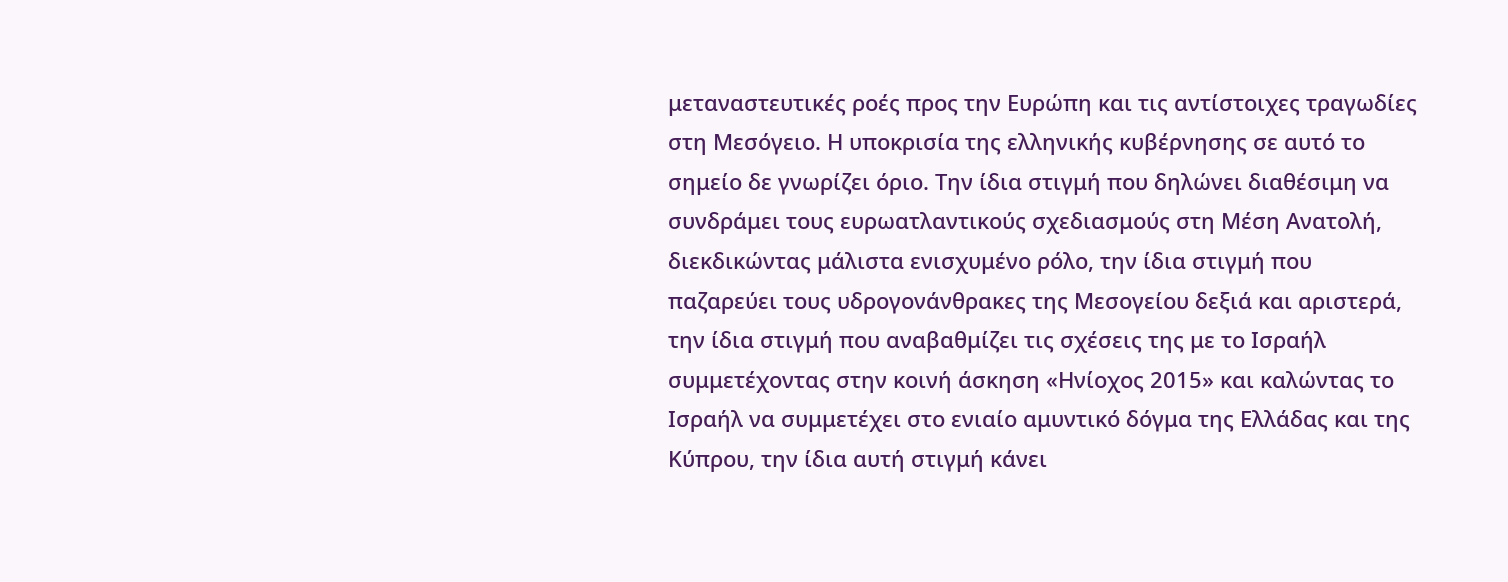μεταναστευτικές ροές προς την Ευρώπη και τις αντίστοιχες τραγωδίες στη Μεσόγειο. Η υποκρισία της ελληνικής κυβέρνησης σε αυτό το σημείο δε γνωρίζει όριο. Την ίδια στιγμή που δηλώνει διαθέσιμη να συνδράμει τους ευρωατλαντικούς σχεδιασμούς στη Μέση Ανατολή, διεκδικώντας μάλιστα ενισχυμένο ρόλο, την ίδια στιγμή που παζαρεύει τους υδρογονάνθρακες της Μεσογείου δεξιά και αριστερά, την ίδια στιγμή που αναβαθμίζει τις σχέσεις της με το Ισραήλ συμμετέχοντας στην κοινή άσκηση «Ηνίοχος 2015» και καλώντας το Ισραήλ να συμμετέχει στο ενιαίο αμυντικό δόγμα της Ελλάδας και της Κύπρου, την ίδια αυτή στιγμή κάνει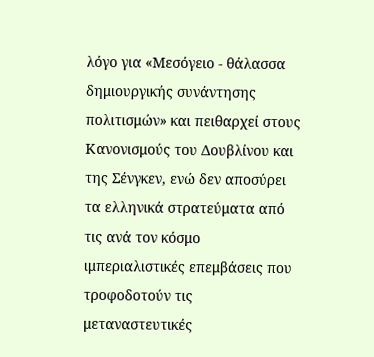λόγο για «Μεσόγειο - θάλασσα δημιουργικής συνάντησης πολιτισμών» και πειθαρχεί στους Κανονισμούς του Δουβλίνου και της Σένγκεν, ενώ δεν αποσύρει τα ελληνικά στρατεύματα από τις ανά τον κόσμο ιμπεριαλιστικές επεμβάσεις που τροφοδοτούν τις μεταναστευτικές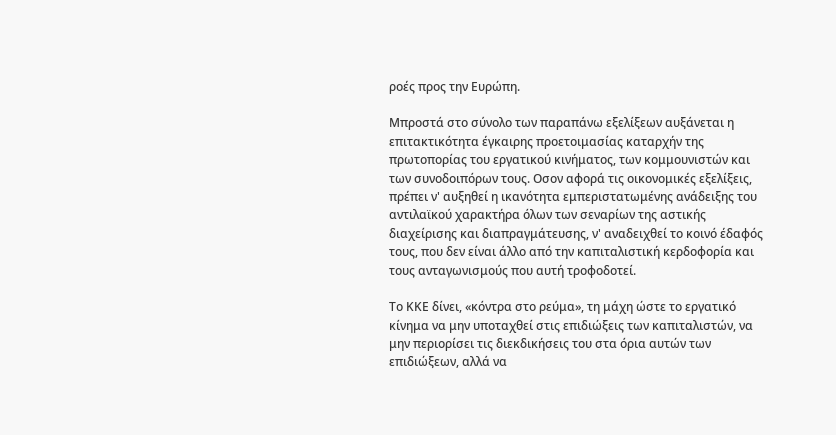ροές προς την Ευρώπη.

Μπροστά στο σύνολο των παραπάνω εξελίξεων αυξάνεται η επιτακτικότητα έγκαιρης προετοιμασίας καταρχήν της πρωτοπορίας του εργατικού κινήματος, των κομμουνιστών και των συνοδοιπόρων τους. Οσον αφορά τις οικονομικές εξελίξεις, πρέπει ν' αυξηθεί η ικανότητα εμπεριστατωμένης ανάδειξης του αντιλαϊκού χαρακτήρα όλων των σεναρίων της αστικής διαχείρισης και διαπραγμάτευσης, ν' αναδειχθεί το κοινό έδαφός τους, που δεν είναι άλλο από την καπιταλιστική κερδοφορία και τους ανταγωνισμούς που αυτή τροφοδοτεί.

Το ΚΚΕ δίνει, «κόντρα στο ρεύμα», τη μάχη ώστε το εργατικό κίνημα να μην υποταχθεί στις επιδιώξεις των καπιταλιστών, να μην περιορίσει τις διεκδικήσεις του στα όρια αυτών των επιδιώξεων, αλλά να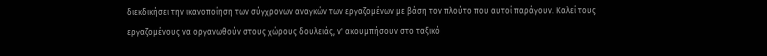διεκδικήσει την ικανοποίηση των σύγχρονων αναγκών των εργαζομένων με βάση τον πλούτο που αυτοί παράγουν. Καλεί τους εργαζομένους να οργανωθούν στους χώρους δουλειάς, ν' ακουμπήσουν στο ταξικό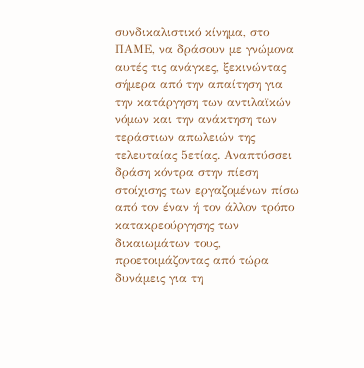συνδικαλιστικό κίνημα, στο ΠΑΜΕ, να δράσουν με γνώμονα αυτές τις ανάγκες, ξεκινώντας σήμερα από την απαίτηση για την κατάργηση των αντιλαϊκών νόμων και την ανάκτηση των τεράστιων απωλειών της τελευταίας 5ετίας. Αναπτύσσει δράση κόντρα στην πίεση στοίχισης των εργαζομένων πίσω από τον έναν ή τον άλλον τρόπο κατακρεούργησης των δικαιωμάτων τους, προετοιμάζοντας από τώρα δυνάμεις για τη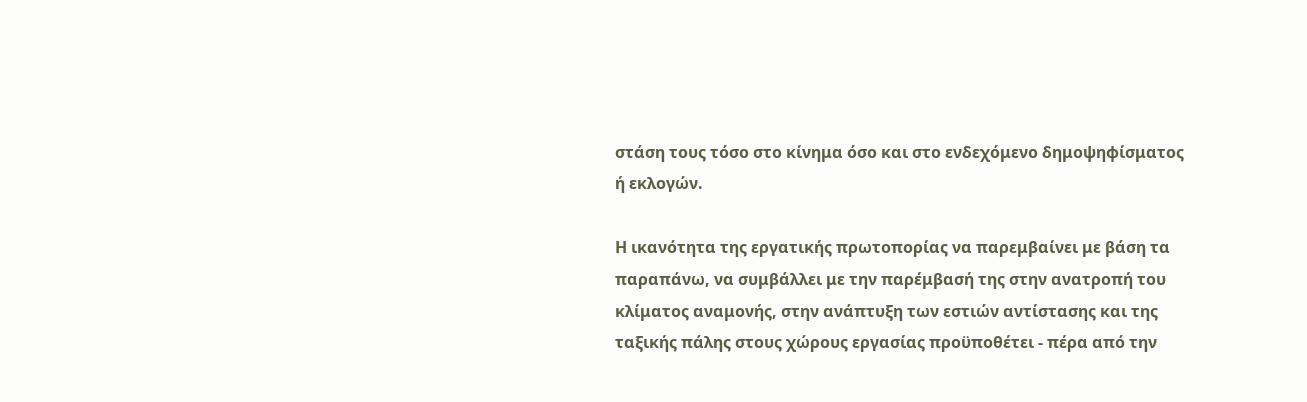στάση τους τόσο στο κίνημα όσο και στο ενδεχόμενο δημοψηφίσματος ή εκλογών.

Η ικανότητα της εργατικής πρωτοπορίας να παρεμβαίνει με βάση τα παραπάνω, να συμβάλλει με την παρέμβασή της στην ανατροπή του κλίματος αναμονής, στην ανάπτυξη των εστιών αντίστασης και της ταξικής πάλης στους χώρους εργασίας προϋποθέτει - πέρα από την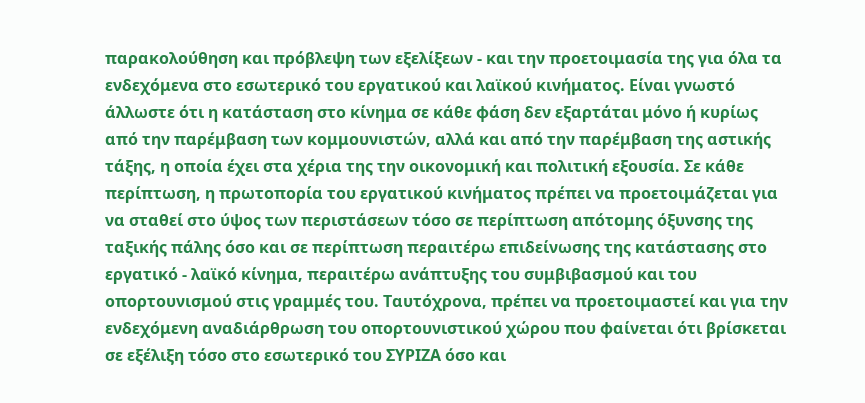παρακολούθηση και πρόβλεψη των εξελίξεων - και την προετοιμασία της για όλα τα ενδεχόμενα στο εσωτερικό του εργατικού και λαϊκού κινήματος. Είναι γνωστό άλλωστε ότι η κατάσταση στο κίνημα σε κάθε φάση δεν εξαρτάται μόνο ή κυρίως από την παρέμβαση των κομμουνιστών, αλλά και από την παρέμβαση της αστικής τάξης, η οποία έχει στα χέρια της την οικονομική και πολιτική εξουσία. Σε κάθε περίπτωση, η πρωτοπορία του εργατικού κινήματος πρέπει να προετοιμάζεται για να σταθεί στο ύψος των περιστάσεων τόσο σε περίπτωση απότομης όξυνσης της ταξικής πάλης όσο και σε περίπτωση περαιτέρω επιδείνωσης της κατάστασης στο εργατικό - λαϊκό κίνημα, περαιτέρω ανάπτυξης του συμβιβασμού και του οπορτουνισμού στις γραμμές του. Ταυτόχρονα, πρέπει να προετοιμαστεί και για την ενδεχόμενη αναδιάρθρωση του οπορτουνιστικού χώρου που φαίνεται ότι βρίσκεται σε εξέλιξη τόσο στο εσωτερικό του ΣΥΡΙΖΑ όσο και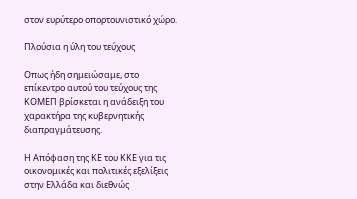στον ευρύτερο οπορτουνιστικό χώρο.

Πλούσια η ύλη του τεύχους

Οπως ήδη σημειώσαμε, στο επίκεντρο αυτού του τεύχους της ΚΟΜΕΠ βρίσκεται η ανάδειξη του χαρακτήρα της κυβερνητικής διαπραγμάτευσης.

Η Απόφαση της ΚΕ του ΚΚΕ για τις οικονομικές και πολιτικές εξελίξεις στην Ελλάδα και διεθνώς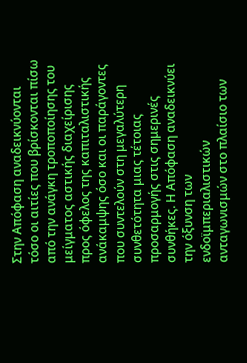Στην Απόφαση αναδεικνύονται τόσο οι αιτίες που βρίσκονται πίσω από την ανάγκη τροποποίησης του μείγματος αστικής διαχείρισης προς όφελος της καπιταλιστικής ανάκαμψης όσο και οι παράγοντες που συντελούν στη μεγαλύτερη συνθετότητα μιας τέτοιας προσαρμογής στις σημερινές συνθήκες. Η Απόφαση αναδεικνύει την όξυνση των ενδοϊμπεριαλιστικών ανταγωνισμών στο πλαίσιο των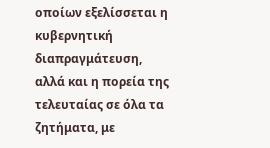οποίων εξελίσσεται η κυβερνητική διαπραγμάτευση, αλλά και η πορεία της τελευταίας σε όλα τα ζητήματα, με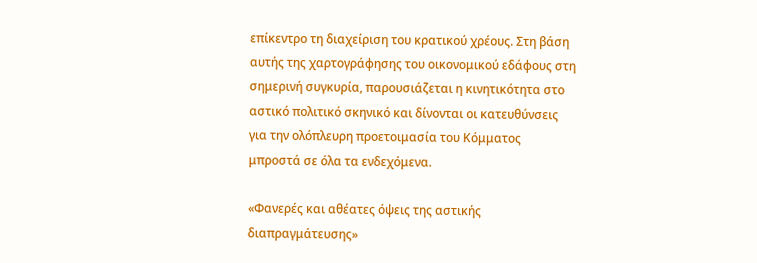επίκεντρο τη διαχείριση του κρατικού χρέους. Στη βάση αυτής της χαρτογράφησης του οικονομικού εδάφους στη σημερινή συγκυρία, παρουσιάζεται η κινητικότητα στο αστικό πολιτικό σκηνικό και δίνονται οι κατευθύνσεις για την ολόπλευρη προετοιμασία του Κόμματος μπροστά σε όλα τα ενδεχόμενα.

«Φανερές και αθέατες όψεις της αστικής διαπραγμάτευσης»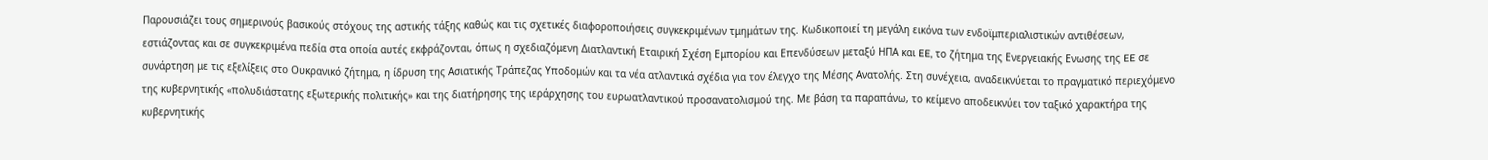Παρουσιάζει τους σημερινούς βασικούς στόχους της αστικής τάξης καθώς και τις σχετικές διαφοροποιήσεις συγκεκριμένων τμημάτων της. Κωδικοποιεί τη μεγάλη εικόνα των ενδοϊμπεριαλιστικών αντιθέσεων, εστιάζοντας και σε συγκεκριμένα πεδία στα οποία αυτές εκφράζονται, όπως η σχεδιαζόμενη Διατλαντική Εταιρική Σχέση Εμπορίου και Επενδύσεων μεταξύ ΗΠΑ και EE, το ζήτημα της Ενεργειακής Ενωσης της EE σε συνάρτηση με τις εξελίξεις στο Ουκρανικό ζήτημα, η ίδρυση της Ασιατικής Τράπεζας Υποδομών και τα νέα ατλαντικά σχέδια για τον έλεγχο της Μέσης Ανατολής. Στη συνέχεια, αναδεικνύεται το πραγματικό περιεχόμενο της κυβερνητικής «πολυδιάστατης εξωτερικής πολιτικής» και της διατήρησης της ιεράρχησης του ευρωατλαντικού προσανατολισμού της. Με βάση τα παραπάνω, το κείμενο αποδεικνύει τον ταξικό χαρακτήρα της κυβερνητικής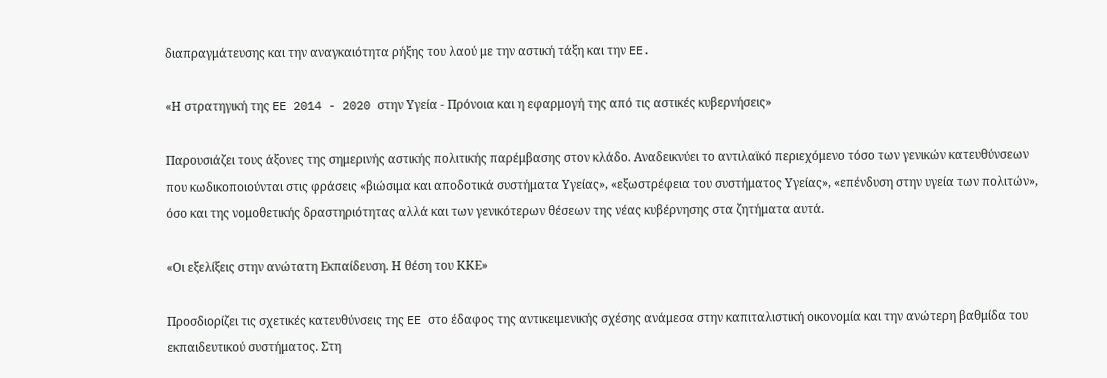διαπραγμάτευσης και την αναγκαιότητα ρήξης του λαού με την αστική τάξη και την EE.

«Η στρατηγική της EE 2014 - 2020 στην Υγεία - Πρόνοια και η εφαρμογή της από τις αστικές κυβερνήσεις»

Παρουσιάζει τους άξονες της σημερινής αστικής πολιτικής παρέμβασης στον κλάδο. Αναδεικνύει το αντιλαϊκό περιεχόμενο τόσο των γενικών κατευθύνσεων που κωδικοποιούνται στις φράσεις «βιώσιμα και αποδοτικά συστήματα Υγείας», «εξωστρέφεια του συστήματος Υγείας», «επένδυση στην υγεία των πολιτών», όσο και της νομοθετικής δραστηριότητας αλλά και των γενικότερων θέσεων της νέας κυβέρνησης στα ζητήματα αυτά.

«Οι εξελίξεις στην ανώτατη Εκπαίδευση. Η θέση του ΚΚΕ»

Προσδιορίζει τις σχετικές κατευθύνσεις της EE στο έδαφος της αντικειμενικής σχέσης ανάμεσα στην καπιταλιστική οικονομία και την ανώτερη βαθμίδα του εκπαιδευτικού συστήματος. Στη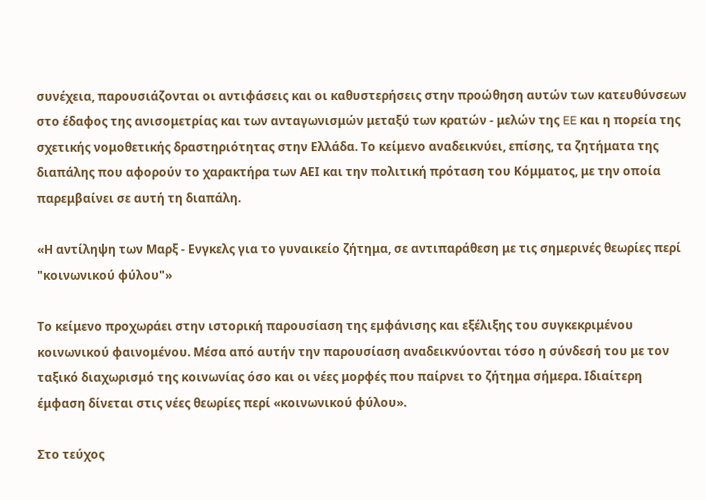συνέχεια, παρουσιάζονται οι αντιφάσεις και οι καθυστερήσεις στην προώθηση αυτών των κατευθύνσεων στο έδαφος της ανισομετρίας και των ανταγωνισμών μεταξύ των κρατών - μελών της EE και η πορεία της σχετικής νομοθετικής δραστηριότητας στην Ελλάδα. Το κείμενο αναδεικνύει, επίσης, τα ζητήματα της διαπάλης που αφορούν το χαρακτήρα των ΑΕΙ και την πολιτική πρόταση του Κόμματος, με την οποία παρεμβαίνει σε αυτή τη διαπάλη.

«Η αντίληψη των Μαρξ - Ενγκελς για το γυναικείο ζήτημα, σε αντιπαράθεση με τις σημερινές θεωρίες περί "κοινωνικού φύλου"»

Το κείμενο προχωράει στην ιστορική παρουσίαση της εμφάνισης και εξέλιξης του συγκεκριμένου κοινωνικού φαινομένου. Μέσα από αυτήν την παρουσίαση αναδεικνύονται τόσο η σύνδεσή του με τον ταξικό διαχωρισμό της κοινωνίας όσο και οι νέες μορφές που παίρνει το ζήτημα σήμερα. Ιδιαίτερη έμφαση δίνεται στις νέες θεωρίες περί «κοινωνικού φύλου».

Στο τεύχος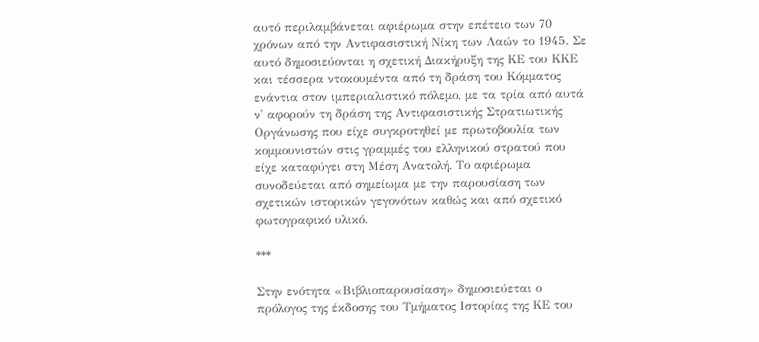αυτό περιλαμβάνεται αφιέρωμα στην επέτειο των 70 χρόνων από την Αντιφασιστική Νίκη των Λαών το 1945. Σε αυτό δημοσιεύονται η σχετική Διακήρυξη της ΚΕ του ΚΚΕ και τέσσερα ντοκουμέντα από τη δράση του Κόμματος ενάντια στον ιμπεριαλιστικό πόλεμο, με τα τρία από αυτά ν' αφορούν τη δράση της Αντιφασιστικής Στρατιωτικής Οργάνωσης που είχε συγκροτηθεί με πρωτοβουλία των κομμουνιστών στις γραμμές του ελληνικού στρατού που είχε καταφύγει στη Μέση Ανατολή. Το αφιέρωμα συνοδεύεται από σημείωμα με την παρουσίαση των σχετικών ιστορικών γεγονότων καθώς και από σχετικό φωτογραφικό υλικό.

***

Στην ενότητα «Βιβλιοπαρουσίαση» δημοσιεύεται ο πρόλογος της έκδοσης του Τμήματος Ιστορίας της ΚΕ του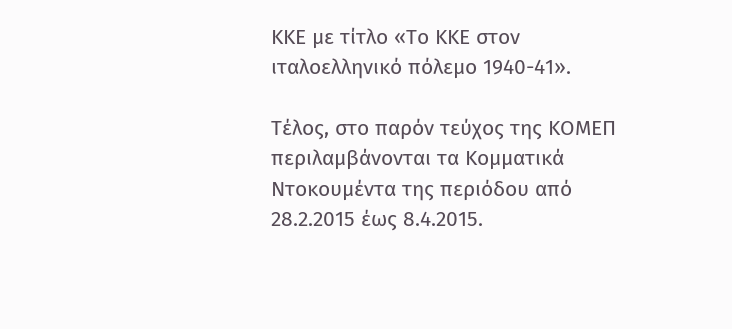ΚΚΕ με τίτλο «Το ΚΚΕ στον ιταλοελληνικό πόλεμο 1940-41».

Τέλος, στο παρόν τεύχος της ΚΟΜΕΠ περιλαμβάνονται τα Κομματικά Ντοκουμέντα της περιόδου από 28.2.2015 έως 8.4.2015.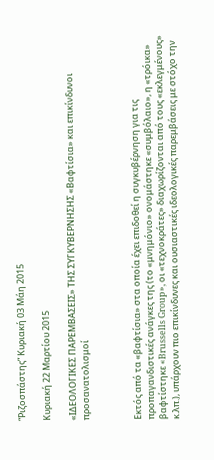“Ριζοσπάστης” Κυριακή 03 Μάη 2015

Κυριακή 22 Μαρτίου 2015

«ΙΔΕΟΛΟΓΙΚΕΣ ΠΑΡΕΜΒΑΣΕΙΣ» ΤΗΣ ΣΥΓΚΥΒΕΡΝΗΣΗΣ «Βαφτίσια» και επικίνδυνοι προσανατολισμοί



Εκτός από τα «βαφτίσια» στα οποία έχει επιδοθεί η συγκυβέρνηση για τις προπαγανδιστικές ανάγκες της (το «μνημόνιο» ονομάστηκε «συμβόλαιο», η «τρόικα» βαφτίστηκε «Brussells Group», οι «τεχνοκράτες» διαχωρίζονται από τους «εκλεγμένους» κ.λπ.), υπάρχουν πιο επικίνδυνες και ουσιαστικές ιδεολογικές παρεμβάσεις με στόχο την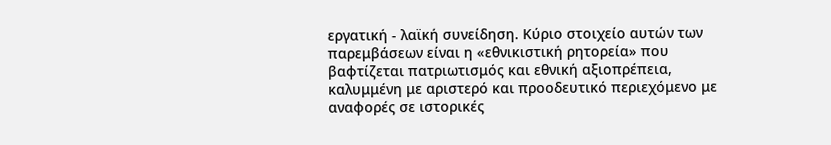εργατική - λαϊκή συνείδηση. Κύριο στοιχείο αυτών των παρεμβάσεων είναι η «εθνικιστική ρητορεία» που βαφτίζεται πατριωτισμός και εθνική αξιοπρέπεια, καλυμμένη με αριστερό και προοδευτικό περιεχόμενο με αναφορές σε ιστορικές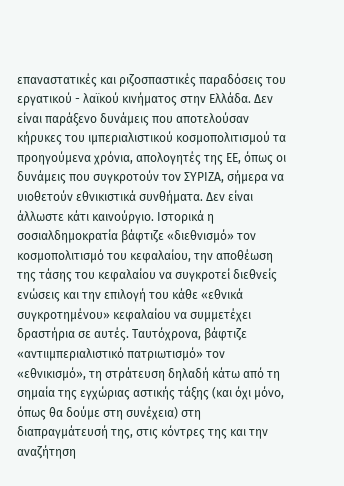επαναστατικές και ριζοσπαστικές παραδόσεις του εργατικού - λαϊκού κινήματος στην Ελλάδα. Δεν είναι παράξενο δυνάμεις που αποτελούσαν κήρυκες του ιμπεριαλιστικού κοσμοπολιτισμού τα προηγούμενα χρόνια, απολογητές της ΕΕ, όπως οι δυνάμεις που συγκροτούν τον ΣΥΡΙΖΑ, σήμερα να υιοθετούν εθνικιστικά συνθήματα. Δεν είναι άλλωστε κάτι καινούργιο. Ιστορικά η σοσιαλδημοκρατία βάφτιζε «διεθνισμό» τον κοσμοπολιτισμό του κεφαλαίου, την αποθέωση της τάσης του κεφαλαίου να συγκροτεί διεθνείς ενώσεις και την επιλογή του κάθε «εθνικά συγκροτημένου» κεφαλαίου να συμμετέχει δραστήρια σε αυτές. Ταυτόχρονα, βάφτιζε «αντιιμπεριαλιστικό πατριωτισμό» τον «εθνικισμό», τη στράτευση δηλαδή κάτω από τη σημαία της εγχώριας αστικής τάξης (και όχι μόνο, όπως θα δούμε στη συνέχεια) στη διαπραγμάτευσή της, στις κόντρες της και την αναζήτηση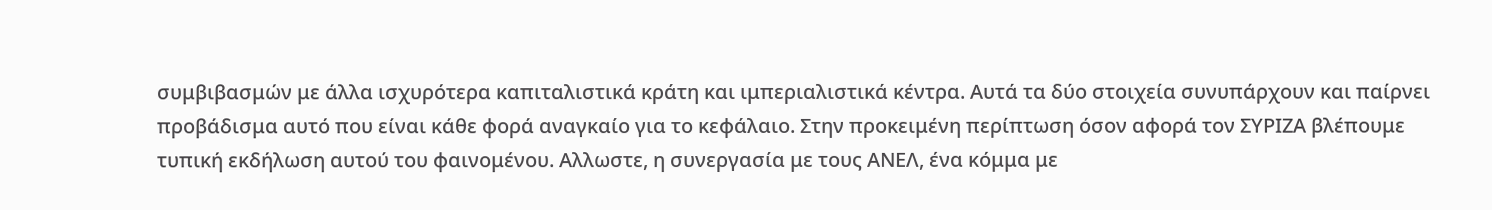συμβιβασμών με άλλα ισχυρότερα καπιταλιστικά κράτη και ιμπεριαλιστικά κέντρα. Αυτά τα δύο στοιχεία συνυπάρχουν και παίρνει προβάδισμα αυτό που είναι κάθε φορά αναγκαίο για το κεφάλαιο. Στην προκειμένη περίπτωση όσον αφορά τον ΣΥΡΙΖΑ βλέπουμε τυπική εκδήλωση αυτού του φαινομένου. Αλλωστε, η συνεργασία με τους ΑΝΕΛ, ένα κόμμα με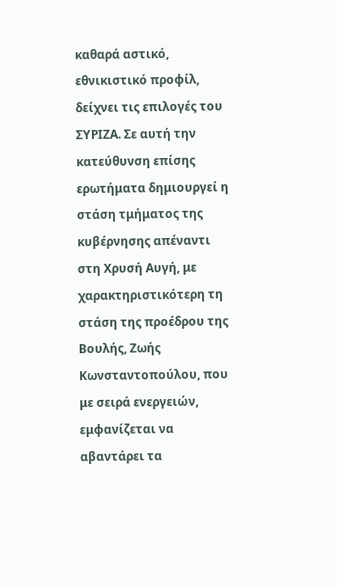καθαρά αστικό, εθνικιστικό προφίλ, δείχνει τις επιλογές του ΣΥΡΙΖΑ. Σε αυτή την κατεύθυνση επίσης ερωτήματα δημιουργεί η στάση τμήματος της κυβέρνησης απέναντι στη Χρυσή Αυγή, με χαρακτηριστικότερη τη στάση της προέδρου της Βουλής, Ζωής Κωνσταντοπούλου, που με σειρά ενεργειών, εμφανίζεται να αβαντάρει τα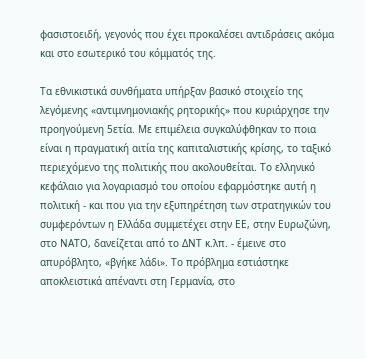φασιστοειδή, γεγονός που έχει προκαλέσει αντιδράσεις ακόμα και στο εσωτερικό του κόμματός της.

Τα εθνικιστικά συνθήματα υπήρξαν βασικό στοιχείο της λεγόμενης «αντιμνημονιακής ρητορικής» που κυριάρχησε την προηγούμενη 5ετία. Με επιμέλεια συγκαλύφθηκαν το ποια είναι η πραγματική αιτία της καπιταλιστικής κρίσης, το ταξικό περιεχόμενο της πολιτικής που ακολουθείται. Το ελληνικό κεφάλαιο για λογαριασμό του οποίου εφαρμόστηκε αυτή η πολιτική - και που για την εξυπηρέτηση των στρατηγικών του συμφερόντων η Ελλάδα συμμετέχει στην ΕΕ, στην Ευρωζώνη, στο ΝΑΤΟ, δανείζεται από το ΔΝΤ κ.λπ. - έμεινε στο απυρόβλητο, «βγήκε λάδι». Το πρόβλημα εστιάστηκε αποκλειστικά απέναντι στη Γερμανία, στο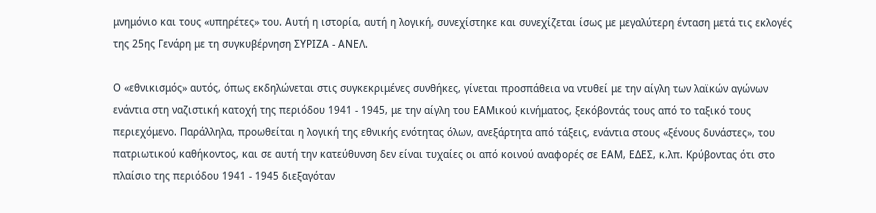μνημόνιο και τους «υπηρέτες» του. Αυτή η ιστορία, αυτή η λογική, συνεχίστηκε και συνεχίζεται ίσως με μεγαλύτερη ένταση μετά τις εκλογές της 25ης Γενάρη με τη συγκυβέρνηση ΣΥΡΙΖΑ - ΑΝΕΛ.

Ο «εθνικισμός» αυτός, όπως εκδηλώνεται στις συγκεκριμένες συνθήκες, γίνεται προσπάθεια να ντυθεί με την αίγλη των λαϊκών αγώνων ενάντια στη ναζιστική κατοχή της περιόδου 1941 - 1945, με την αίγλη του ΕΑΜικού κινήματος, ξεκόβοντάς τους από το ταξικό τους περιεχόμενο. Παράλληλα, προωθείται η λογική της εθνικής ενότητας όλων, ανεξάρτητα από τάξεις, ενάντια στους «ξένους δυνάστες», του πατριωτικού καθήκοντος, και σε αυτή την κατεύθυνση δεν είναι τυχαίες οι από κοινού αναφορές σε ΕΑΜ, ΕΔΕΣ, κ.λπ. Κρύβοντας ότι στο πλαίσιο της περιόδου 1941 - 1945 διεξαγόταν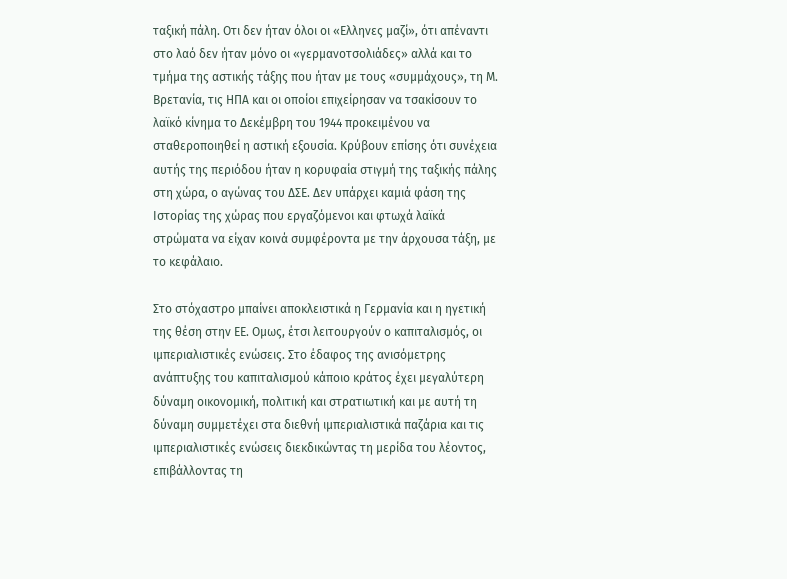ταξική πάλη. Οτι δεν ήταν όλοι οι «Ελληνες μαζί», ότι απέναντι στο λαό δεν ήταν μόνο οι «γερμανοτσολιάδες» αλλά και το τμήμα της αστικής τάξης που ήταν με τους «συμμάχους», τη Μ. Βρετανία, τις ΗΠΑ και οι οποίοι επιχείρησαν να τσακίσουν το λαϊκό κίνημα το Δεκέμβρη του 1944 προκειμένου να σταθεροποιηθεί η αστική εξουσία. Κρύβουν επίσης ότι συνέχεια αυτής της περιόδου ήταν η κορυφαία στιγμή της ταξικής πάλης στη χώρα, ο αγώνας του ΔΣΕ. Δεν υπάρχει καμιά φάση της Ιστορίας της χώρας που εργαζόμενοι και φτωχά λαϊκά στρώματα να είχαν κοινά συμφέροντα με την άρχουσα τάξη, με το κεφάλαιο.

Στο στόχαστρο μπαίνει αποκλειστικά η Γερμανία και η ηγετική της θέση στην ΕΕ. Ομως, έτσι λειτουργούν ο καπιταλισμός, οι ιμπεριαλιστικές ενώσεις. Στο έδαφος της ανισόμετρης ανάπτυξης του καπιταλισμού κάποιο κράτος έχει μεγαλύτερη δύναμη οικονομική, πολιτική και στρατιωτική και με αυτή τη δύναμη συμμετέχει στα διεθνή ιμπεριαλιστικά παζάρια και τις ιμπεριαλιστικές ενώσεις διεκδικώντας τη μερίδα του λέοντος, επιβάλλοντας τη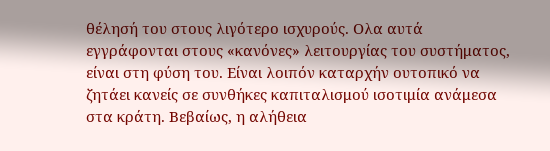θέλησή του στους λιγότερο ισχυρούς. Ολα αυτά εγγράφονται στους «κανόνες» λειτουργίας του συστήματος, είναι στη φύση του. Είναι λοιπόν καταρχήν ουτοπικό να ζητάει κανείς σε συνθήκες καπιταλισμού ισοτιμία ανάμεσα στα κράτη. Βεβαίως, η αλήθεια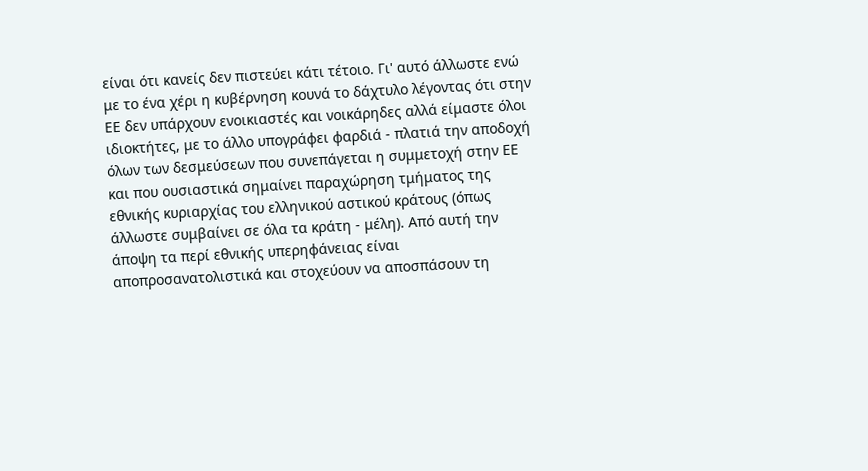είναι ότι κανείς δεν πιστεύει κάτι τέτοιο. Γι' αυτό άλλωστε ενώ με το ένα χέρι η κυβέρνηση κουνά το δάχτυλο λέγοντας ότι στην ΕΕ δεν υπάρχουν ενοικιαστές και νοικάρηδες αλλά είμαστε όλοι ιδιοκτήτες, με το άλλο υπογράφει φαρδιά - πλατιά την αποδοχή όλων των δεσμεύσεων που συνεπάγεται η συμμετοχή στην ΕΕ και που ουσιαστικά σημαίνει παραχώρηση τμήματος της εθνικής κυριαρχίας του ελληνικού αστικού κράτους (όπως άλλωστε συμβαίνει σε όλα τα κράτη - μέλη). Από αυτή την άποψη τα περί εθνικής υπερηφάνειας είναι αποπροσανατολιστικά και στοχεύουν να αποσπάσουν τη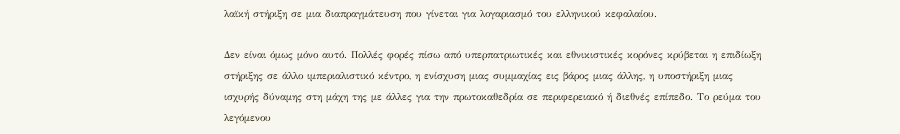λαϊκή στήριξη σε μια διαπραγμάτευση που γίνεται για λογαριασμό του ελληνικού κεφαλαίου.

Δεν είναι όμως μόνο αυτό. Πολλές φορές πίσω από υπερπατριωτικές και εθνικιστικές κορόνες κρύβεται η επιδίωξη στήριξης σε άλλο ιμπεριαλιστικό κέντρο, η ενίσχυση μιας συμμαχίας εις βάρος μιας άλλης, η υποστήριξη μιας ισχυρής δύναμης στη μάχη της με άλλες για την πρωτοκαθεδρία σε περιφερειακό ή διεθνές επίπεδο. Το ρεύμα του λεγόμενου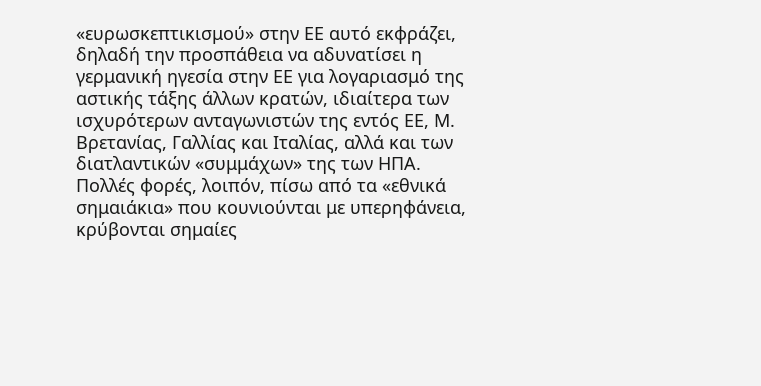«ευρωσκεπτικισμού» στην ΕΕ αυτό εκφράζει, δηλαδή την προσπάθεια να αδυνατίσει η γερμανική ηγεσία στην ΕΕ για λογαριασμό της αστικής τάξης άλλων κρατών, ιδιαίτερα των ισχυρότερων ανταγωνιστών της εντός ΕΕ, Μ. Βρετανίας, Γαλλίας και Ιταλίας, αλλά και των διατλαντικών «συμμάχων» της των ΗΠΑ. Πολλές φορές, λοιπόν, πίσω από τα «εθνικά σημαιάκια» που κουνιούνται με υπερηφάνεια, κρύβονται σημαίες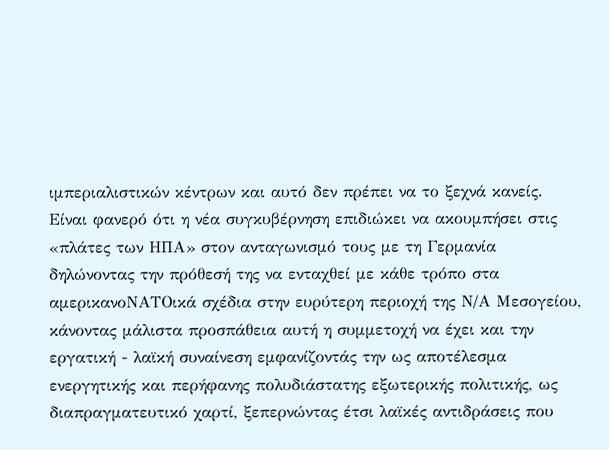ιμπεριαλιστικών κέντρων και αυτό δεν πρέπει να το ξεχνά κανείς. Είναι φανερό ότι η νέα συγκυβέρνηση επιδιώκει να ακουμπήσει στις «πλάτες των ΗΠΑ» στον ανταγωνισμό τους με τη Γερμανία δηλώνοντας την πρόθεσή της να ενταχθεί με κάθε τρόπο στα αμερικανοΝΑΤΟικά σχέδια στην ευρύτερη περιοχή της Ν/Α Μεσογείου, κάνοντας μάλιστα προσπάθεια αυτή η συμμετοχή να έχει και την εργατική - λαϊκή συναίνεση εμφανίζοντάς την ως αποτέλεσμα ενεργητικής και περήφανης πολυδιάστατης εξωτερικής πολιτικής, ως διαπραγματευτικό χαρτί, ξεπερνώντας έτσι λαϊκές αντιδράσεις που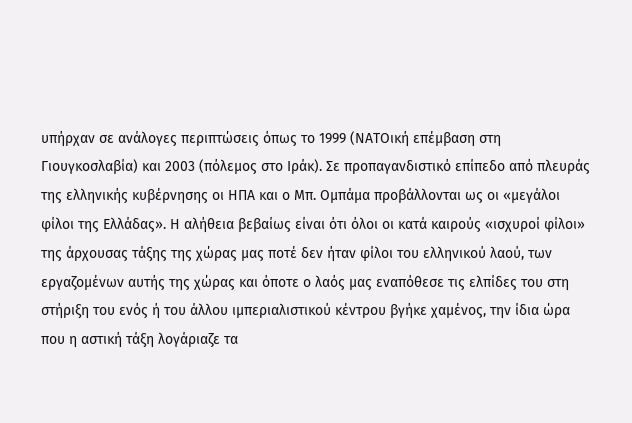υπήρχαν σε ανάλογες περιπτώσεις όπως το 1999 (ΝΑΤΟική επέμβαση στη Γιουγκοσλαβία) και 2003 (πόλεμος στο Ιράκ). Σε προπαγανδιστικό επίπεδο από πλευράς της ελληνικής κυβέρνησης οι ΗΠΑ και ο Μπ. Ομπάμα προβάλλονται ως οι «μεγάλοι φίλοι της Ελλάδας». Η αλήθεια βεβαίως είναι ότι όλοι οι κατά καιρούς «ισχυροί φίλοι» της άρχουσας τάξης της χώρας μας ποτέ δεν ήταν φίλοι του ελληνικού λαού, των εργαζομένων αυτής της χώρας και όποτε ο λαός μας εναπόθεσε τις ελπίδες του στη στήριξη του ενός ή του άλλου ιμπεριαλιστικού κέντρου βγήκε χαμένος, την ίδια ώρα που η αστική τάξη λογάριαζε τα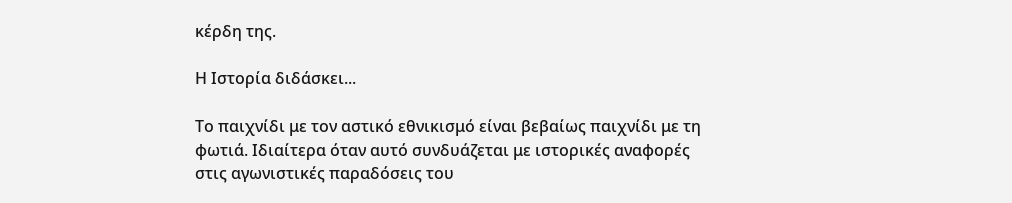κέρδη της.

Η Ιστορία διδάσκει...

Το παιχνίδι με τον αστικό εθνικισμό είναι βεβαίως παιχνίδι με τη φωτιά. Ιδιαίτερα όταν αυτό συνδυάζεται με ιστορικές αναφορές στις αγωνιστικές παραδόσεις του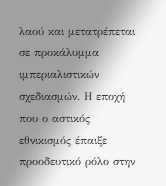λαού και μετατρέπεται σε προκάλυμμα ιμπεριαλιστικών σχεδιασμών. Η εποχή που ο αστικός εθνικισμός έπαιξε προοδευτικό ρόλο στην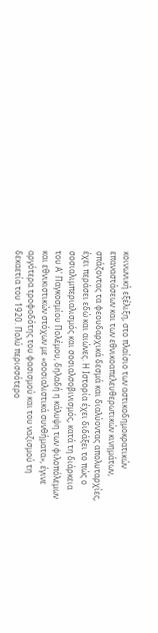κοινωνική εξέλιξη, στο πλαίσιο των αστικοδημοκρατικών επαναστάσεων και των εθνικοαπελευθερωτικών κινημάτων, σπάζοντας τα φεουδαρχικά δεσμά και διαλύοντας απολυταρχίες, έχει περάσει εδώ και αιώνες. Η Ιστορία έχει διδάξει το πώς ο σοσιαλιμπεριαλισμός και σοσιαλσoβινισμός, κατά τη διάρκεια του Α' Παγκοσμίου Πολέμου, δηλαδή η κάλυψη των φιλοπόλεμων και εθνικιστικών στόχων με «σοσιαλιστικά συνθήματα», έγινε αργότερα τροφοδότης του φασισμού και του ναζισμού τη δεκαετία του 1920. Πολύ περισσότερο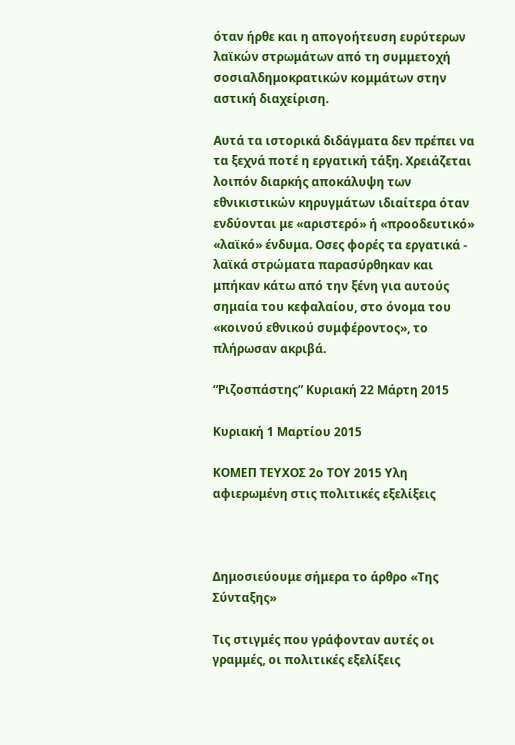όταν ήρθε και η απογοήτευση ευρύτερων λαϊκών στρωμάτων από τη συμμετοχή σοσιαλδημοκρατικών κομμάτων στην αστική διαχείριση.

Αυτά τα ιστορικά διδάγματα δεν πρέπει να τα ξεχνά ποτέ η εργατική τάξη. Χρειάζεται λοιπόν διαρκής αποκάλυψη των εθνικιστικών κηρυγμάτων ιδιαίτερα όταν ενδύονται με «αριστερό» ή «προοδευτικό» «λαϊκό» ένδυμα. Οσες φορές τα εργατικά - λαϊκά στρώματα παρασύρθηκαν και μπήκαν κάτω από την ξένη για αυτούς σημαία του κεφαλαίου, στο όνομα του «κοινού εθνικού συμφέροντος», το πλήρωσαν ακριβά.

“Ριζοσπάστης” Κυριακή 22 Μάρτη 2015

Κυριακή 1 Μαρτίου 2015

ΚΟΜΕΠ ΤΕΥΧΟΣ 2ο ΤΟΥ 2015 Υλη αφιερωμένη στις πολιτικές εξελίξεις



Δημοσιεύουμε σήμερα το άρθρο «Της Σύνταξης»

Τις στιγμές που γράφονταν αυτές οι γραμμές, οι πολιτικές εξελίξεις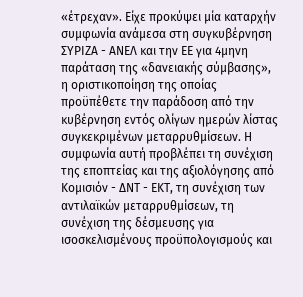«έτρεχαν». Είχε προκύψει μία καταρχήν συμφωνία ανάμεσα στη συγκυβέρνηση ΣΥΡΙΖΑ - ΑΝΕΛ και την ΕΕ για 4μηνη παράταση της «δανειακής σύμβασης», η οριστικοποίηση της οποίας προϋπέθετε την παράδοση από την κυβέρνηση εντός ολίγων ημερών λίστας συγκεκριμένων μεταρρυθμίσεων. Η συμφωνία αυτή προβλέπει τη συνέχιση της εποπτείας και της αξιολόγησης από Κομισιόν - ΔΝΤ - ΕΚΤ, τη συνέχιση των αντιλαϊκών μεταρρυθμίσεων, τη συνέχιση της δέσμευσης για ισοσκελισμένους προϋπολογισμούς και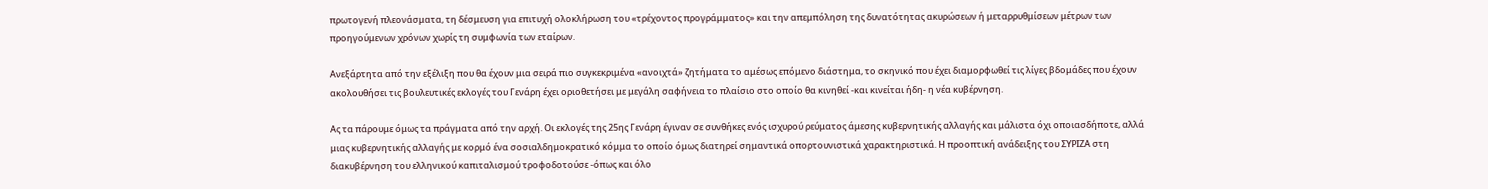πρωτογενή πλεονάσματα, τη δέσμευση για επιτυχή ολοκλήρωση του «τρέχοντος προγράμματος» και την απεμπόληση της δυνατότητας ακυρώσεων ή μεταρρυθμίσεων μέτρων των προηγούμενων χρόνων χωρίς τη συμφωνία των εταίρων.

Ανεξάρτητα από την εξέλιξη που θα έχουν μια σειρά πιο συγκεκριμένα «ανοιχτά» ζητήματα το αμέσως επόμενο διάστημα, το σκηνικό που έχει διαμορφωθεί τις λίγες βδομάδες που έχουν ακολουθήσει τις βουλευτικές εκλογές του Γενάρη έχει οριοθετήσει με μεγάλη σαφήνεια το πλαίσιο στο οποίο θα κινηθεί -και κινείται ήδη- η νέα κυβέρνηση.

Ας τα πάρουμε όμως τα πράγματα από την αρχή. Οι εκλογές της 25ης Γενάρη έγιναν σε συνθήκες ενός ισχυρού ρεύματος άμεσης κυβερνητικής αλλαγής και μάλιστα όχι οποιασδήποτε, αλλά μιας κυβερνητικής αλλαγής με κορμό ένα σοσιαλδημοκρατικό κόμμα το οποίο όμως διατηρεί σημαντικά οπορτουνιστικά χαρακτηριστικά. Η προοπτική ανάδειξης του ΣΥΡΙΖΑ στη διακυβέρνηση του ελληνικού καπιταλισμού τροφοδοτούσε -όπως και όλο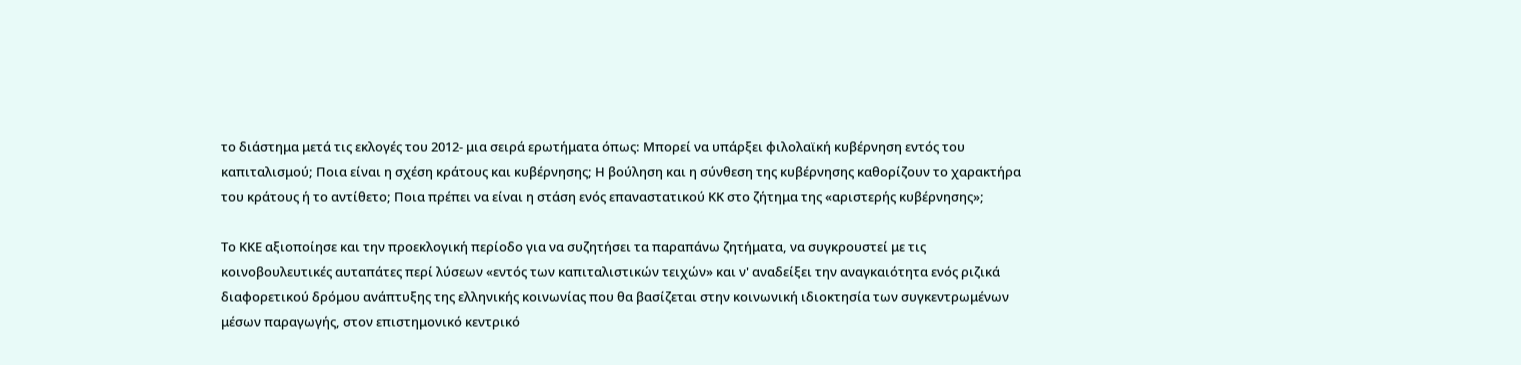το διάστημα μετά τις εκλογές του 2012- μια σειρά ερωτήματα όπως: Μπορεί να υπάρξει φιλολαϊκή κυβέρνηση εντός του καπιταλισμού; Ποια είναι η σχέση κράτους και κυβέρνησης; Η βούληση και η σύνθεση της κυβέρνησης καθορίζουν το χαρακτήρα του κράτους ή το αντίθετο; Ποια πρέπει να είναι η στάση ενός επαναστατικού ΚΚ στο ζήτημα της «αριστερής κυβέρνησης»;

Το ΚΚΕ αξιοποίησε και την προεκλογική περίοδο για να συζητήσει τα παραπάνω ζητήματα, να συγκρουστεί με τις κοινοβουλευτικές αυταπάτες περί λύσεων «εντός των καπιταλιστικών τειχών» και ν' αναδείξει την αναγκαιότητα ενός ριζικά διαφορετικού δρόμου ανάπτυξης της ελληνικής κοινωνίας που θα βασίζεται στην κοινωνική ιδιοκτησία των συγκεντρωμένων μέσων παραγωγής, στον επιστημονικό κεντρικό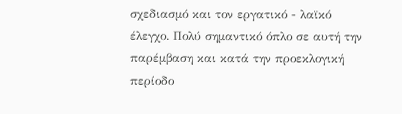σχεδιασμό και τον εργατικό - λαϊκό έλεγχο. Πολύ σημαντικό όπλο σε αυτή την παρέμβαση και κατά την προεκλογική περίοδο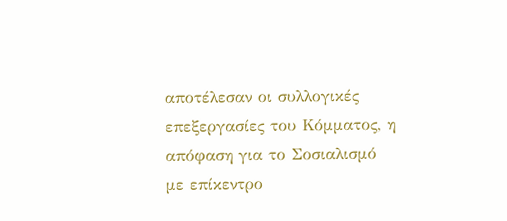αποτέλεσαν οι συλλογικές επεξεργασίες του Κόμματος, η απόφαση για το Σοσιαλισμό με επίκεντρο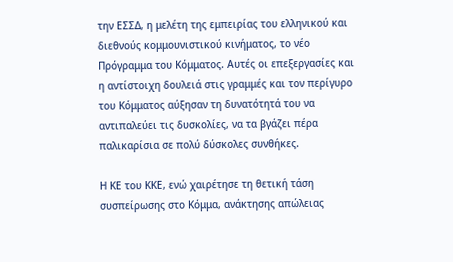την ΕΣΣΔ, η μελέτη της εμπειρίας του ελληνικού και διεθνούς κομμουνιστικού κινήματος, το νέο Πρόγραμμα του Κόμματος. Αυτές οι επεξεργασίες και η αντίστοιχη δουλειά στις γραμμές και τον περίγυρο του Κόμματος αύξησαν τη δυνατότητά του να αντιπαλεύει τις δυσκολίες, να τα βγάζει πέρα παλικαρίσια σε πολύ δύσκολες συνθήκες.

Η ΚΕ του ΚΚΕ, ενώ χαιρέτησε τη θετική τάση συσπείρωσης στο Κόμμα, ανάκτησης απώλειας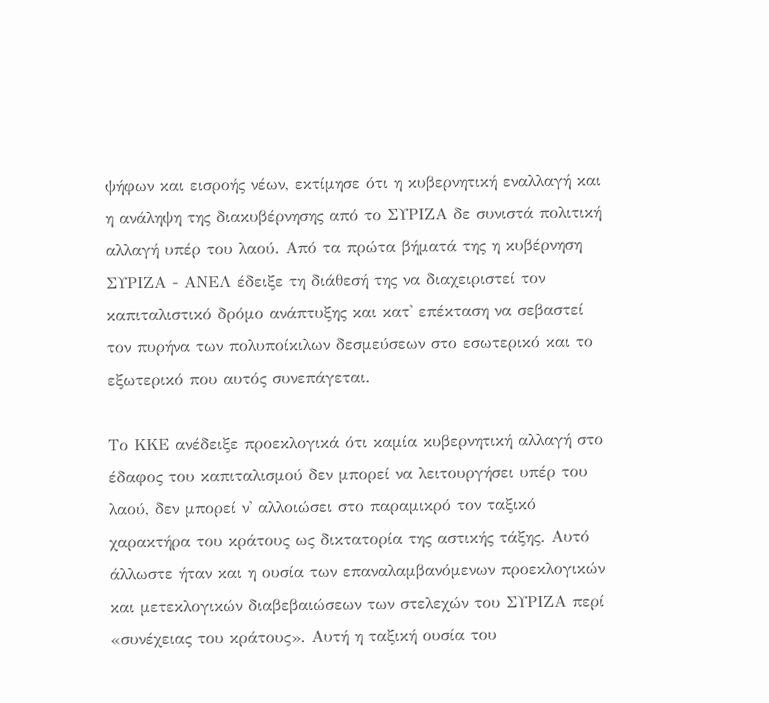ψήφων και εισροής νέων, εκτίμησε ότι η κυβερνητική εναλλαγή και η ανάληψη της διακυβέρνησης από το ΣΥΡΙΖΑ δε συνιστά πολιτική αλλαγή υπέρ του λαού. Από τα πρώτα βήματά της η κυβέρνηση ΣΥΡΙΖΑ - ΑΝΕΛ έδειξε τη διάθεσή της να διαχειριστεί τον καπιταλιστικό δρόμο ανάπτυξης και κατ' επέκταση να σεβαστεί τον πυρήνα των πολυποίκιλων δεσμεύσεων στο εσωτερικό και το εξωτερικό που αυτός συνεπάγεται.

Το ΚΚΕ ανέδειξε προεκλογικά ότι καμία κυβερνητική αλλαγή στο έδαφος του καπιταλισμού δεν μπορεί να λειτουργήσει υπέρ του λαού, δεν μπορεί ν' αλλοιώσει στο παραμικρό τον ταξικό χαρακτήρα του κράτους ως δικτατορία της αστικής τάξης. Αυτό άλλωστε ήταν και η ουσία των επαναλαμβανόμενων προεκλογικών και μετεκλογικών διαβεβαιώσεων των στελεχών του ΣΥΡΙΖΑ περί «συνέχειας του κράτους». Αυτή η ταξική ουσία του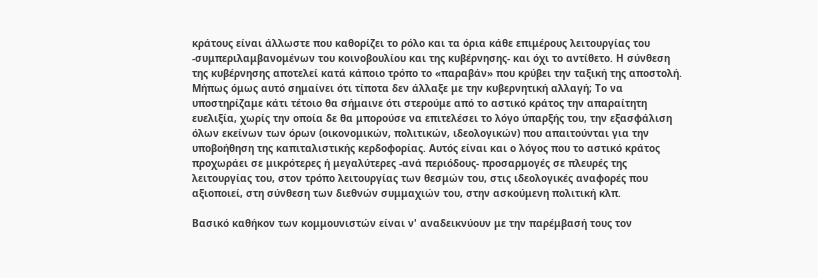κράτους είναι άλλωστε που καθορίζει το ρόλο και τα όρια κάθε επιμέρους λειτουργίας του -συμπεριλαμβανομένων του κοινοβουλίου και της κυβέρνησης- και όχι το αντίθετο. Η σύνθεση της κυβέρνησης αποτελεί κατά κάποιο τρόπο το «παραβάν» που κρύβει την ταξική της αποστολή. Μήπως όμως αυτό σημαίνει ότι τίποτα δεν άλλαξε με την κυβερνητική αλλαγή; Το να υποστηρίζαμε κάτι τέτοιο θα σήμαινε ότι στερούμε από το αστικό κράτος την απαραίτητη ευελιξία, χωρίς την οποία δε θα μπορούσε να επιτελέσει το λόγο ύπαρξής του, την εξασφάλιση όλων εκείνων των όρων (οικονομικών, πολιτικών, ιδεολογικών) που απαιτούνται για την υποβοήθηση της καπιταλιστικής κερδοφορίας. Αυτός είναι και ο λόγος που το αστικό κράτος προχωράει σε μικρότερες ή μεγαλύτερες -ανά περιόδους- προσαρμογές σε πλευρές της λειτουργίας του, στον τρόπο λειτουργίας των θεσμών του, στις ιδεολογικές αναφορές που αξιοποιεί, στη σύνθεση των διεθνών συμμαχιών του, στην ασκούμενη πολιτική κλπ.

Βασικό καθήκον των κομμουνιστών είναι ν' αναδεικνύουν με την παρέμβασή τους τον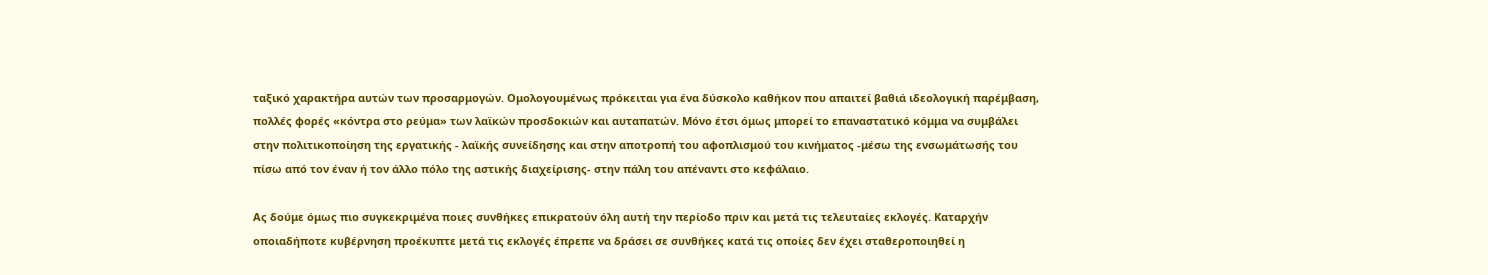ταξικό χαρακτήρα αυτών των προσαρμογών. Ομολογουμένως πρόκειται για ένα δύσκολο καθήκον που απαιτεί βαθιά ιδεολογική παρέμβαση, πολλές φορές «κόντρα στο ρεύμα» των λαϊκών προσδοκιών και αυταπατών. Μόνο έτσι όμως μπορεί το επαναστατικό κόμμα να συμβάλει στην πολιτικοποίηση της εργατικής - λαϊκής συνείδησης και στην αποτροπή του αφοπλισμού του κινήματος -μέσω της ενσωμάτωσής του πίσω από τον έναν ή τον άλλο πόλο της αστικής διαχείρισης- στην πάλη του απέναντι στο κεφάλαιο.

Ας δούμε όμως πιο συγκεκριμένα ποιες συνθήκες επικρατούν όλη αυτή την περίοδο πριν και μετά τις τελευταίες εκλογές. Καταρχήν οποιαδήποτε κυβέρνηση προέκυπτε μετά τις εκλογές έπρεπε να δράσει σε συνθήκες κατά τις οποίες δεν έχει σταθεροποιηθεί η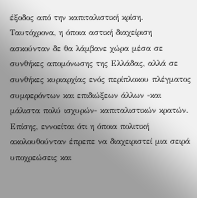έξοδος από την καπιταλιστική κρίση. Ταυτόχρονα, η όποια αστική διαχείριση ασκούνταν δε θα λάμβανε χώρα μέσα σε συνθήκες απομόνωσης της Ελλάδας, αλλά σε συνθήκες κυριαρχίας ενός περίπλοκου πλέγματος συμφερόντων και επιδιώξεων άλλων -και μάλιστα πολύ ισχυρών- καπιταλιστικών κρατών. Επίσης, εννοείται ότι η όποια πολιτική ακολουθούνταν έπρεπε να διαχειριστεί μια σειρά υποχρεώσεις και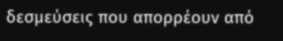δεσμεύσεις που απορρέουν από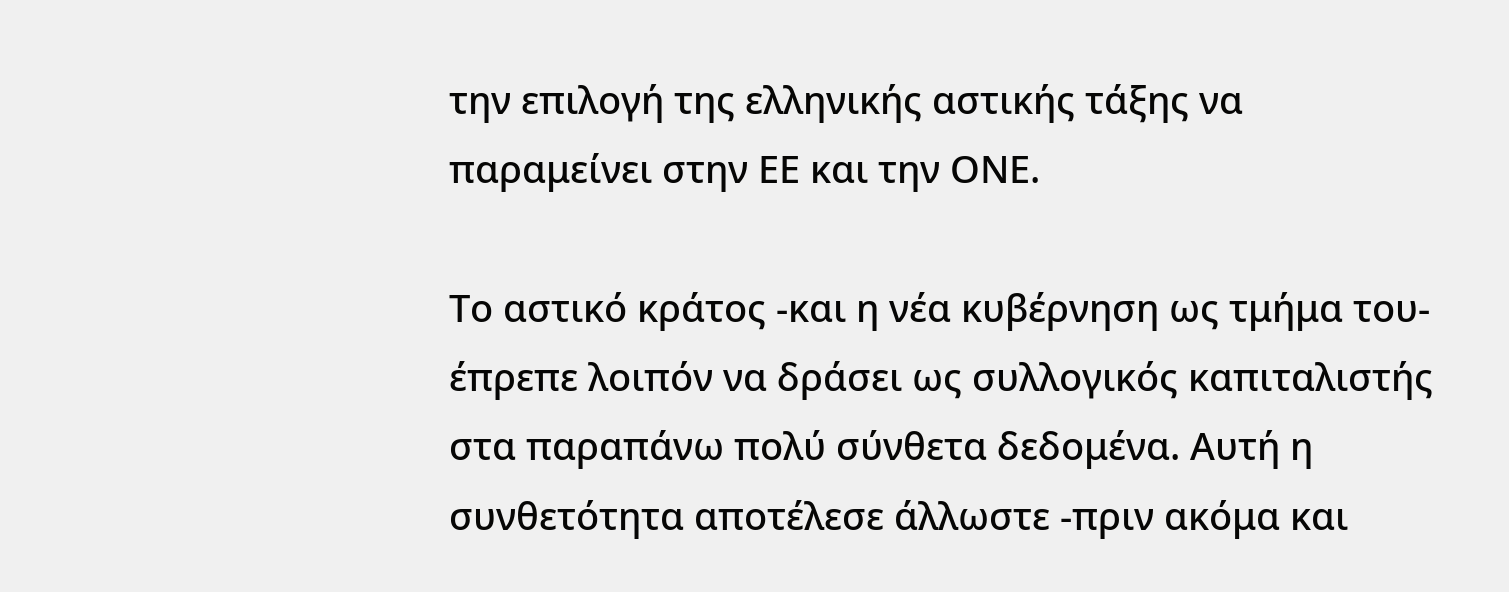την επιλογή της ελληνικής αστικής τάξης να παραμείνει στην ΕΕ και την ΟΝΕ.

Το αστικό κράτος -και η νέα κυβέρνηση ως τμήμα του- έπρεπε λοιπόν να δράσει ως συλλογικός καπιταλιστής στα παραπάνω πολύ σύνθετα δεδομένα. Αυτή η συνθετότητα αποτέλεσε άλλωστε -πριν ακόμα και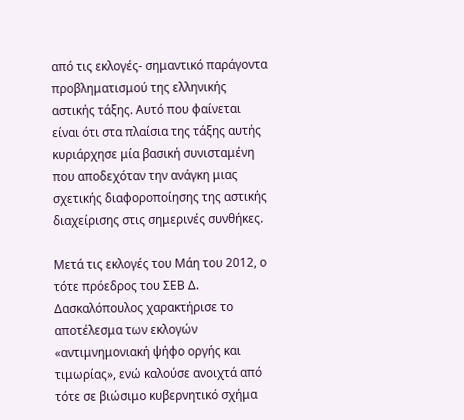από τις εκλογές- σημαντικό παράγοντα προβληματισμού της ελληνικής αστικής τάξης. Αυτό που φαίνεται είναι ότι στα πλαίσια της τάξης αυτής κυριάρχησε μία βασική συνισταμένη που αποδεχόταν την ανάγκη μιας σχετικής διαφοροποίησης της αστικής διαχείρισης στις σημερινές συνθήκες.

Μετά τις εκλογές του Μάη του 2012, ο τότε πρόεδρος του ΣΕΒ Δ. Δασκαλόπουλος χαρακτήρισε το αποτέλεσμα των εκλογών «αντιμνημονιακή ψήφο οργής και τιμωρίας», ενώ καλούσε ανοιχτά από τότε σε βιώσιμο κυβερνητικό σχήμα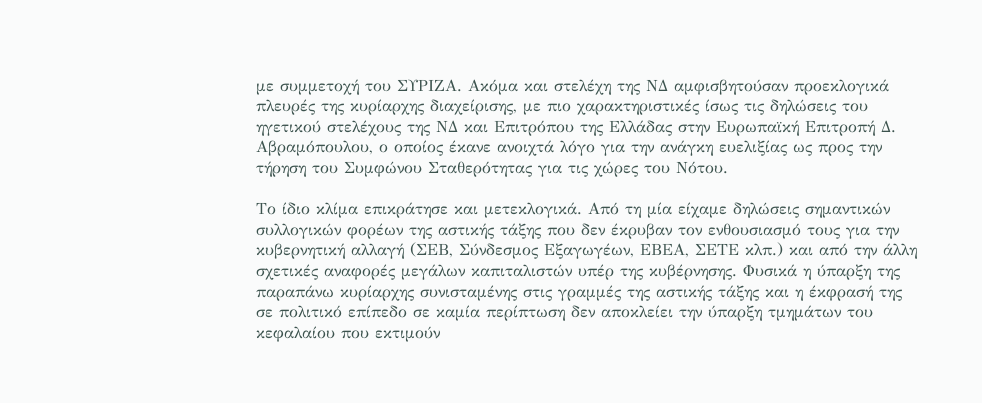με συμμετοχή του ΣΥΡΙΖΑ. Ακόμα και στελέχη της ΝΔ αμφισβητούσαν προεκλογικά πλευρές της κυρίαρχης διαχείρισης, με πιο χαρακτηριστικές ίσως τις δηλώσεις του ηγετικού στελέχους της ΝΔ και Επιτρόπου της Ελλάδας στην Ευρωπαϊκή Επιτροπή Δ. Αβραμόπουλου, ο οποίος έκανε ανοιχτά λόγο για την ανάγκη ευελιξίας ως προς την τήρηση του Συμφώνου Σταθερότητας για τις χώρες του Νότου.

Το ίδιο κλίμα επικράτησε και μετεκλογικά. Από τη μία είχαμε δηλώσεις σημαντικών συλλογικών φορέων της αστικής τάξης που δεν έκρυβαν τον ενθουσιασμό τους για την κυβερνητική αλλαγή (ΣΕΒ, Σύνδεσμος Εξαγωγέων, ΕΒΕΑ, ΣΕΤΕ κλπ.) και από την άλλη σχετικές αναφορές μεγάλων καπιταλιστών υπέρ της κυβέρνησης. Φυσικά η ύπαρξη της παραπάνω κυρίαρχης συνισταμένης στις γραμμές της αστικής τάξης και η έκφρασή της σε πολιτικό επίπεδο σε καμία περίπτωση δεν αποκλείει την ύπαρξη τμημάτων του κεφαλαίου που εκτιμούν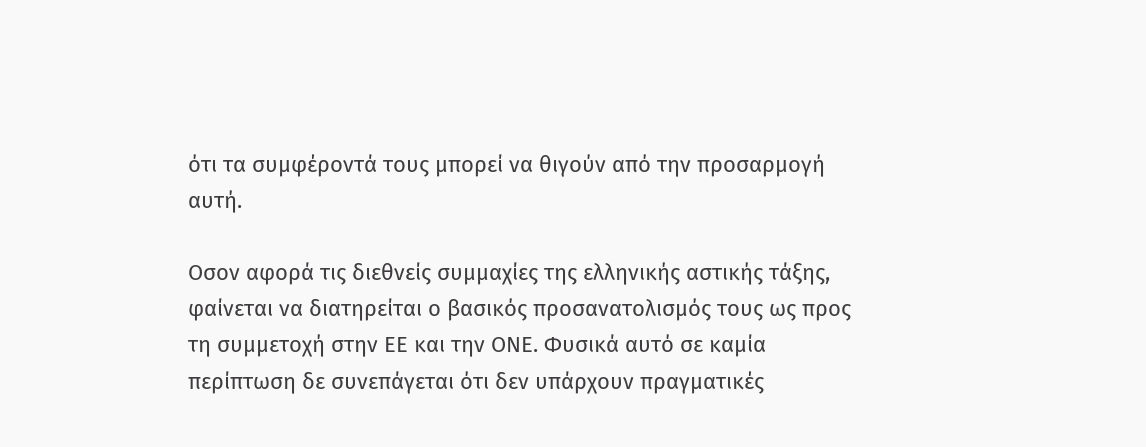ότι τα συμφέροντά τους μπορεί να θιγούν από την προσαρμογή αυτή.

Οσον αφορά τις διεθνείς συμμαχίες της ελληνικής αστικής τάξης, φαίνεται να διατηρείται ο βασικός προσανατολισμός τους ως προς τη συμμετοχή στην ΕΕ και την ΟΝΕ. Φυσικά αυτό σε καμία περίπτωση δε συνεπάγεται ότι δεν υπάρχουν πραγματικές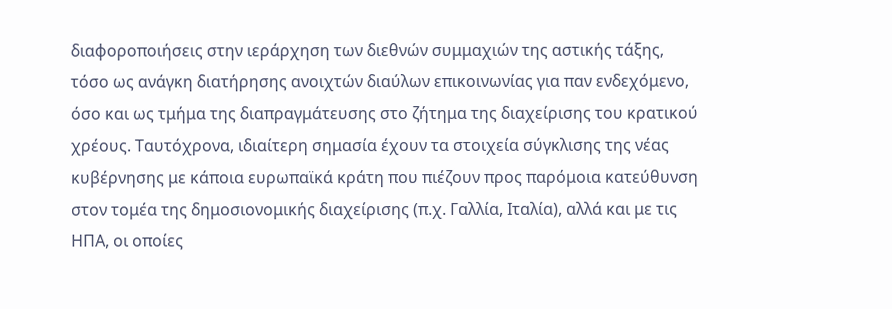διαφοροποιήσεις στην ιεράρχηση των διεθνών συμμαχιών της αστικής τάξης, τόσο ως ανάγκη διατήρησης ανοιχτών διαύλων επικοινωνίας για παν ενδεχόμενο, όσο και ως τμήμα της διαπραγμάτευσης στο ζήτημα της διαχείρισης του κρατικού χρέους. Ταυτόχρονα, ιδιαίτερη σημασία έχουν τα στοιχεία σύγκλισης της νέας κυβέρνησης με κάποια ευρωπαϊκά κράτη που πιέζουν προς παρόμοια κατεύθυνση στον τομέα της δημοσιονομικής διαχείρισης (π.χ. Γαλλία, Ιταλία), αλλά και με τις ΗΠΑ, οι οποίες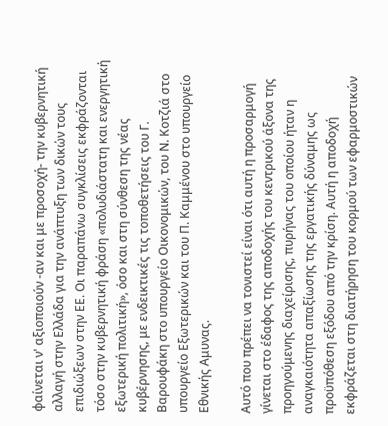φαίνεται ν' αξιοποιούν -αν και με προσοχή- την κυβερνητική αλλαγή στην Ελλάδα για την ανάπτυξη των δικών τους επιδιώξεων στην ΕΕ. Οι παραπάνω συγκλίσεις εκφράζονται τόσο στην κυβερνητική φράση «πολυδιάστατη και ενεργητική εξωτερική πολιτική», όσο και στη σύνθεση της νέας κυβέρνησης, με ενδεικτικές τις τοποθετήσεις του Γ. Βαρουφάκη στο υπουργείο Οικονομικών, του Ν. Κοτζιά στο υπουργείο Εξωτερικών και του Π. Καμμένου στο υπουργείο Εθνικής Αμυνας.

Αυτό που πρέπει να τονιστεί είναι ότι αυτή η προσαρμογή γίνεται στο έδαφος της αποδοχής του κεντρικού άξονα της προηγούμενης διαχείρισης, πυρήνας του οποίου ήταν η αναγκαιότητα απαξίωσης της εργατικής δύναμης ως προϋπόθεση εξόδου από την κρίση. Αυτή η αποδοχή εκφράζεται στη διατήρηση του κορμού των εφαρμοστικών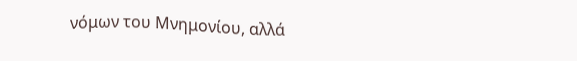νόμων του Μνημονίου, αλλά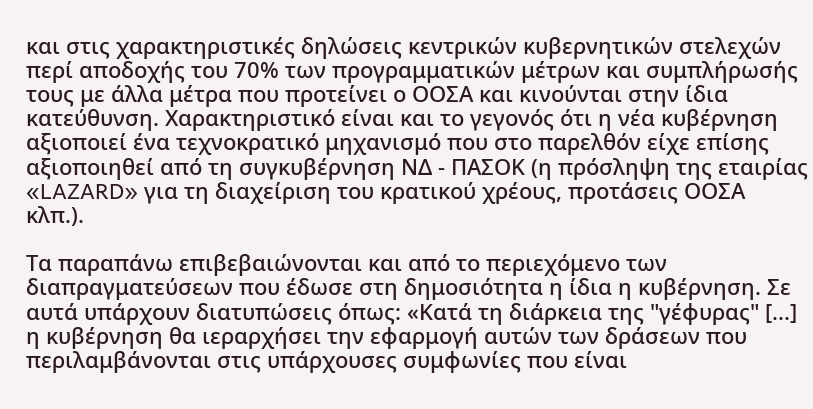και στις χαρακτηριστικές δηλώσεις κεντρικών κυβερνητικών στελεχών περί αποδοχής του 70% των προγραμματικών μέτρων και συμπλήρωσής τους με άλλα μέτρα που προτείνει ο ΟΟΣΑ και κινούνται στην ίδια κατεύθυνση. Χαρακτηριστικό είναι και το γεγονός ότι η νέα κυβέρνηση αξιοποιεί ένα τεχνοκρατικό μηχανισμό που στο παρελθόν είχε επίσης αξιοποιηθεί από τη συγκυβέρνηση ΝΔ - ΠΑΣΟΚ (η πρόσληψη της εταιρίας «LAZARD» για τη διαχείριση του κρατικού χρέους, προτάσεις ΟΟΣΑ κλπ.).

Τα παραπάνω επιβεβαιώνονται και από το περιεχόμενο των διαπραγματεύσεων που έδωσε στη δημοσιότητα η ίδια η κυβέρνηση. Σε αυτά υπάρχουν διατυπώσεις όπως: «Κατά τη διάρκεια της "γέφυρας" [...] η κυβέρνηση θα ιεραρχήσει την εφαρμογή αυτών των δράσεων που περιλαμβάνονται στις υπάρχουσες συμφωνίες που είναι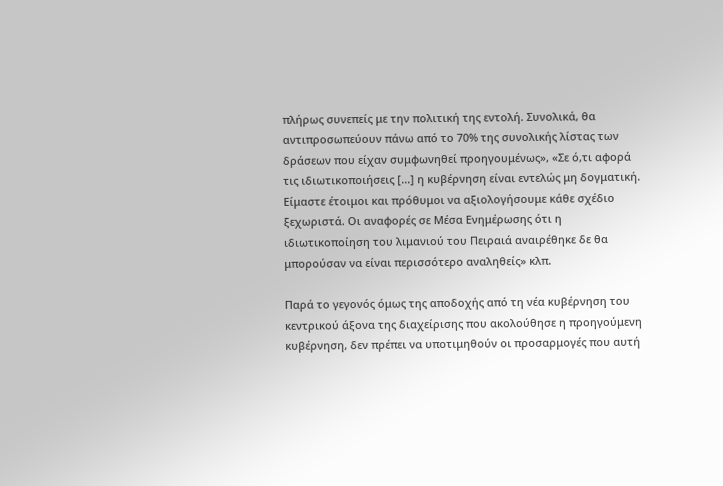πλήρως συνεπείς με την πολιτική της εντολή. Συνολικά, θα αντιπροσωπεύουν πάνω από το 70% της συνολικής λίστας των δράσεων που είχαν συμφωνηθεί προηγουμένως», «Σε ό,τι αφορά τις ιδιωτικοποιήσεις [...] η κυβέρνηση είναι εντελώς μη δογματική. Είμαστε έτοιμοι και πρόθυμοι να αξιολογήσουμε κάθε σχέδιο ξεχωριστά. Οι αναφορές σε Μέσα Ενημέρωσης ότι η ιδιωτικοποίηση του λιμανιού του Πειραιά αναιρέθηκε δε θα μπορούσαν να είναι περισσότερο αναληθείς» κλπ.

Παρά το γεγονός όμως της αποδοχής από τη νέα κυβέρνηση του κεντρικού άξονα της διαχείρισης που ακολούθησε η προηγούμενη κυβέρνηση, δεν πρέπει να υποτιμηθούν οι προσαρμογές που αυτή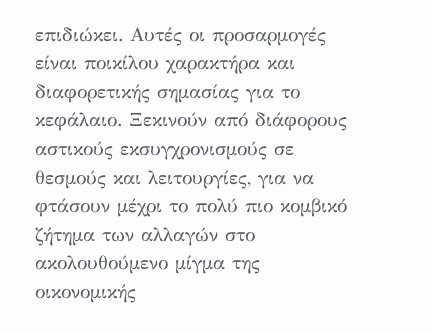επιδιώκει. Αυτές οι προσαρμογές είναι ποικίλου χαρακτήρα και διαφορετικής σημασίας για το κεφάλαιο. Ξεκινούν από διάφορους αστικούς εκσυγχρονισμούς σε θεσμούς και λειτουργίες, για να φτάσουν μέχρι το πολύ πιο κομβικό ζήτημα των αλλαγών στο ακολουθούμενο μίγμα της οικονομικής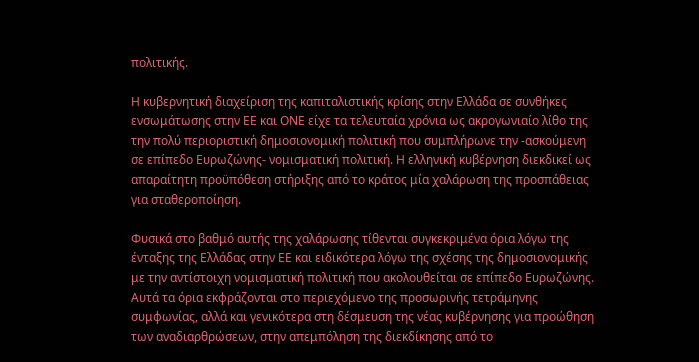πολιτικής.

Η κυβερνητική διαχείριση της καπιταλιστικής κρίσης στην Ελλάδα σε συνθήκες ενσωμάτωσης στην ΕΕ και ΟΝΕ είχε τα τελευταία χρόνια ως ακρογωνιαίο λίθο της την πολύ περιοριστική δημοσιονομική πολιτική που συμπλήρωνε την -ασκούμενη σε επίπεδο Ευρωζώνης- νομισματική πολιτική. Η ελληνική κυβέρνηση διεκδικεί ως απαραίτητη προϋπόθεση στήριξης από το κράτος μία χαλάρωση της προσπάθειας για σταθεροποίηση.

Φυσικά στο βαθμό αυτής της χαλάρωσης τίθενται συγκεκριμένα όρια λόγω της ένταξης της Ελλάδας στην ΕΕ και ειδικότερα λόγω της σχέσης της δημοσιονομικής με την αντίστοιχη νομισματική πολιτική που ακολουθείται σε επίπεδο Ευρωζώνης. Αυτά τα όρια εκφράζονται στο περιεχόμενο της προσωρινής τετράμηνης συμφωνίας, αλλά και γενικότερα στη δέσμευση της νέας κυβέρνησης για προώθηση των αναδιαρθρώσεων, στην απεμπόληση της διεκδίκησης από το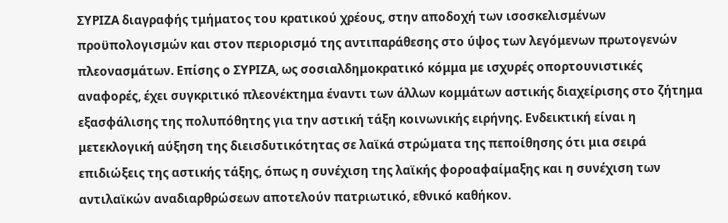ΣΥΡΙΖΑ διαγραφής τμήματος του κρατικού χρέους, στην αποδοχή των ισοσκελισμένων προϋπολογισμών και στον περιορισμό της αντιπαράθεσης στο ύψος των λεγόμενων πρωτογενών πλεονασμάτων. Επίσης ο ΣΥΡΙΖΑ, ως σοσιαλδημοκρατικό κόμμα με ισχυρές οπορτουνιστικές αναφορές, έχει συγκριτικό πλεονέκτημα έναντι των άλλων κομμάτων αστικής διαχείρισης στο ζήτημα εξασφάλισης της πολυπόθητης για την αστική τάξη κοινωνικής ειρήνης. Ενδεικτική είναι η μετεκλογική αύξηση της διεισδυτικότητας σε λαϊκά στρώματα της πεποίθησης ότι μια σειρά επιδιώξεις της αστικής τάξης, όπως η συνέχιση της λαϊκής φοροαφαίμαξης και η συνέχιση των αντιλαϊκών αναδιαρθρώσεων αποτελούν πατριωτικό, εθνικό καθήκον.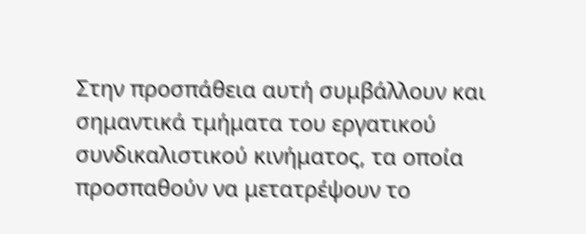Στην προσπάθεια αυτή συμβάλλουν και σημαντικά τμήματα του εργατικού συνδικαλιστικού κινήματος, τα οποία προσπαθούν να μετατρέψουν το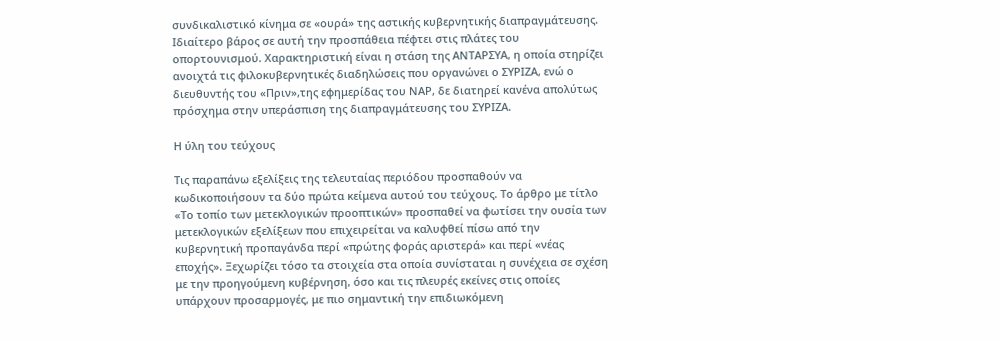συνδικαλιστικό κίνημα σε «ουρά» της αστικής κυβερνητικής διαπραγμάτευσης. Ιδιαίτερο βάρος σε αυτή την προσπάθεια πέφτει στις πλάτες του οπορτουνισμού. Χαρακτηριστική είναι η στάση της ΑΝΤΑΡΣΥΑ, η οποία στηρίζει ανοιχτά τις φιλοκυβερνητικές διαδηλώσεις που οργανώνει ο ΣΥΡΙΖΑ, ενώ ο διευθυντής του «Πριν»,της εφημερίδας του ΝΑΡ, δε διατηρεί κανένα απολύτως πρόσχημα στην υπεράσπιση της διαπραγμάτευσης του ΣΥΡΙΖΑ.

Η ύλη του τεύχους

Τις παραπάνω εξελίξεις της τελευταίας περιόδου προσπαθούν να κωδικοποιήσουν τα δύο πρώτα κείμενα αυτού του τεύχους. Το άρθρο με τίτλο «Το τοπίο των μετεκλογικών προοπτικών» προσπαθεί να φωτίσει την ουσία των μετεκλογικών εξελίξεων που επιχειρείται να καλυφθεί πίσω από την κυβερνητική προπαγάνδα περί «πρώτης φοράς αριστερά» και περί «νέας εποχής». Ξεχωρίζει τόσο τα στοιχεία στα οποία συνίσταται η συνέχεια σε σχέση με την προηγούμενη κυβέρνηση, όσο και τις πλευρές εκείνες στις οποίες υπάρχουν προσαρμογές, με πιο σημαντική την επιδιωκόμενη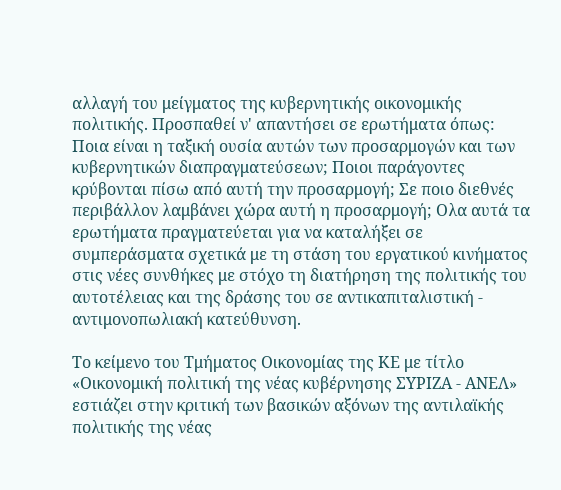αλλαγή του μείγματος της κυβερνητικής οικονομικής πολιτικής. Προσπαθεί ν' απαντήσει σε ερωτήματα όπως: Ποια είναι η ταξική ουσία αυτών των προσαρμογών και των κυβερνητικών διαπραγματεύσεων; Ποιοι παράγοντες κρύβονται πίσω από αυτή την προσαρμογή; Σε ποιο διεθνές περιβάλλον λαμβάνει χώρα αυτή η προσαρμογή; Ολα αυτά τα ερωτήματα πραγματεύεται για να καταλήξει σε συμπεράσματα σχετικά με τη στάση του εργατικού κινήματος στις νέες συνθήκες με στόχο τη διατήρηση της πολιτικής του αυτοτέλειας και της δράσης του σε αντικαπιταλιστική - αντιμονοπωλιακή κατεύθυνση.

Το κείμενο του Τμήματος Οικονομίας της ΚΕ με τίτλο «Οικονομική πολιτική της νέας κυβέρνησης ΣΥΡΙΖΑ - ΑΝΕΛ» εστιάζει στην κριτική των βασικών αξόνων της αντιλαϊκής πολιτικής της νέας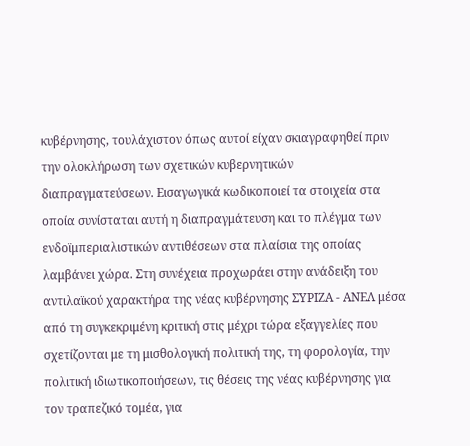κυβέρνησης, τουλάχιστον όπως αυτοί είχαν σκιαγραφηθεί πριν την ολοκλήρωση των σχετικών κυβερνητικών διαπραγματεύσεων. Εισαγωγικά κωδικοποιεί τα στοιχεία στα οποία συνίσταται αυτή η διαπραγμάτευση και το πλέγμα των ενδοϊμπεριαλιστικών αντιθέσεων στα πλαίσια της οποίας λαμβάνει χώρα. Στη συνέχεια προχωράει στην ανάδειξη του αντιλαϊκού χαρακτήρα της νέας κυβέρνησης ΣΥΡΙΖΑ - ΑΝΕΛ μέσα από τη συγκεκριμένη κριτική στις μέχρι τώρα εξαγγελίες που σχετίζονται με τη μισθολογική πολιτική της, τη φορολογία, την πολιτική ιδιωτικοποιήσεων, τις θέσεις της νέας κυβέρνησης για τον τραπεζικό τομέα, για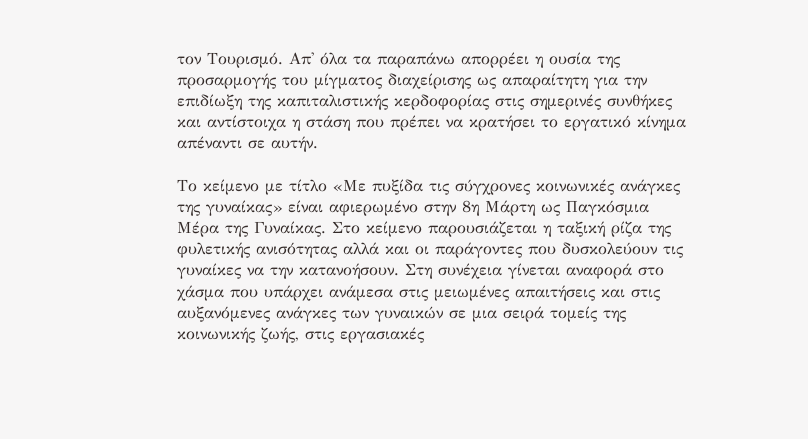τον Τουρισμό. Απ' όλα τα παραπάνω απορρέει η ουσία της προσαρμογής του μίγματος διαχείρισης ως απαραίτητη για την επιδίωξη της καπιταλιστικής κερδοφορίας στις σημερινές συνθήκες και αντίστοιχα η στάση που πρέπει να κρατήσει το εργατικό κίνημα απέναντι σε αυτήν.

Το κείμενο με τίτλο «Με πυξίδα τις σύγχρονες κοινωνικές ανάγκες της γυναίκας» είναι αφιερωμένο στην 8η Μάρτη ως Παγκόσμια Μέρα της Γυναίκας. Στο κείμενο παρουσιάζεται η ταξική ρίζα της φυλετικής ανισότητας αλλά και οι παράγοντες που δυσκολεύουν τις γυναίκες να την κατανοήσουν. Στη συνέχεια γίνεται αναφορά στο χάσμα που υπάρχει ανάμεσα στις μειωμένες απαιτήσεις και στις αυξανόμενες ανάγκες των γυναικών σε μια σειρά τομείς της κοινωνικής ζωής, στις εργασιακές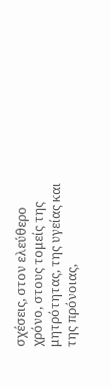σχέσεις, στον ελεύθερο χρόνο, στους τομείς της μητρότητας, της υγείας και της πρόνοιας,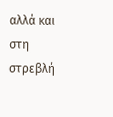αλλά και στη στρεβλή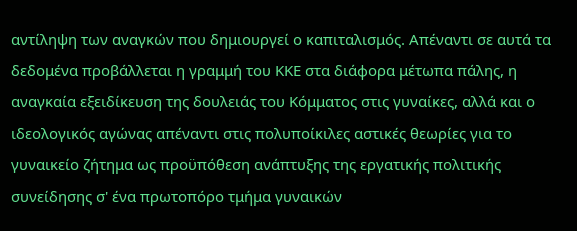αντίληψη των αναγκών που δημιουργεί ο καπιταλισμός. Απέναντι σε αυτά τα δεδομένα προβάλλεται η γραμμή του ΚΚΕ στα διάφορα μέτωπα πάλης, η αναγκαία εξειδίκευση της δουλειάς του Κόμματος στις γυναίκες, αλλά και ο ιδεολογικός αγώνας απέναντι στις πολυποίκιλες αστικές θεωρίες για το γυναικείο ζήτημα ως προϋπόθεση ανάπτυξης της εργατικής πολιτικής συνείδησης σ' ένα πρωτοπόρο τμήμα γυναικών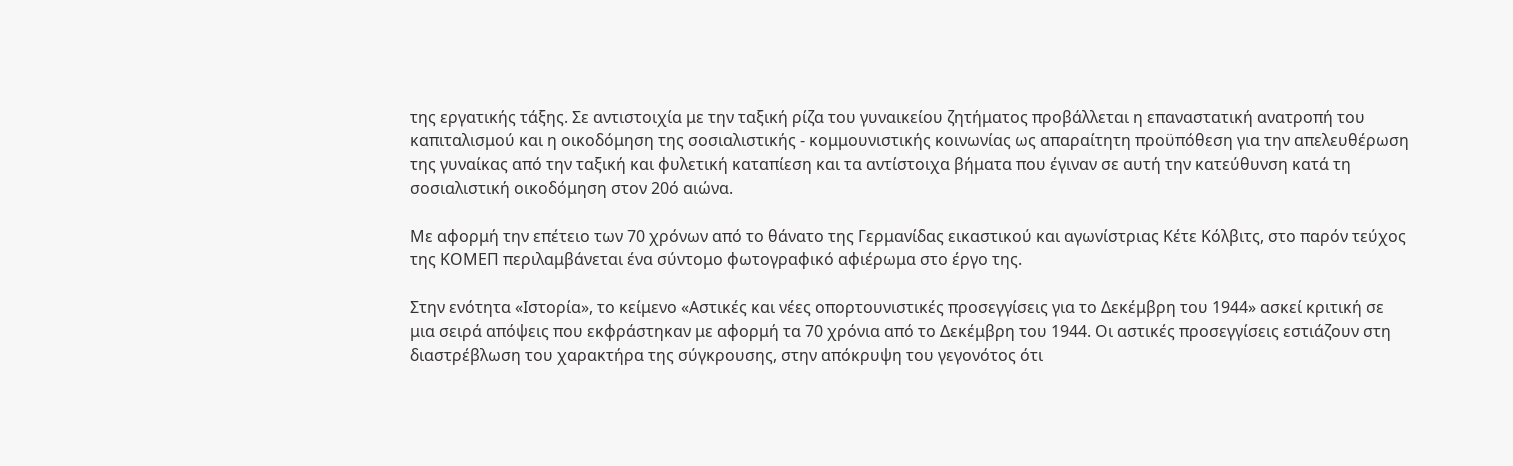της εργατικής τάξης. Σε αντιστοιχία με την ταξική ρίζα του γυναικείου ζητήματος προβάλλεται η επαναστατική ανατροπή του καπιταλισμού και η οικοδόμηση της σοσιαλιστικής - κομμουνιστικής κοινωνίας ως απαραίτητη προϋπόθεση για την απελευθέρωση της γυναίκας από την ταξική και φυλετική καταπίεση και τα αντίστοιχα βήματα που έγιναν σε αυτή την κατεύθυνση κατά τη σοσιαλιστική οικοδόμηση στον 20ό αιώνα.

Με αφορμή την επέτειο των 70 χρόνων από το θάνατο της Γερμανίδας εικαστικού και αγωνίστριας Κέτε Κόλβιτς, στο παρόν τεύχος της ΚΟΜΕΠ περιλαμβάνεται ένα σύντομο φωτογραφικό αφιέρωμα στο έργο της.

Στην ενότητα «Ιστορία», το κείμενο «Αστικές και νέες οπορτουνιστικές προσεγγίσεις για το Δεκέμβρη του 1944» ασκεί κριτική σε μια σειρά απόψεις που εκφράστηκαν με αφορμή τα 70 χρόνια από το Δεκέμβρη του 1944. Οι αστικές προσεγγίσεις εστιάζουν στη διαστρέβλωση του χαρακτήρα της σύγκρουσης, στην απόκρυψη του γεγονότος ότι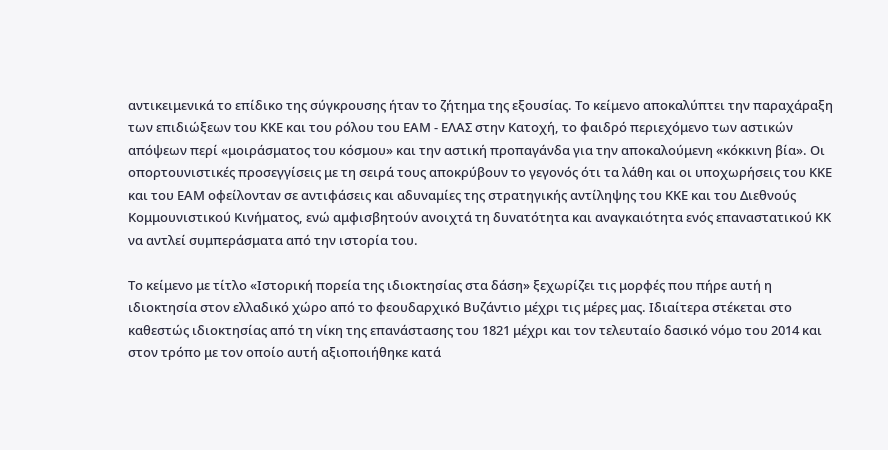αντικειμενικά το επίδικο της σύγκρουσης ήταν το ζήτημα της εξουσίας. Το κείμενο αποκαλύπτει την παραχάραξη των επιδιώξεων του ΚΚΕ και του ρόλου του ΕΑΜ - ΕΛΑΣ στην Κατοχή, το φαιδρό περιεχόμενο των αστικών απόψεων περί «μοιράσματος του κόσμου» και την αστική προπαγάνδα για την αποκαλούμενη «κόκκινη βία». Οι οπορτουνιστικές προσεγγίσεις με τη σειρά τους αποκρύβουν το γεγονός ότι τα λάθη και οι υποχωρήσεις του ΚΚΕ και του ΕΑΜ οφείλονταν σε αντιφάσεις και αδυναμίες της στρατηγικής αντίληψης του ΚΚΕ και του Διεθνούς Κομμουνιστικού Κινήματος, ενώ αμφισβητούν ανοιχτά τη δυνατότητα και αναγκαιότητα ενός επαναστατικού ΚΚ να αντλεί συμπεράσματα από την ιστορία του.

Το κείμενο με τίτλο «Ιστορική πορεία της ιδιοκτησίας στα δάση» ξεχωρίζει τις μορφές που πήρε αυτή η ιδιοκτησία στον ελλαδικό χώρο από το φεουδαρχικό Βυζάντιο μέχρι τις μέρες μας. Ιδιαίτερα στέκεται στο καθεστώς ιδιοκτησίας από τη νίκη της επανάστασης του 1821 μέχρι και τον τελευταίο δασικό νόμο του 2014 και στον τρόπο με τον οποίο αυτή αξιοποιήθηκε κατά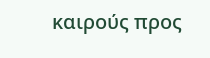καιρούς προς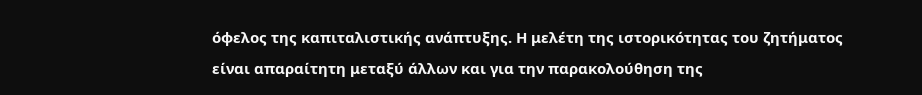όφελος της καπιταλιστικής ανάπτυξης. Η μελέτη της ιστορικότητας του ζητήματος είναι απαραίτητη μεταξύ άλλων και για την παρακολούθηση της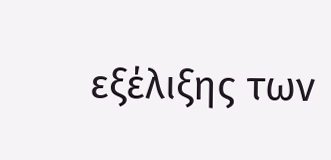εξέλιξης των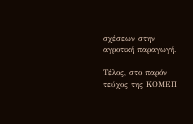σχέσεων στην αγροτική παραγωγή.

Τέλος, στο παρόν τεύχος της ΚΟΜΕΠ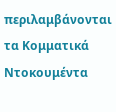περιλαμβάνονται τα Κομματικά Ντοκουμέντα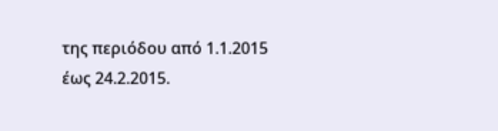της περιόδου από 1.1.2015 έως 24.2.2015.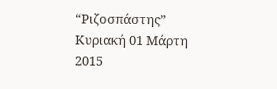“Ριζοσπάστης” Κυριακή 01 Μάρτη 2015